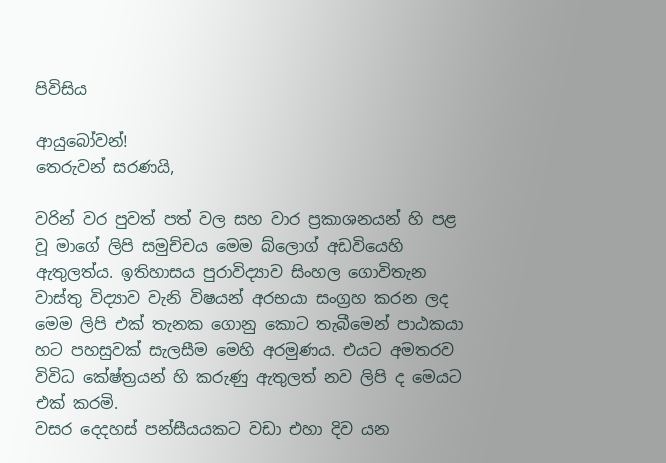පිවිසිය

ආයුබෝවන්!
තෙරුවන් සරණයි,

වරින් වර පුවත් පත් වල සහ වාර ප්‍රකාශනයන් හි පළ වූ මාගේ ලිපි සමුච්චය මෙම බ්ලොග් අඩවියෙහි ඇතුලත්ය. ඉතිහාසය පුරාවිද්‍යාව සිංහල ගොවිතැන වාස්තු විද්‍යාව වැනි විෂයන් අරභයා සංග්‍රහ කරන ලද මෙම ලිපි එක් තැනක ගොනු කොට තැබීමෙන් පාඨකයා හට පහසුවක් සැලසීම මෙහි අරමුණය. එයට අමතරව විවිධ කේෂ්ත්‍රයන් හි කරුණු ඇතුලත් නව ලිපි ද මෙයට එක් කරමි.
වසර දෙදහස් පන්සීයයකට වඩා එහා දිව යන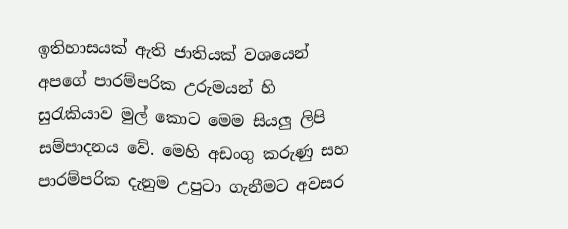ඉතිහාසයක් ඇති ජාතියක් වශයෙන් අපගේ පාරම්පරික උරුමයන් හි සුරැකියාව මුල් කොට මෙම සියලු ලිපි සම්පාදනය වේ. මෙහි අඩංගු කරුණු සහ පාරම්පරික දැනුම උපුටා ගැනීමට අවසර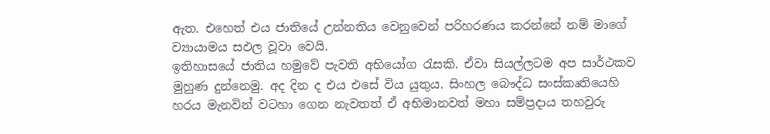ඇත. එහෙත් එය ජාතියේ උන්නතිය වෙනුවෙන් පරිහරණය කරන්නේ නම් මාගේ ව්‍යායාමය සඵල වූවා වෙයි.
ඉතිහාසයේ ජාතිය හමුවේ පැවති අභියෝග රැසකි. ඒවා සියල්ලටම අප සාර්ථකව මුහුණ දුන්නෙමු. අද දින ද එය එසේ විය යුතුය. සිංහල බෞද්ධ සංස්කෘතියෙහි හරය මැනවින් වටහා ගෙන නැවතත් ඒ අභිමානවත් මහා සම්ප්‍රදාය තහවුරු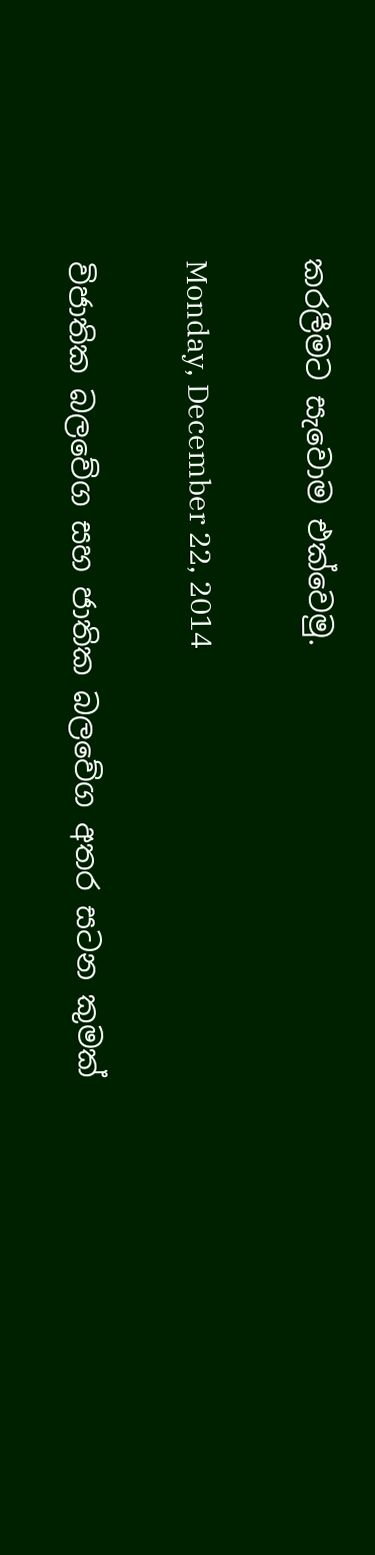කරලීමට සැවොම ‍එක්වෙමු.

Monday, December 22, 2014

විජාතික බලවේග සහ ජාතික බලවේග අතර සටන කුමක්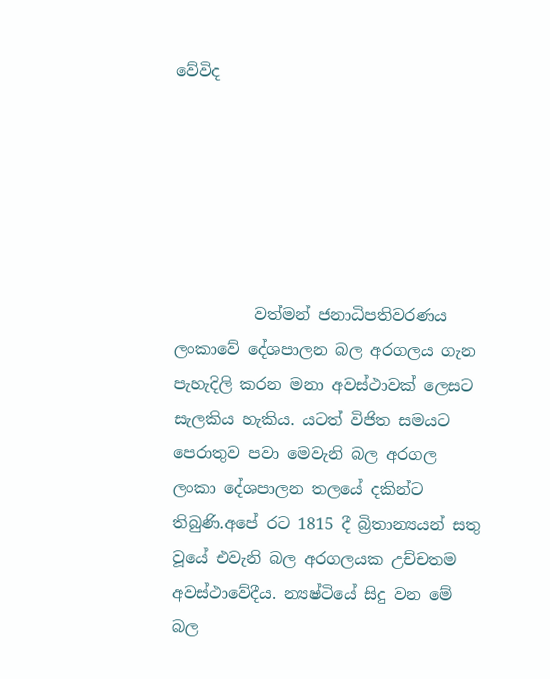වේවිද






          වත්මන් ජනාධිපතිවරණය ලංකාවේ දේශපාලන බල අරගලය ගැන පැහැදිලි කරන මනා අවස්ථාවක් ලෙසට සැලකිය හැකිය. යටත් විජිත සමයට පෙරාතුව පවා මෙවැනි බල අරගල ලංකා දේශපාලන තලයේ දකින්ට තිබුණි.අපේ රට 1815 දී බ්‍රිතාන්‍යයන් සතු වූයේ එවැනි බල අරගලයක උච්චතම අවස්ථාවේදීය. න්‍යෂ්ටියේ සිදු වන මේ බල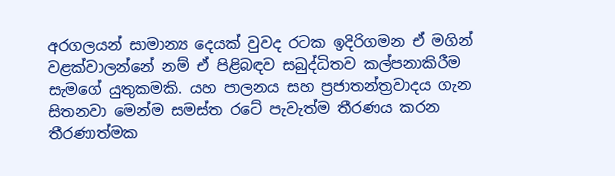අරගලයන් සාමාන්‍ය දෙයක් වුවද රටක ඉදිරිගමන ඒ මගින් වළක්වාලන්නේ නම් ඒ පිළිබඳව සබුද්ධිතව කල්පනාකිරීම සැමගේ යුතුකමකි. යහ පාලනය සහ ප්‍රජාතන්ත්‍රවාදය ගැන සිතනවා මෙන්ම සමස්ත රටේ පැවැත්ම තීරණය කරන තීරණාත්මක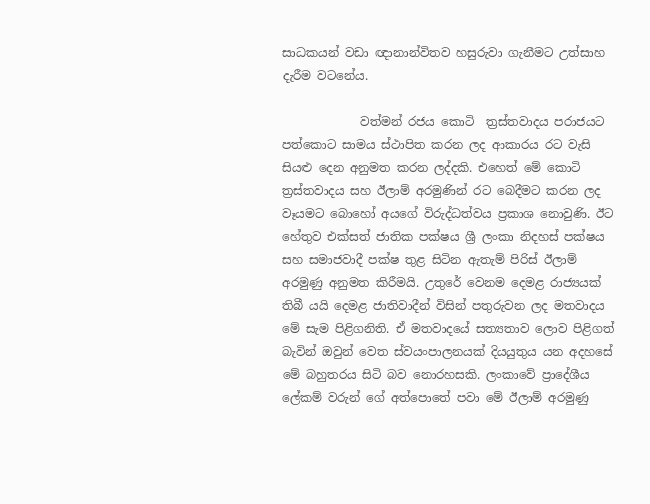සාධකයන් වඩා ඥානාන්විතව හසුරුවා ගැනීමට උත්සාහ දැරීම වටනේය.

             වත්මන් රජය කොටි  ත්‍රස්තවාදය පරාජයට පත්කොට සාමය ස්ථාපිත කරන ලද ආකාරය රට වැසි සියළු දෙන අනුමත කරන ලද්දකි. එහෙත් මේ කොටි ත්‍රස්තවාදය සහ ඊලාම් අරමුණින් රට බෙදීමට කරන ලද වෑයමට බොහෝ අයගේ විරුද්ධත්වය ප්‍රකාශ නොවුණි. ඊට හේතුව එක්සත් ජාතික පක්ෂය ශ්‍රී ලංකා නිදහස් පක්ෂය සහ සමාජවාදී පක්ෂ තුළ සිටින ඇතැම් පිරිස් ඊලාම් අරමුණු අනුමත කිරීමයි. උතුරේ වෙනම දෙමළ රාජ්‍යයක් තිබී යයි දෙමළ ජාතිවාදීන් විසින් පතුරුවන ලද මතවාදය මේ සැම පිළිගනිති. ඒ මතවාදයේ සත්‍යතාව ලොව පිළිගත් බැවින් ඔවුන් වෙත ස්වයංපාලනයක් දියයුතුය යන අදහසේ මේ බහුතරය සිටි බව නොරහසකි. ලංකාවේ ප්‍රාදේශීය ලේකම් වරුන් ගේ අත්පොතේ පවා මේ ඊලාම් අරමුණු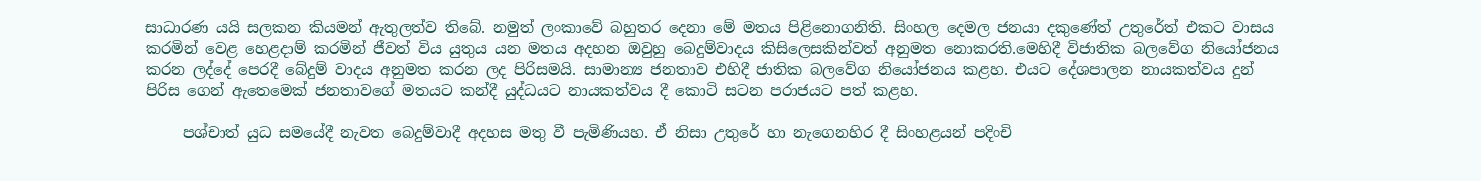සාධාරණ යයි සලකන කියමන් ඇතුලත්ව තිබේ. නමුත් ලංකාවේ බහුතර දෙනා මේ මතය පිළිනොගනිති. සිංහල දෙමල ජනයා දකුණේත් උතුරේත් එකට වාසය කරමින් වෙළ හෙළදාම් කරමින් ජීවත් විය යුතුය යන මතය අදහන ඔවුහු බෙදුම්වාදය කිසිලෙසකින්වත් අනුමත නොකරති.මෙහිදී විජාතික බලවේග නියෝජනය කරන ලද්දේ පෙරදී බේදුම් වාදය අනුමත කරන ලද පිරිසමයි. සාමාන්‍ය ජනතාව එහිදී ජාතික බලවේග නියෝජනය කළහ. එයට දේශපාලන නායකත්වය දුන් පිරිස ගෙන් ඇතෙමෙක් ජනතාවගේ මතයට කන්දී යුද්ධයට නායකත්වය දී කොටි සටන පරාජයට පත් කළහ.

     පශ්චාත් යුධ සමයේදී නැවත බෙදුම්වාදී අදහස මතු වී පැමිණියහ. ඒ නිසා උතුරේ හා නැගෙනහිර දී සිංහළයන් පදිංචි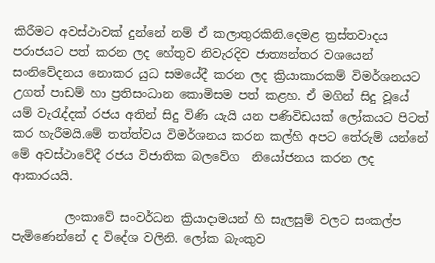කිරීමට අවස්ථාවක් දුන්නේ නම් ඒ කලාතුරකිනි.දෙමළ ත්‍රස්තවාදය පරාජයට පත් කරන ලද හේතුව නිවැරදිව ජාත්‍යන්තර වශයෙන් සංනිවේදනය නොකර යුධ සමයේදී කරන ලද ක්‍රියාකාරකම් විමර්ශනයට  උගත් පාඩම් හා ප්‍රතිසංධාන කොමිසම පත් කළහ. ඒ මගින් සිදු වූයේ යම් වැරැද්දක් රජය අතින් සිදු විණි යැයි යන පණිවිඩයක් ලෝකයට පිටත් කර හැරීමයි.මේ තත්ත්වය විමර්ශනය කරන කල්හි අපට තේරුම් යන්නේ මේ අවස්ථාවේදී රජය විජාතික බලවේග  නියෝජනය කරන ලද ආකාරයයි.

         ලංකාවේ සංවර්ධන ක්‍රියාදාමයන් හි සැලසුම් වලට සංකල්ප පැමිණෙන්නේ ද විදේශ වලිනි. ලෝක බැංකුව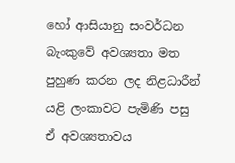හෝ ආසියානු සංවර්ධන බැංකුවේ අවශ්‍යතා මත පුහුණ කරන ලද නිළධාරීන් යළි ලංකාවට පැමිණි පසු ඒ අවශ්‍යතාවය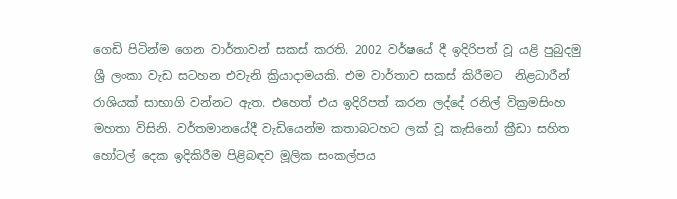ගෙඩි පිටින්ම ගෙන වාර්තාවන් සකස් කරති. 2002 වර්ෂයේ දී ඉදිරිපත් වූ යළි පුබුදමු ශ්‍රී ලංකා වැඩ සටහන එවැනි ක්‍රියාදාමයකි. එම වාර්තාව සකස් කිරීමට  නිළධාරීන් රාශියක් සාභාගි වන්නට ඇත. එහෙත් එය ඉදිරිපත් කරන ලද්දේ රනිල් වික්‍රමසිංහ මහතා විසිනි. වර්තමානයේදී වැඩියෙන්ම කතාබටහට ලක් වූ කැසිනෝ ක්‍රීඩා සහිත හෝටල් දෙක ඉදිකිරීම පිළිබඳව මූලික සංකල්පය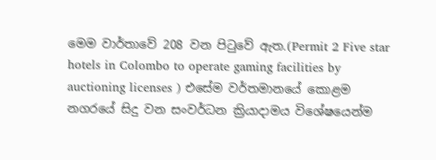මෙම වාර්තාවේ 208 වන පිටුවේ ඇත.(Permit 2 Five star hotels in Colombo to operate gaming facilities by auctioning licenses ) එසේම වර්තමානයේ කොළම නගරයේ සිදු වන සංවර්ධන ක්‍රියාදාමය විශේෂයෙන්ම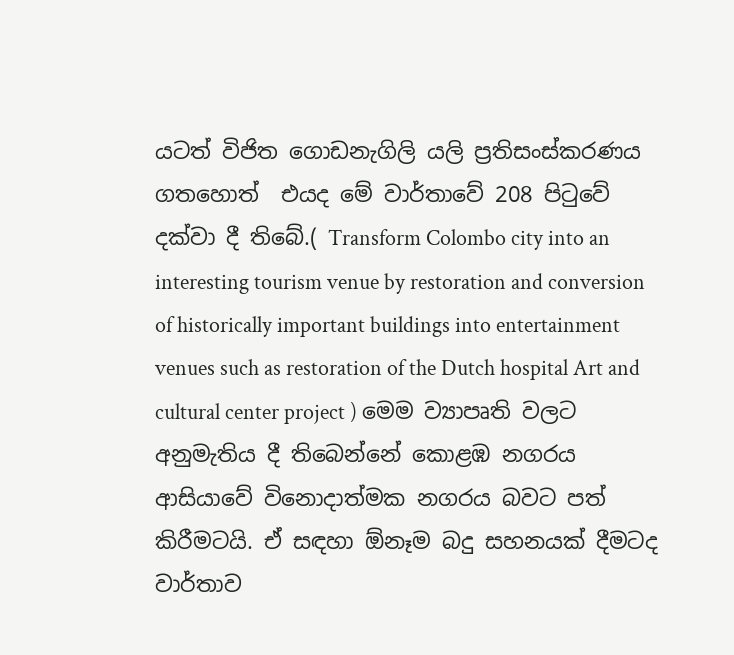යටත් විජිත ගොඩනැගිලි යලි ප්‍රතිසංස්කරණය ගතහොත්  එයද මේ වාර්තාවේ 208 පිටුවේ දක්වා දී තිබේ.( Transform Colombo city into an interesting tourism venue by restoration and conversion of historically important buildings into entertainment venues such as restoration of the Dutch hospital Art and cultural center project ) මෙම ව්‍යාපෘති වලට අනුමැතිය දී තිබෙන්නේ කොළඹ නගරය ආසියාවේ විනොදාත්මක නගරය බවට පත් කිරීමටයි. ඒ සඳහා ඕනෑම බදු සහනයක් දීමටද වාර්තාව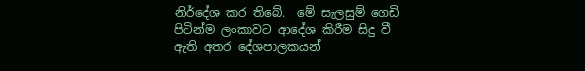නිර්දේශ කර තිබේ.  මේ සැලසුම් ගෙඩි පිටින්ම ලංකාවට ආදේශ කිරීම සිදු වී ඇති අතර දේශපාලකයන්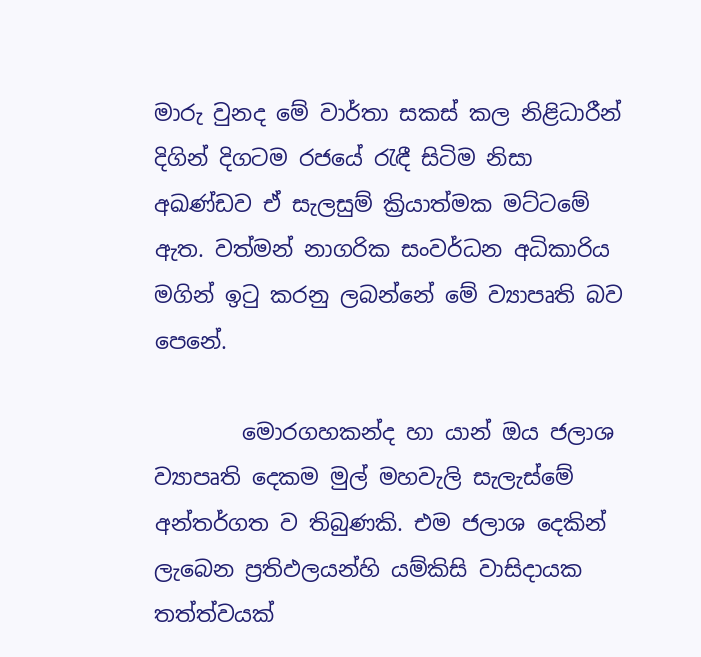මාරු වුනද මේ වාර්තා සකස් කල නිළිධාරීන් දිගින් දිගටම රජයේ රැඳී සිටිම නිසා අඛණ්ඩව ඒ සැලසුම් ක්‍රියාත්මක මට්ටමේ ඇත. වත්මන් නාගරික සංවර්ධන අධිකාරිය මගින් ඉටු කරනු ලබන්නේ මේ ව්‍යාපෘති බව පෙනේ.

        මොරගහකන්ද හා යාන් ඔය ජලාශ ව්‍යාපෘති දෙකම මුල් මහවැලි සැලැස්මේ අන්තර්ගත ව තිබුණකි. එම ජලාශ දෙකින් ලැබෙන ප්‍රතිඵලයන්හි යම්කිසි වාසිදායක තත්ත්වයක්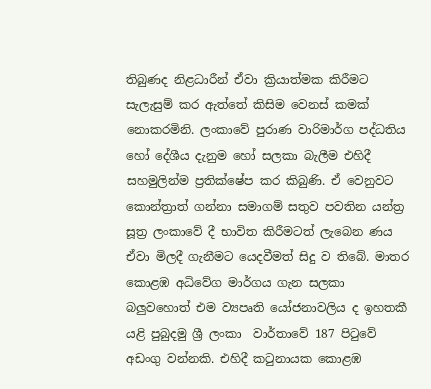තිබුණද නිළධාරීන් ඒවා ක්‍රියාත්මක කිරීමට සැලැසුම් කර ඇත්තේ කිසිම වෙනස් කමක් නොකරමිනි. ලංකාවේ පුරාණ වාරිමාර්ග පද්ධතිය හෝ දේශීය දැනුම හෝ සලකා බැලීම එහිදී සහමුලින්ම ප්‍රතික්ෂේප කර කිබුණි. ඒ වෙනුවට කොන්ත්‍රාත් ගන්නා සමාගම් සතුව පවතින යන්ත්‍ර සූත්‍ර ලංකාවේ දී භාවිත කිරීමටත් ලැබෙන ණය ඒවා මිලදී ගැනීමට යෙදවීමත් සිදු ව තිබේ. මාතර කොළඹ අධිවේග මාර්ගය ගැන සලකා බලුවහොත් එම ව්‍යපෘති යෝජනාවලිය ද ඉහතකී යළි පුබුදමු ශ්‍රී ලංකා  වාර්තාවේ 187 පිටුවේ අඩංගු වන්නකි. එහිදී කටුනායක කොළඹ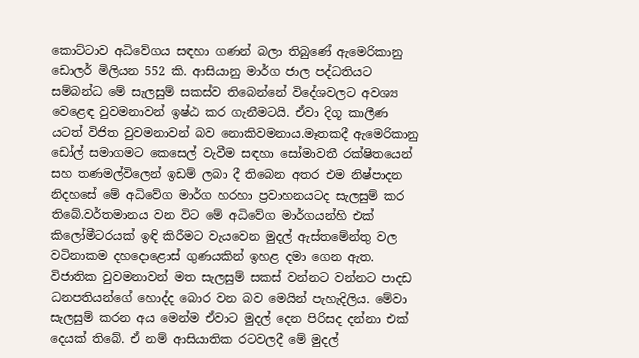කොට්ටාව අධිවේගය සඳහා ගණන් බලා තිබුණේ ඇමෙරිකානු ඩොලර් මිලියන 552 කි. ආසියානු මාර්ග ජාල පද්ධතියට සම්බන්ධ මේ සැලසුම් සකස්ව තිබෙන්නේ විදේශවලට අවශ්‍ය වෙළෙඳ වුවමනාවන් ඉෂ්ඨ කර ගැනීමටයි. ඒවා දිගූ කාලීණ යටත් විජිත වුවමනාවන් බව නොකිවමනාය.මෑතකදී ඇමෙරිකානු ඩෝල් සමාගමට කෙසෙල් වැවීම සඳහා සෝමාවතී රක්ෂිතයෙන් සහ තණමල්විලෙන් ඉඩම් ලබා දී තිබෙන අතර එම නිෂ්පාදන නිදහසේ මේ අධිවේග මාර්ග හරහා ප්‍රවාහනයටද සැලසුම් කර තිබේ.වර්තමානය වන විට මේ අධිවේග මාර්ගයන්හි එක් කිලෝමීටරයක් ඉඳි කිරීමට වැයවෙන මුදල් ඇස්තමේන්තු වල වටිනාකම දහදොළොස් ගුණයකින් ඉහළ දමා ගෙන ඇත. විජාතික වුවමනාවන් මත සැලසුම් සකස් වන්නට වන්නට පාදඩ ධනපතියන්ගේ හොද්ද බොර වන බව මෙයින් පැහැදිලිය. මේවා සැලසුම් කරන අය මෙන්ම ඒවාට මුදල් දෙන පිරිසද දන්නා එක් දෙයක් තිබේ. ඒ නම් ආසියාතික රටවලදී මේ මුදල්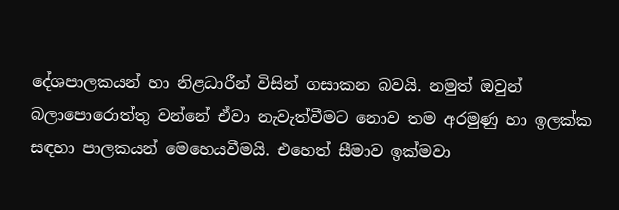දේශපාලකයන් හා නිළධාරීන් විසින් ගසාකන බවයි. නමුත් ඔවුන් බලාපොරොත්තු වන්නේ ඒවා නැවැත්වීමට නොව තම අරමුණු හා ඉලක්ක සඳහා පාලකයන් මෙහෙයවීමයි. එහෙත් සීමාව ඉක්මවා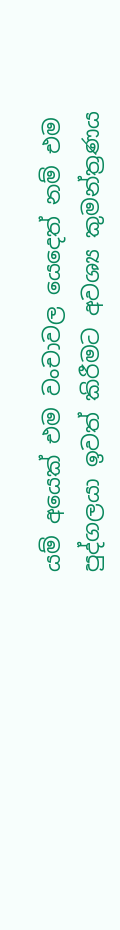යම් අයෙක් එම වංචාවල යෙදෙත් නම් එම පුද්ගලයා ඉවත් කිරීමට අවශ්‍ය කුමන්ත්‍රණය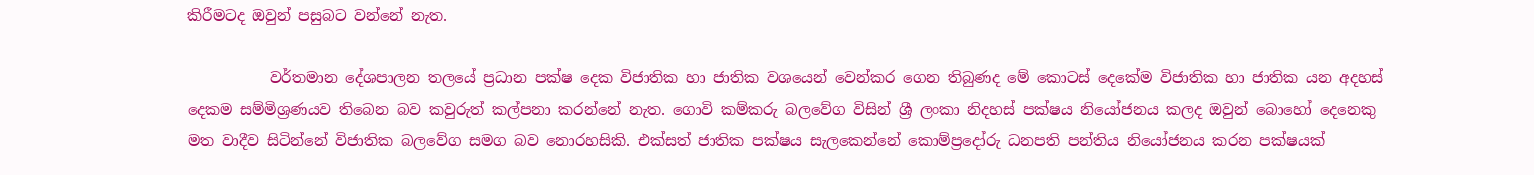කිරීමටද ඔවුන් පසුබට වන්නේ නැත.

           වර්තමාන දේශපාලන තලයේ ප්‍රධාන පක්ෂ දෙක විජාතික හා ජාතික වශයෙන් වෙන්කර ගෙන තිබුණද මේ කොටස් දෙකේම විජාතික හා ජාතික යන අදහස් දෙකම සම්මිශ්‍රණයව තිබෙන බව කවුරුත් කල්පනා කරන්නේ නැත. ගොවි කම්කරු බලවේග විසින් ශ්‍රී ලංකා නිදහස් පක්ෂය නියෝජනය කලද ඔවුන් බොහෝ දෙනෙකු  මත වාදීව සිටින්නේ විජාතික බලවේග සමග බව නොරහසිකි. එක්සත් ජාතික පක්ෂය සැලකෙන්නේ කොම්ප්‍රදෝරු ධනපති පන්තිය නියෝජනය කරන පක්ෂයක්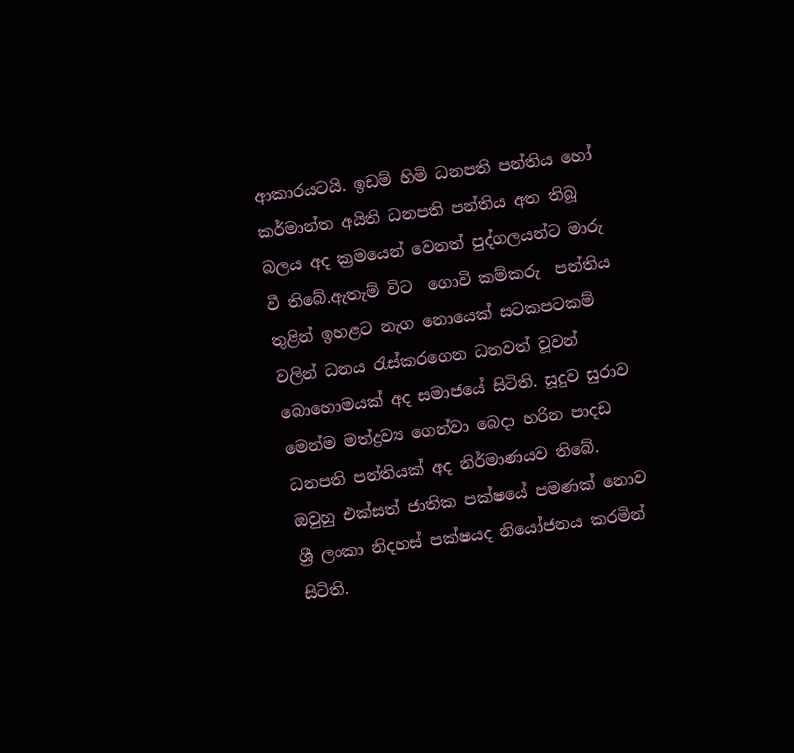ආකාරයටයි. ඉඩම් හිමි ධනපති පන්තිය හෝ කර්මාන්ත අයිති ධනපති පන්තිය අත තිබූ බලය අද ක්‍රමයෙන් වෙනත් පුද්ගලයන්ට මාරු වී තිබේ.ඇතැම් විට  ගොවි කම්කරු  පන්තිය තුළින් ඉහළට නැග නොයෙක් සටකපටකම් වලින් ධනය රැස්කරගෙන ධනවත් වූවන් බොහොමයක් අද සමාජයේ සිටිති. සූදුව සුරාව මෙන්ම මත්ද්‍රව්‍ය ගෙන්වා බෙදා හරින පාදඩ ධනපති පන්තියක් අද නිර්මාණයව තිබේ. ඔවුහු එක්සත් ජාතික පක්ෂයේ පමණක් නොව ශ්‍රී ලංකා නිදහස් පක්ෂයද නියෝජනය කරමින් සිටිති.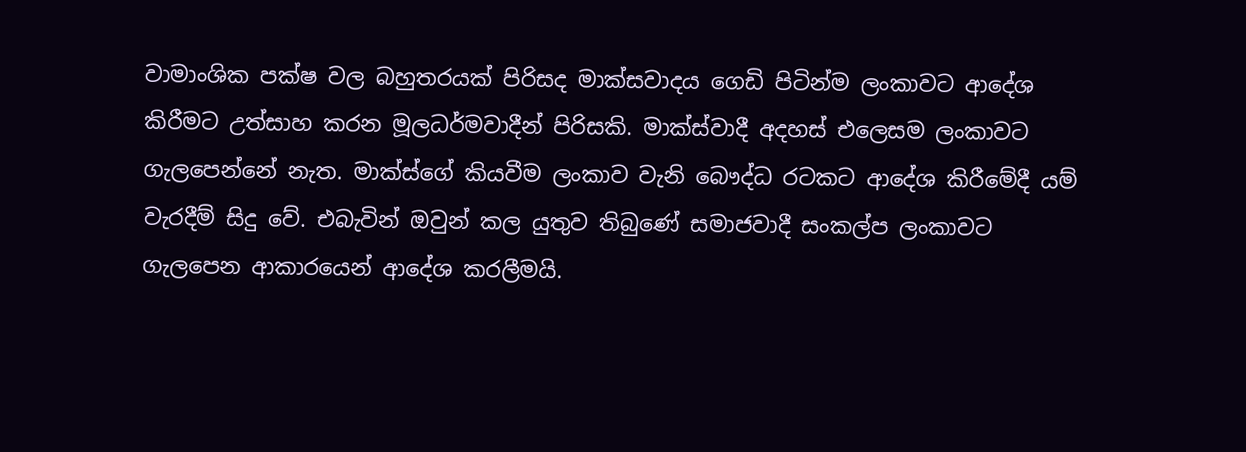වාමාංශික පක්ෂ වල බහුතරයක් පිරිසද මාක්සවාදය ගෙඩි පිටින්ම ලංකාවට ආදේශ කිරීමට උත්සාහ කරන මූලධර්මවාදීන් පිරිසකි. මාක්ස්වාදී අදහස් එලෙසම ලංකාවට ගැලපෙන්නේ නැත. මාක්ස්ගේ කියවීම ලංකාව වැනි බෞද්ධ රටකට ආදේශ කිරීමේදී යම් වැරදීම් සිදු වේ. එබැවින් ඔවුන් කල යුතුව තිබුණේ සමාජවාදී සංකල්ප ලංකාවට ගැලපෙන ආකාරයෙන් ආදේශ කරලීමයි.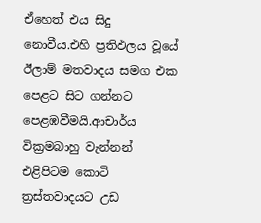ඒහෙත් එය සිදු නොවීය.එහි ප්‍රතිඵලය වූයේ ඊලාම් මතවාදය සමග එක පෙළට සිට ගන්නට  පෙළඹවීමයි.ආචාර්ය වික්‍රමබාහු වැන්නන් එළිපිටම කොටි ත්‍රස්තවාදයට උඩ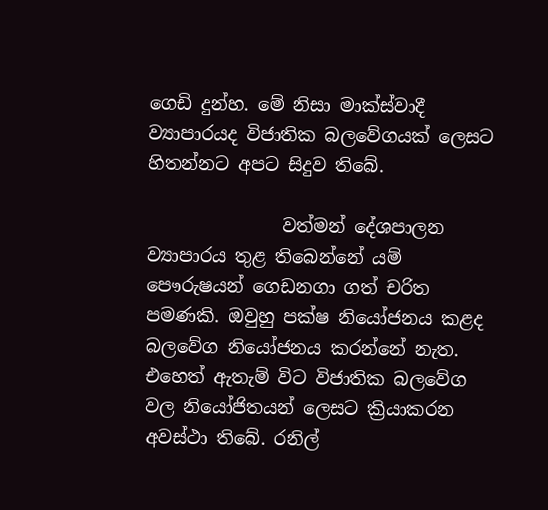ගෙඩි දුන්හ. මේ නිසා මාක්ස්වාදී ව්‍යාපාරයද විජාතික බලවේගයක් ලෙසට හිතන්නට අපට සිදුව තිබේ.

               වත්මන් දේශපාලන ව්‍යාපාරය තුළ තිබෙන්නේ යම් පෞරුෂයන් ගෙඩනගා ගත් චරිත පමණකි. ඔවුහු පක්ෂ නියෝජනය කළද බලවේග නියෝජනය කරන්නේ නැත. එහෙත් ඇතැම් විට විජාතික බලවේග වල නියෝජිතයන් ලෙසට ක්‍රියාකරන අවස්ථා තිබේ. රනිල්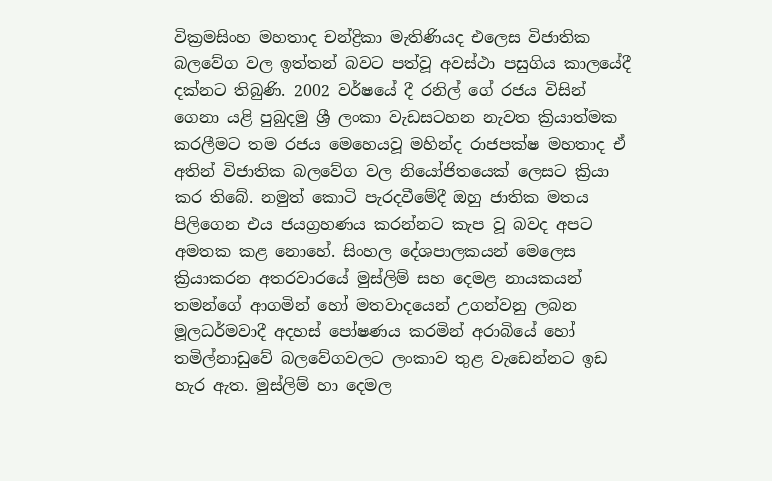වික්‍රමසිංහ මහතාද චන්ද්‍රිකා මැතිණියද එලෙස විජාතික බලවේග වල ඉත්තන් බවට පත්වූ අවස්ථා පසුගිය කාලයේදී දක්නට තිබුණි. 2002 වර්ෂයේ දී රනිල් ගේ රජය විසින් ගෙනා යළි පුබුදමු ශ්‍රී ලංකා වැඩසටහන නැවත ක්‍රියාත්මක කරලීමට තම රජය මෙහෙයවූ මහින්ද රාජපක්ෂ මහතාද ඒ අතින් විජාතික බලවේග වල නියෝජිතයෙක් ලෙසට ක්‍රියා කර තිබේ. නමුත් කොටි පැරදවීමේදී ඔහු ජාතික මතය පිලිගෙන එය ජයග්‍රහණය කරන්නට කැප වූ බවද අපට අමතක කළ නොහේ. සිංහල දේශපාලකයන් මෙලෙස ක්‍රියාකරන අතරවාරයේ මුස්ලිම් සහ දෙමළ නායකයන් තමන්ගේ ආගමින් හෝ මතවාදයෙන් උගන්වනු ලබන මූලධර්මවාදී අදහස් පෝෂණය කරමින් අරාබියේ හෝ තමිල්නාඩුවේ බලවේගවලට ලංකාව තුළ වැඩෙන්නට ඉඩ හැර ඇත. මුස්ලිම් හා දෙමල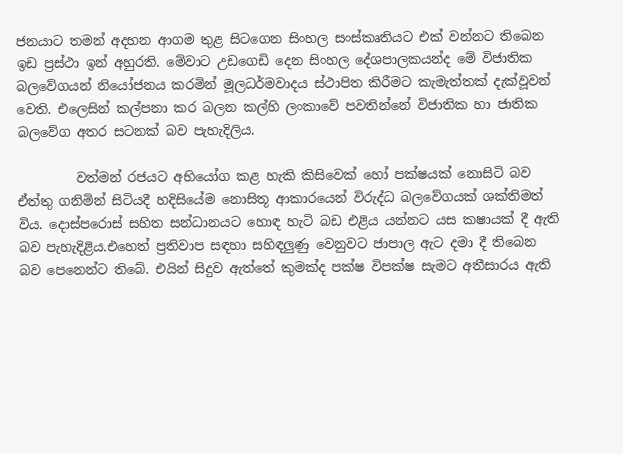ජනයාට තමන් අදහන ආගම තුළ සිටගෙන සිංහල සංස්කෘතියට එක් වන්නට තිබෙන ඉඩ ප්‍රස්ථා ඉන් අහුරති. මේවාට උඩගෙඩි දෙන සිංහල දේශපාලකයන්ද මේ විජාතික බලවේගයන් නියෝජනය කරමින් මූලධර්මවාදය ස්ථාපිත කිරීමට කැමැත්තක් දැක්වූවන් වෙති. එලෙසින් කල්පනා කර බලන කල්හි ලංකාවේ පවතින්නේ විජාතික හා ජාතික බලවේග අතර සටනක් බව පැහැදිලිය.

         වත්මන් රජයට අභියෝග කළ හැකි කිසිවෙක් හෝ පක්ෂයක් නොසිටි බව ඒත්තු ගනිමින් සිටියදී හදිසියේම නොසිතූ ආකාරයෙන් විරුද්ධ බලවේගයක් ශක්තිමත් විය. දොස්පරොස් සහිත සන්ධානයට හොඳ හැටි බඩ එළිය යන්නට යස කෂායක් දී ඇති බව පැහැදිළිය.එහෙත් ප්‍රතිවාප සඳහා සහිඳලුණු වෙනුවට ජාපාල ඇට දමා දී තිබෙන බව පෙනෙන්ට තිබේ. එයින් සිදුව ඇත්තේ කුමක්ද පක්ෂ විපක්ෂ සැමට අතීසාරය ඇති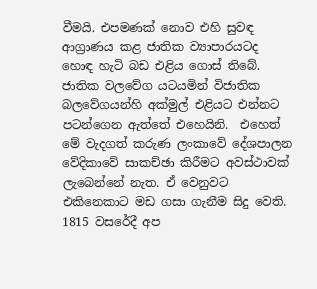වීමයි. එපමණක් නොව එහි සුවඳ ආග්‍රාණය කළ ජාතික ව්‍යාපාරයටද හොඳ හැටි බඩ එළිය ගොස් තිබේ. ජාතික වලවේග යටයමින් විජාතික බලවේගයන්හි අක්මුල් එළියට එන්නට පටන්ගෙන ඇත්තේ එහෙයිනි.  එහෙත් මේ වැදගත් කරුණ ලංකාවේ දේශපාලන වේදිකාවේ සාකච්ඡා කිරීමට අවස්ථාවක් ලැබෙන්නේ නැත. ඒ වෙනුවට එකිනෙකාට මඩ ගසා ගැනීම සිදු වෙති. 1815 වසරේදී අප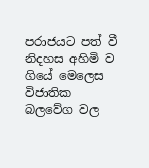පරාජයට පත් වී නිදහස අහිමි ව ගියේ මෙලෙස විජාතික බලවේග වල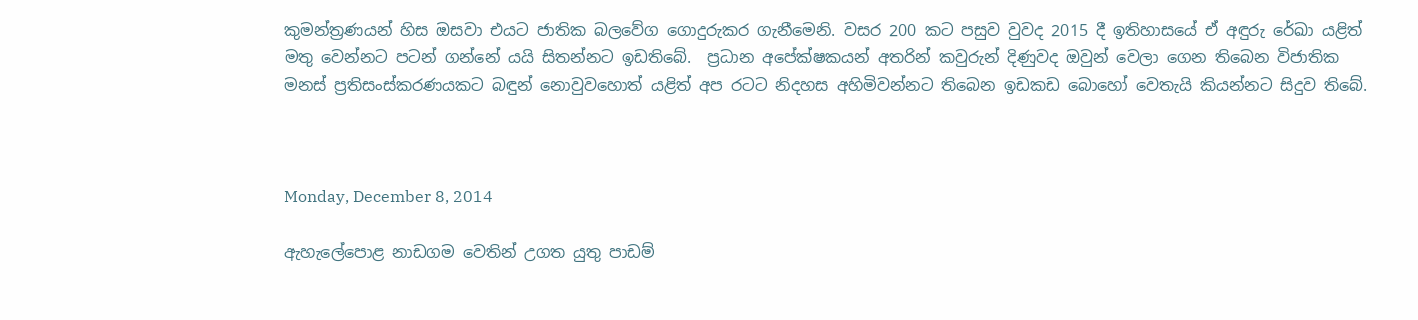කුමන්ත්‍රණයන් හිස ඔසවා එයට ජාතික බලවේග ගොදුරුකර ගැනීමෙනි. වසර 200 කට පසුව වුවද 2015 දී ඉතිහාසයේ ඒ අඳුරු රේඛා යළිත් මතු වෙන්නට පටන් ගන්නේ යයි සිතන්නට ඉඩතිබේ.  ප්‍රධාන අපේක්ෂකයන් අතරින් කවුරුන් දිණුවද ඔවුන් වෙලා ගෙන තිබෙන විජාතික මනස් ප්‍රතිසංස්කරණයකට බඳුන් නොවුවහොත් යළිත් අප රටට නිදහස අහිමිවන්නට තිබෙන ඉඩකඩ බොහෝ වෙතැයි කියන්නට සිදුව තිබේ.



Monday, December 8, 2014

ඇහැලේපොළ නාඩගම වෙතින් උගත යුතු පාඩම්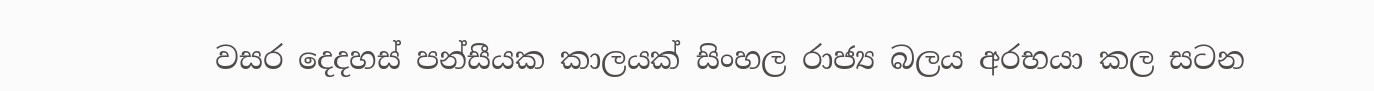වසර දෙදහස් පන්සීයක කාලයක් සිංහල රාජ්‍ය බලය අරභයා කල සටන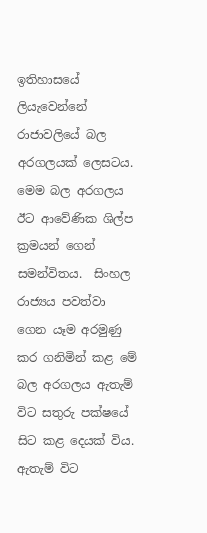ඉතිහාසයේ ලියැවෙන්නේ රාජාවලියේ බල අරගලයක් ලෙසටය. මෙම බල අරගලය ඊට ආවේණික ශිල්ප ක්‍රමයන් ගෙන් සමන්විතය.  සිංහල රාජ්‍යය පවත්වා ගෙන යෑම අරමුණු කර ගනිමින් කළ මේ බල අරගලය ඇතැම් විට සතුරු පක්ෂයේ සිට කළ දෙයක් විය. ඇතැම් විට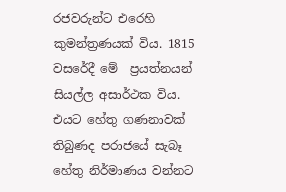රජවරුන්ට එරෙහි කුමන්ත්‍රණයක් විය. 1815 වසරේදී මේ  ප්‍රයත්නයන් සියල්ල අසාර්ථක විය. එයට හේතු ගණනාවක් තිබුණද පරාජයේ සැබෑ හේතු නිර්මාණය වන්නට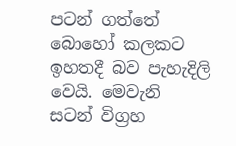පටන් ගත්තේ බොහෝ කලකට ඉහතදී බව පැහැදිලි වෙයි. මෙවැනි සටන් විග්‍රහ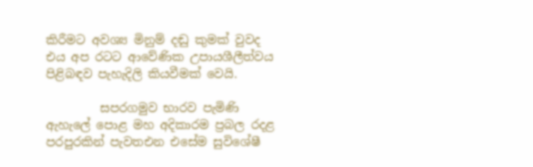කිරීමට අවශ්‍ය මිනුම් දඬු කුමක් වුවද එය අප රටට ආවේණික උපායශීලීත්වය පිළිබඳව පැහැදිලි කියවීමක් වෙයි.

         සපරගමුව භාරව පැමිණි ඇහැලේ පොළ මහ අදිකාරම ප්‍රබල රදළ පරපුරකින් පැවතඑන එසේම සුවිශේෂී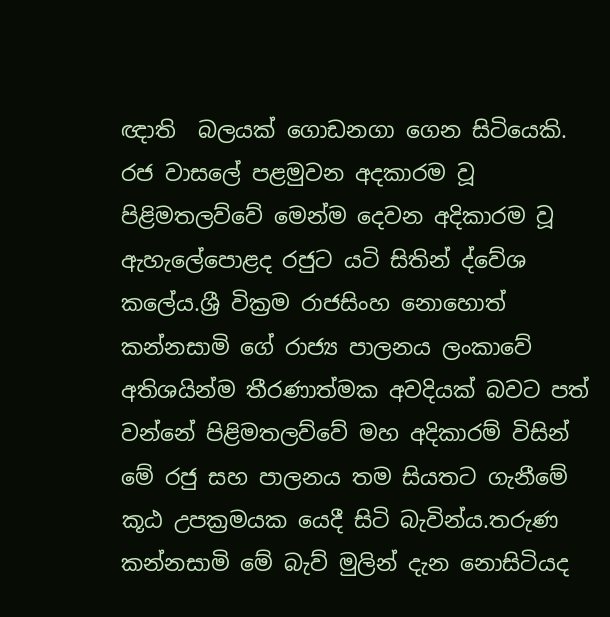ඥාති  බලයක් ‍ගොඩනගා ගෙන සිටියෙකි. රජ වාසලේ පළමුවන අදකාරම වූ පිළිමතලව්වේ මෙන්ම දෙවන අදිකාරම වූ ඇහැලේපොළද රජුට යටි සිතින් ද්වේශ කලේය.ශ්‍රී වික්‍රම රාජසිංහ නොහොත් කන්නසාමි ගේ රාජ්‍ය පාලනය ලංකාවේ අතිශයින්ම තීරණාත්මක අවදියක් බවට පත් වන්නේ පිළිමතලව්වේ මහ අදිකාරම් විසින් මේ රජු සහ පාලනය තම සියතට ගැනීමේ කූඨ උපක්‍රමයක යෙදී සිටි බැවින්ය.තරුණ කන්නසාමි මේ බැව් මුලින් දැන නොසිටියද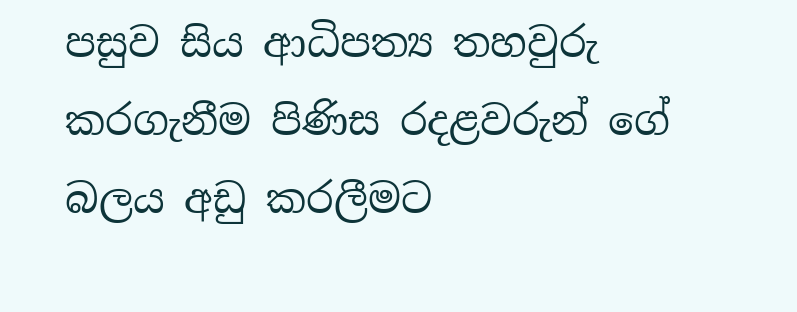පසුව සිය ආධිපත්‍ය තහවුරු කරගැනීම පිණිස රදළවරුන් ගේ බලය අඩු කරලීමට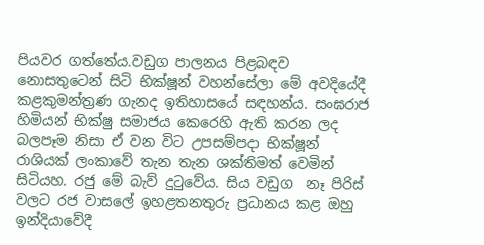පියවර ගත්තේය.වඩුග පාලනය පිළබඳව නොසතුටෙන් සිටි භික්ෂූන් වහන්සේලා මේ අවදියේදී කළකුමන්ත්‍රණ ගැනද ඉතිහාසයේ සඳහන්ය. සංඝරාජ හිමියන් භික්ෂු සමාජය කෙරෙහි ඇති කරන ලද බලපෑම නිසා ඒ වන විට උපසම්පදා භික්ෂූන් රාශියක් ලංකාවේ තැන තැන ශක්තිමත් වෙමින් සිටියහ. රජු මේ බැව් දුටුවේය. සිය වඩුග  නෑ පිරිස් වලට රජ වාසලේ ඉහළතනතුරු ප්‍රධානය කළ ඔහු ඉන්දියාවේදී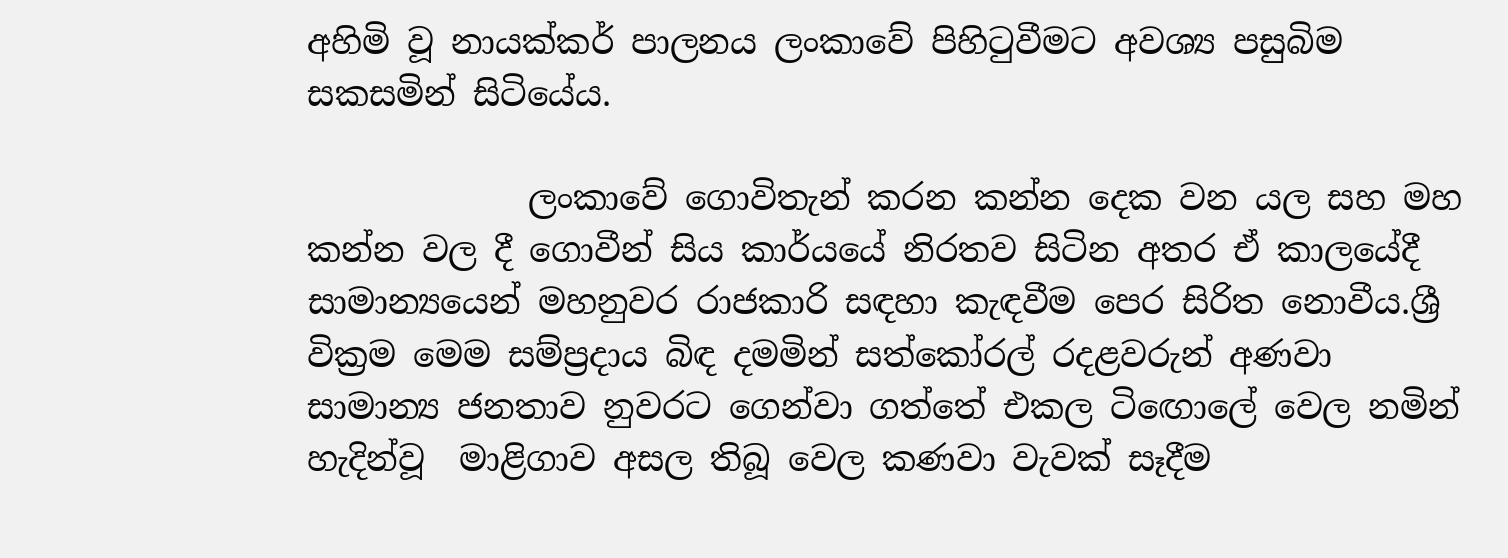අහිමි වූ නායක්කර් පාලනය ලංකාවේ පිහිටුවීමට අවශ්‍ය පසුබිම සකසමින් සිටියේය.

             ලංකාවේ ගොවිතැන් කරන කන්න දෙක වන යල සහ මහ කන්න වල දී ගොවීන් සිය කාර්යයේ නිරතව සිටින අතර ඒ කාලයේදී සාමාන්‍යයෙන් මහනුවර රාජකාරි සඳහා කැඳවීම පෙර සිරිත නොවීය.ශ්‍රී වික්‍රම මෙම සම්ප්‍රදාය බිඳ දමමින් සත්කෝරල් රදළවරුන් අණවා සාමාන්‍ය ජනතාව නුවරට ගෙන්වා ගත්තේ එකල ටිඟොලේ වෙල නමින් හැදින්වූ  මාළිගාව අසල තිබූ වෙල කණවා වැවක් සෑදීම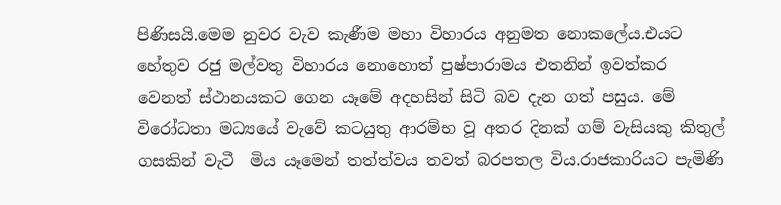පිණිසයි.මෙම නුවර වැව කැණීම මහා විහාරය අනුමත නොකලේය.එයට හේතුව රජු මල්වතු විහාරය නොහොත් පුෂ්පාරාමය එතනින් ඉවත්කර වෙනත් ස්ථානයකට ගෙන යෑමේ අදහසින් සිටි බව දැන ගත් පසුය. මේ විරෝධතා මධ්‍යයේ වැවේ කටයුතු ආරම්භ වූ අතර දිනක් ගම් වැසියකු කිතුල් ගසකින් වැටී  මිය යෑමෙන් තත්ත්වය තවත් බරපතල විය.රාජකාරියට පැමිණි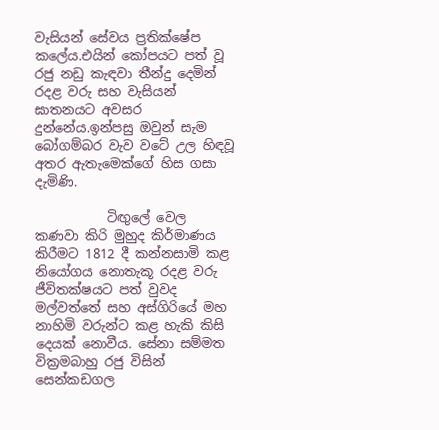වැසියන් සේවය ප්‍රතික්ෂේප කලේය.එයින් කෝපයට පත් වූ රජු නඩු කැඳවා තීන්දු දෙමින් රදළ වරු සහ වැසියන් ඝාතනයට අවසර දුන්නේය.ඉන්පසු ඔවුන් සැම බෝගම්බර වැව වටේ උල හිඳවූ අතර ඇතැමෙක්ගේ හිස ගසා දැමිණි.

           ටිඟුලේ වෙල කණවා කිරි මුහුද කිර්මාණය කිරීමට 1812 දී කන්නසාමි කළ නියෝගය නොතැකූ රදළ වරු ජීවිතක්ෂයට පත් වුවද මල්වත්තේ සහ අස්ගිරියේ මහ නාහිමි වරුන්ට කළ හැකි කිසි දෙයක් නොවීය. සේනා සම්මත වික්‍රමබාහු රජු විසින් සෙන්කඩගල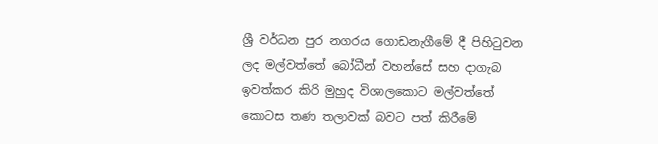ශ්‍රී වර්ධන පුර නගරය ගොඩනැගීමේ දී පිහිටුවන ලද මල්වත්තේ බෝධීන් වහන්සේ සහ දාගැබ ඉවත්කර කිරි මුහුද විශාලකොට මල්වත්තේ කොටස තණ තලාවක් බවට පත් කිරීමේ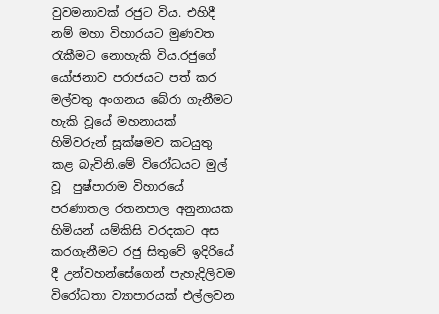වුවමනාවක් රජුට විය. එහිදී නම් මහා විහාරයට මුණවත රැකීමට නොහැකි විය.රජුගේ යෝජනාව පරාජයට පත් කර මල්වතු අංගනය බේරා ගැනීමට හැකි වූයේ මහනායක් හිමිවරුන් සූක්ෂමව කටයුතු කළ බැවිනි.මේ විරෝධයට මුල් වූ  පුෂ්පාරාම විහාරයේ පරණාතල රතනපාල අනුනායක හිමියන් යම්කිසි වරදකට අස කරගැනීමට රජු සිතුවේ ඉදිරියේ දී උන්වහන්සේගෙන් පැහැදිලිවම විරෝධතා ව්‍යාපාරයක් එල්ලවන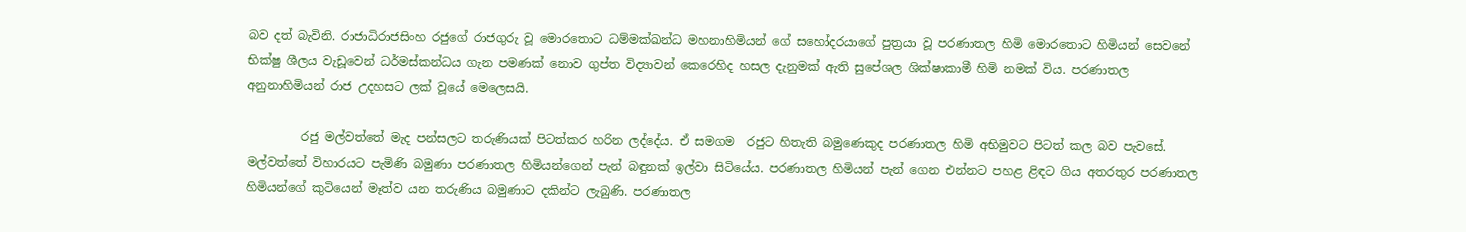බව දත් බැවිනි. රාජාධිරාජසිංහ රජුගේ රාජගුරු වූ මොරතොට ධම්මක්ඛන්ධ මහනාහිමියන් ගේ සහෝදරයාගේ පුත්‍රයා වූ පරණාතල හිමි මොරතොට හිමියන් සෙවනේ භික්ෂු ශීලය වැඩූවෙන් ධර්මස්කන්ධය ගැන පමණක් නොව ගුප්ත විද්‍යාවන් කෙරෙහිද හසල දැනුමක් ඇති සුපේශල ශික්ෂාකාමී හිමි නමක් විය. පරණාතල අනුනාහිමියන් රාජ උදහසට ලක් වූයේ මෙලෙසයි.

         රජු මල්වත්තේ මැද පන්සලට තරුණියක් පිටත්කර හරින ලද්දේය. ඒ සමගම  රජුට හිතැති බමුණෙකුද පරණාතල හිමි අභිමුවට පිටත් කල බව පැවසේ. මල්වත්තේ විහාරයට පැමිණි බමුණා පරණාතල හිමියන්ගෙන් පැන් බඳුනක් ඉල්වා සිටියේය. පරණාතල හිමියන් පැන් ගෙන එන්නට පහළ ළිඳට ගිය අතරතුර පරණාතල හිමියන්ගේ කුටියෙන් මෑත්ව යන තරුණිය බමුණාට දකින්ට ලැබුණි. පරණාතල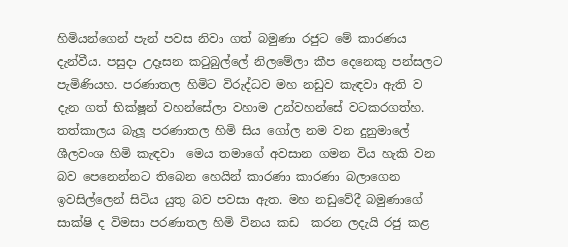හිමියන්ගෙන් පැන් පවස නිවා ගත් බමුණා රජුට මේ කාරණය දැන්වීය. පසුදා උදෑසන කටුබුල්ලේ නිලමේලා කීප දෙනෙකු පන්සලට පැමිණියහ. පරණාතල හිමිට විරුද්ධව මහ නඩුව කැඳවා ඇති ව දැන ගත් භික්ෂූන් වහන්සේලා වහාම උන්වහන්සේ වටකරගත්හ. තත්කාලය බැලූ පරණාතල හිමි සිය ගෝල නම වන දුනුමාලේ ශීලවංශ හිමි කැඳවා  මෙය තමාගේ අවසාන ගමන විය හැකි වන බව පෙනෙන්නට තිබෙන හෙයින් කාරණා කාරණා බලාගෙන ඉවසිල්ලෙන් සිටිය යුතු බව පවසා ඇත. මහ නඩුවේදී බමුණාගේ සාක්ෂි ද විමසා පරණාතල හිමි විනය කඩ  කරන ලදැයි රජු කළ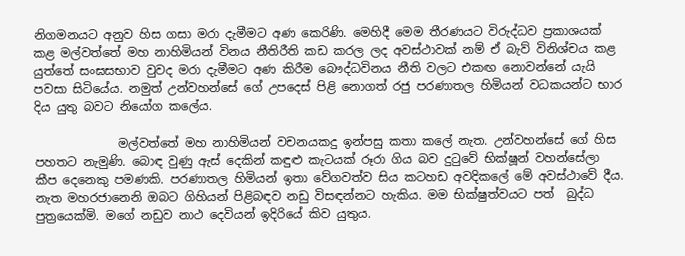නිගමනයට අනුව හිස ගසා මරා දැමීමට අණ කෙරිණි. මෙහිදී මෙම තීරණයට විරුද්ධව ප්‍රකාශයක් කළ මල්වත්තේ මහ නාහිමියන් විනය නීතිරීති කඩ කරල ලද අවස්ථාවක් නම් ඒ බැව් විනිශ්චය කළ යුත්තේ සංඝසභාව වුවද මරා දැමීමට අණ කිරීම බෞද්ධවිනය නීති වලට එකඟ නොවන්නේ යැයි පවසා සිටියේය. නමුත් උන්වහන්සේ ගේ උපදෙස් පිළි නොගත් රජු පරණාතල හිමියන් වධකයන්ට භාර දිය යුතු බවට නියෝග කලේය.

              මල්වත්තේ මහ නාහිමියන් වචනයකදු ඉන්පසු කතා කලේ නැත. උන්වහන්සේ ගේ හිස පහතට නැමුණි. බොඳ වුණු ඇස් දෙකින් කඳුළු කැටයක් රූරා ගිය බව දුටුවේ භික්ෂූන් වහන්සේලා කීප දෙනෙකු පමණකි. පරණාතල හිමියන් ඉතා වේගවත්ව සිය කටහඩ අවදිකලේ මේ අවස්ථාවේ දීය.  නැත මහරජානෙනි ඔබට ගිහියන් පිළිබඳව නඩු විසඳන්නට හැකිය. මම භික්ෂුත්වයට පත්  බුද්ධ පුත්‍රයෙක්මි. මගේ නඩුව නාථ දෙවියන් ඉදිරියේ කිව යුතුය.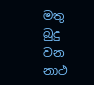මතු බුදු වන නාථ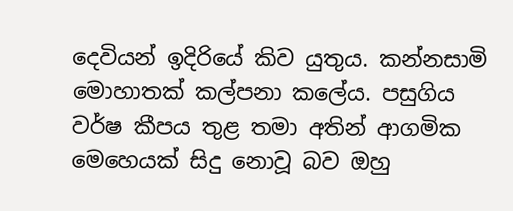දෙවියන් ඉදිරියේ කිව යුතුය. කන්නසාමි මොහාතක් කල්පනා කලේය. පසුගිය වර්ෂ කීපය තුළ තමා අතින් ආගමික මෙහෙයක් සිදු නොවූ බව ඔහු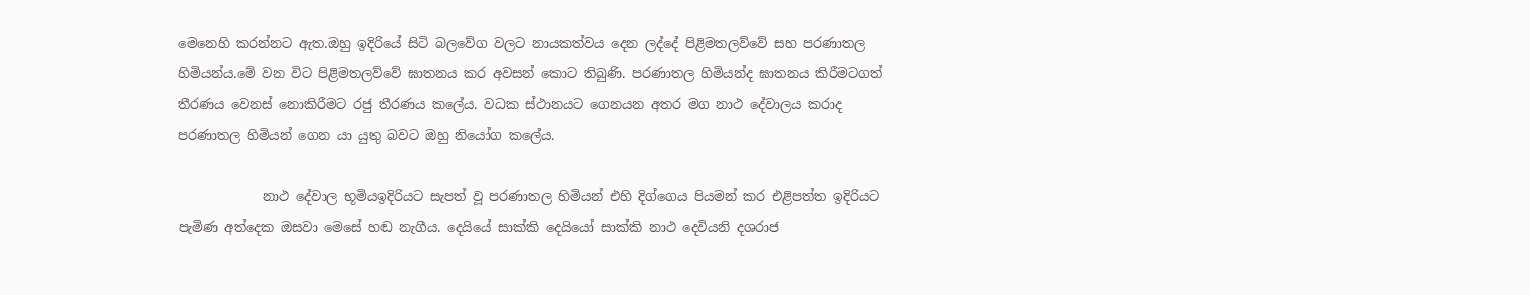මෙනෙහි කරන්නට ඇත.ඔහු ඉදිරියේ සිටි බලවේග වලට නායකත්වය දෙන ලද්දේ පිළිමතලව්වේ සහ පරණාතල හිමියන්ය.මේ වන විට පිළිමතලව්වේ ඝාතනය කර අවසන් කොට තිබුණි. පරණාතල හිමියන්ද ඝාතනය කිරීමටගත් තීරණය වෙනස් නොකිරීමට රජු තීරණය කලේය. වධක ස්ථානයට ගෙනයන අතර මග නාථ දේවාලය කරාද පරණාතල හිමියන් ගෙන යා යුතු බවට ඔහු නියෝග කලේය.

             නාථ දේවාල භූමියඉදිරියට සැපත් වූ පරණාතල හිමියන් එහි දිග්ගෙය පියමන් කර එළිපත්ත ඉදිරියට පැමිණ අත්දෙක ඔසවා මෙසේ හඬ නැගීය. දෙයියේ සාක්කි දෙයියෝ සාක්කි නාථ දෙවියනි දශරාජ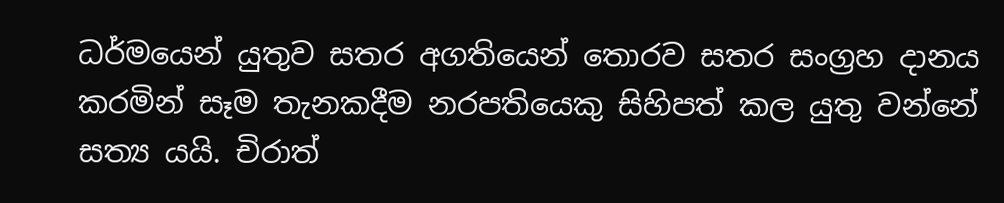ධර්මයෙන් යුතුව සතර අගතියෙන් තොරව සතර සංග්‍රහ දානය කරමින් සෑම තැනකදීම නරපතියෙකු සිහිපත් කල යුතු වන්නේ සත්‍ය යයි. චිරාත්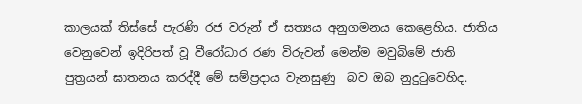කාලයක් තිස්සේ පැරණි රජ වරුන් ඒ සත්‍යය අනුගමනය කෙළෙහිය. ජාතිය වෙනුවෙන් ඉදිරිපත් වූ වීරෝධාර රණ විරුවන් මෙන්ම මවුබිමේ ජාති පුත්‍රයන් ඝාතනය කරද්දී මේ සම්ප්‍රදාය වැනසුණු  බව ඔබ නුදුටුවෙහිද.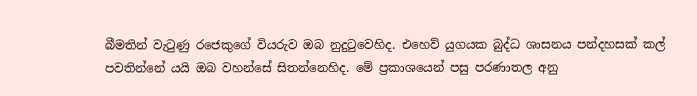බීමතින් වැටුණු රජෙකුගේ වියරුව ඔබ නුදුටුවෙහිද. එහෙව් යුගයක බුද්ධ ශාසනය පන්දහසක් කල් පවතින්නේ යයි ඔබ වහන්සේ සිතන්නෙහිද. මේ ප්‍රකාශයෙන් පසු පරණාතල අනු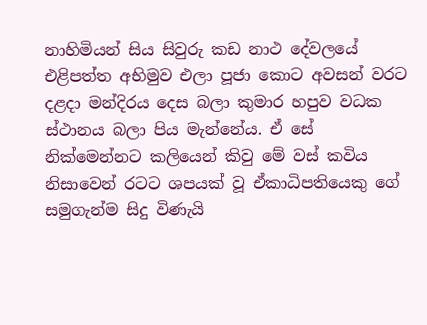නාහිමියන් සිය සිවුරු කඩ නාථ දේවලයේ එළිපත්ත අභිමුව එලා පූජා කොට අවසන් වරට දළදා මන්දිරය දෙස බලා කුමාර හපුව වධක ස්ථානය බලා පිය මැන්නේය. ඒ සේ නික්මෙන්නට කලියෙන් කිවු මේ වස් කවිය නිසාවෙන් රටට ශපයක් වූ ඒකාධිපතියෙකු ගේ සමුගැන්ම සිදු විණැයි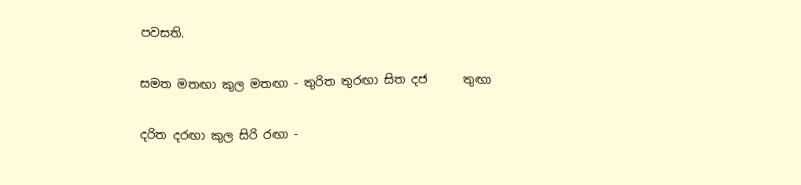පවසති.

සමත මතඟා කුල මතඟා - තුරිත තුරඟා සිත දජ      තුඟා

දරිත දරඟා කුල සිරි රඟා -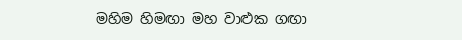මහිම හිමඟා මහ වාළුක ගඟා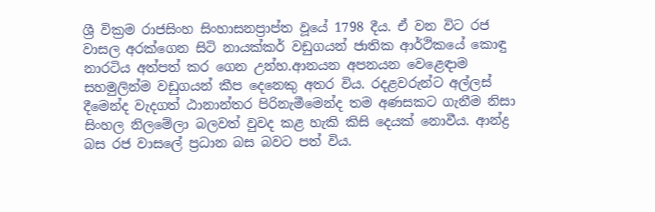ශ්‍රී වික්‍රම රාජසිංහ සිංහාසනප්‍රාප්ත වූයේ 1798 දීය. ඒ වන විට රජ වාසල අරක්ගෙන සිටි නායක්කර් වඩුගයන් ජාතික ආර්ථිකයේ කොඳු නාරටිය අත්පත් කර ගෙන උන්හ.ආනයන අපනයන වෙළෙඳාම සහමුලින්ම වඩුගයන් කීප දෙනෙකු අතර විය. රදළවරුන්ට අල්ලස් දීමෙන්ද වැදගත් ඨානාන්තර පිරිනැමීමෙන්ද තම අණසකට ගැනීම නිසා සිංහල නිලමේලා බලවත් වුවද කළ හැකි කිසි දෙයක් නොවීය. ආන්ද්‍ර බස රජ වාසලේ ප්‍රධාන බස බවට පත් විය.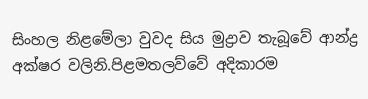සිංහල නිළමේලා වුවද සිය මුද්‍රාව තැබූවේ ආන්ද්‍ර අක්ෂර වලිනි.පිළමතලව්වේ අදිකාරම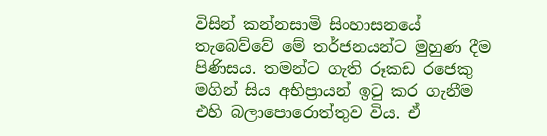විසින් කන්නසාමි සිංහාසනයේ තැබෙව්වේ මේ තර්ජනයන්ට මුහුණ දීම පිණිසය. තමන්ට ගැති රූකඩ රජෙකු මගින් සිය අභිප්‍රායන් ඉටු කර ගැනීම එහි බලාපොරොත්තුව විය. ඒ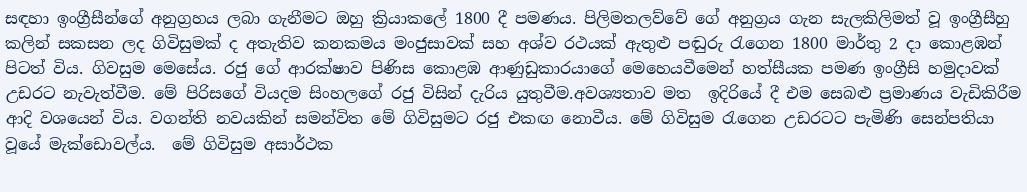සඳහා ඉංග්‍රීසීන්ගේ අනුග්‍රහය ලබා ගැනීමට ඔහු ක්‍රියාකලේ 1800 දී පමණය. පිලිමතලව්වේ ගේ අනුග්‍රය ගැන සැලකිලිමත් වූ ඉංග්‍රීසීහු කලින් සකසන ලද ගිවිසුමක් ද අතැතිව කනකමය මංජුසාවක් සහ අශ්ව රථයක් ඇතුළු පඬුරු රැගෙන 1800 මාර්තු 2 දා කොළඹන් පිටත් විය. ගිවසුම මෙසේය. රජු ගේ ආරක්ෂාව පිණිස කොළඹ ආණුඩුකාරයාගේ මෙහෙයවීමෙන් හත්සීයක පමණ ඉංග්‍රීසි හමුදාවක් උඩරට නැවැත්වීම. මේ පිරිසගේ වියදම සිංහලගේ රජු විසින් දැරිය යුතුවීම.අවශ්‍යතාව මත  ඉදිරියේ දී එම සෙබළු ප්‍රමාණය වැඩිකිරීම ආදි වශයෙන් විය. වගන්ති නවයකින් සමන්විත මේ ගිවිසුමට රජු එකඟ නොවීය. මේ ගිවිසුම රැගෙන උඩරටට පැමිණි සෙන්පතියා වූයේ මැක්ඩොවල්ය.  මේ ගිවිසුම අසාර්ථක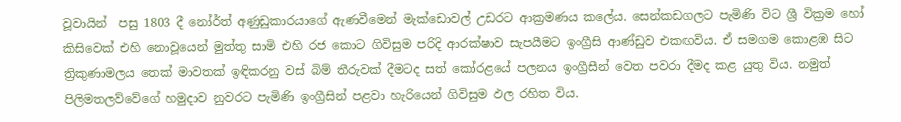වූවායින්  පසු 1803 දී නෝර්ත් අණුඩුකාරයාගේ ඇණවීමෙන් මැක්ඩොවල් උඩරට ආක්‍රමණය කලේය. සෙන්කඩගලට පැමිණි විට ශ්‍රී වික්‍රම හෝ කිසිවෙක් එහි නොවූයෙන් මුත්තු සාමි එහි රජ කොට ගිවිසුම පරිදි ආරක්ෂාව සැපයීමට ඉංග්‍රීසි ආණ්ඩුව එකඟවිය. ඒ සමගම කොළඹ සිට ත්‍රිකුණාමලය තෙක් මාවතක් ඉඳිකරනු වස් බිම් තීරුවක් දීමටද සත් කෝරළයේ පලනය ඉංග්‍රීසීන් වෙත පවරා දීමද කළ යුතු විය. නමුත් පිලිමතලව්වේගේ හමුදාව නුවරට පැමිණි ඉංග්‍රීසින් පළවා හැරියෙන් ගිවිසුම ඵල රහිත විය.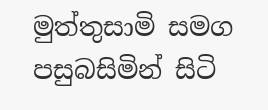මුත්තුසාමි සමග පසුබසිමින් සිටි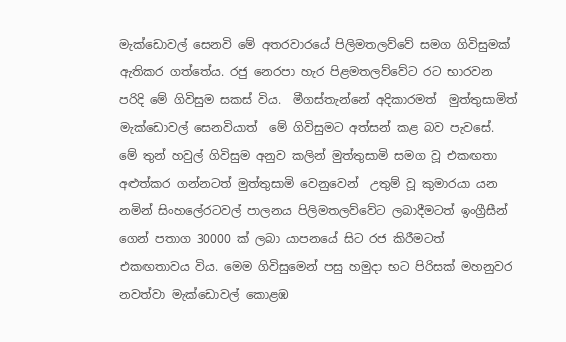මැක්ඩොවල් සෙනවි මේ අතරවාරයේ පිලිමතලව්වේ සමග ගිවිසුමක් ඇතිකර ගත්තේය. රජු නෙරපා හැර පිළමතලව්වේට රට භාරවන පරිදි මේ ගිවිසුම සකස් විය.  මීගස්තැන්නේ අදිකාරමත්  මුත්තුසාමිත් මැක්ඩොවල් සෙනවියාත්  මේ ගිවිසුමට අත්සන් කළ බව පැවසේ. මේ තුන් හවුල් ගිවිසුම අනුව කලින් මුත්තුසාමි සමග වූ එකඟතා අළුත්කර ගන්නටත් මුත්තුසාමි වෙනුවෙන්  උතුම් වූ කුමාරයා යන නමින් සිංහලේරටවල් පාලනය පිලිමතලව්වේට ලබාදීමටත් ඉංග්‍රීසීන් ගෙන් පතාග 30000 ක් ලබා යාපනයේ සිට රජ කිරීමටත් එකඟතාවය විය. මෙම ගිවිසුමෙන් පසු හමුදා භට පිරිසක් මහනුවර නවත්වා මැක්ඩොවල් කොළඹ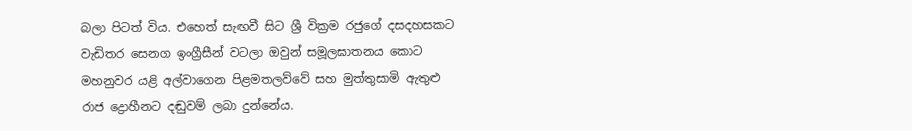බලා පිටත් විය. එහෙත් සැඟවී සිට ශ්‍රී වික්‍රම රජුගේ දසදහසකට වැඩිතර සෙනග ඉංග්‍රීසීන් වටලා ඔවුන් සමූලඝාතනය කොට මහනුවර යළි අල්වාගෙන පිළමතලව්වේ සහ මුත්තුසාමි ඇතුළු රාජ ද්‍රොහීනට දඬුවම් ලබා දුන්නේය.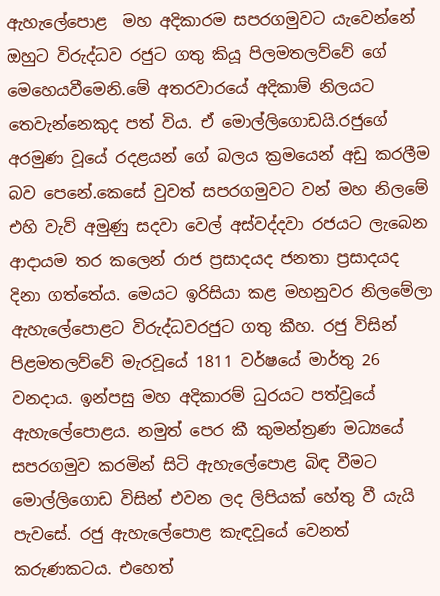ඇහැලේපොළ  මහ අදිකාරම සපරගමුවට යැවෙන්නේ ඔහුට විරුද්ධව රජුට ගතු කියූ පිලමතලව්වේ ගේ මෙහෙයවීමෙනි.මේ අතරවාරයේ අදිකාම් නිලයට තෙවැන්නෙකුද පත් විය. ඒ මොල්ලිගොඩයි.රජුගේ අරමුණ වූයේ රදළයන් ගේ බලය ක්‍රමයෙන් අඩු කරලීම බව පෙනේ.කෙසේ වුවත් සපරගමුවට වන් මහ නිලමේ එහි වැව් අමුණු සදවා වෙල් අස්වද්දවා රජයට ලැබෙන ආදායම තර කලෙන් රාජ ප්‍රසාදයද ජනතා ප්‍රසාදයද දිනා ගත්තේය. මෙයට ඉරිසියා කළ මහනුවර නිලමේලා ඇහැලේපොළට විරුද්ධවරජුට ගතු කීහ. රජු විසින් පිළමතලව්වේ මැරවූයේ 1811 වර්ෂයේ මාර්තු 26 වනදාය. ඉන්පසු මහ අදිකාරම් ධුරයට පත්වූයේ ඇහැලේපොළය. නමුත් පෙර කී කුමන්ත්‍රණ මධ්‍යයේ  සපරගමුව කරමින් සිටි ඇහැලේපොළ බිඳ වීමට මොල්ලිගොඩ විසින් එවන ලද ලිපියක් හේතු වී යැයි පැවසේ. රජු ඇහැලේපොළ කැඳවූයේ වෙනත් කරුණකටය. එහෙත්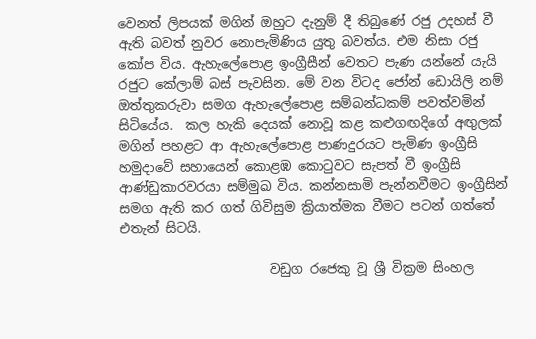වෙනත් ලිපයක් මගින් ඔහුට දැනුම් දී තිබුණේ රජු උදහස් වී ඇති බවත් නුවර නොපැමිණිය යුතු බවත්ය. එම නිසා රජු කෝප විය. ඇහැලේපොළ ඉංග්‍රීසීන් වෙතට පැණ යන්නේ යැයි රජුට කේලාම් බස් පැවසින. මේ වන විටද ජෝන් ඩොයිලි නම් ඔත්තුකරුවා සමග ඇහැලේපොළ සම්බන්ධකම් පවත්වමින් සිටියේය.  කල හැකි දෙයක් නොවූ කළ කළුගඟදිගේ අඟුලක් මගින් පහළට ආ ඇහැලේපොළ පාණදුරයට පැමිණ ඉංග්‍රීසි හමුදාවේ සහායෙන් කොළඹ කොටුවට සැපත් වී ඉංග්‍රීසි ආණ්ඩුකාරවරයා සම්මුඛ විය. කන්නසාමි පැන්නවීමට ඉංග්‍රීසින් සමග ඇති කර ගත් ගිවිසුම ක්‍රියාත්මක වීමට පටන් ගත්තේ එතැන් සිටයි.

                       වඩුග රජෙකු වූ ශ්‍රී වික්‍රම සිංහල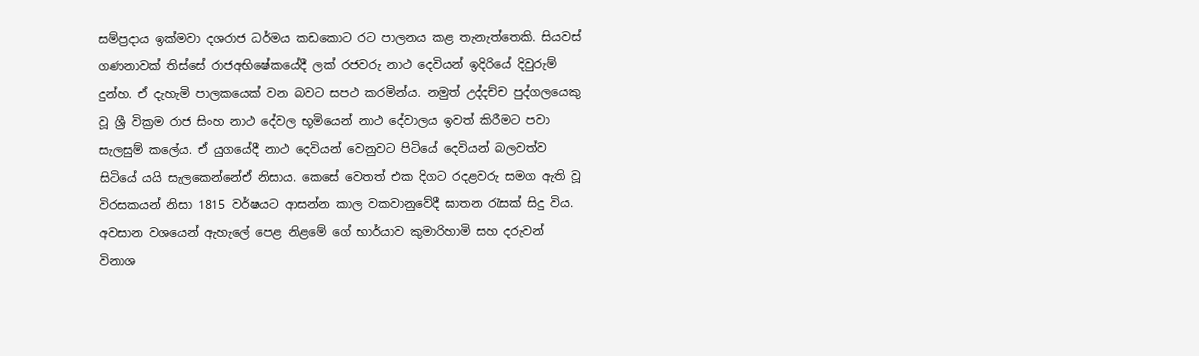සම්ප්‍රදාය ඉක්මවා දශරාජ ධර්මය කඩකොට රට පාලනය කළ තැනැත්තෙකි. සියවස් ගණනාවක් තිස්සේ රාජඅභිෂේකයේදී ලක් රජවරු නාථ දෙවියන් ඉදිරියේ දිවුරුම් දුන්හ. ඒ දැහැමි පාලකයෙක් වන බවට සපථ කරමින්ය. නමුත් උද්දච්ච පුද්ගලයෙකු වූ ශ්‍රී වික්‍රම රාජ සිංහ නාථ දේවල භූමියෙන් නාථ දේවාලය ඉවත් කිරීමට පවා සැලසුම් කලේය. ඒ යුගයේදී නාථ දෙවියන් වෙනුවට පිටියේ දෙවියන් බලවත්ව සිටියේ යයි සැලකෙන්නේඒ නිසාය. කෙසේ වෙතත් එක දිගට රදළවරු සමග ඇති වූ විරසකයන් නිසා 1815 වර්ෂයට ආසන්න කාල වකවානුවේදී ඝාතන රැසක් සිදු විය. අවසාන වශයෙන් ඇහැලේ පෙළ නිළමේ ගේ භාර්යාව කුමාරිහාමි සහ දරුවන් විනාශ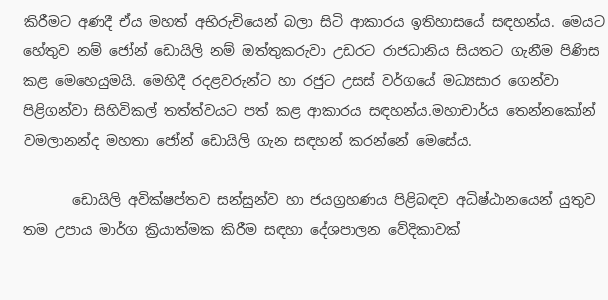කිරීමට අණදී ඒය මහත් අභිරුචියෙන් බලා සිටි ආකාරය ඉතිහාසයේ සඳහන්ය. මෙයට හේතුව නම් ජෝන් ඩොයිලි නම් ඔත්තුකරුවා උඩරට රාජධානිය සියතට ගැනීම පිණිස කළ මෙහෙයුමයි. මෙහිදී රදළවරුන්ට හා රජුට උසස් වර්ගයේ මධ්‍යසාර ගෙන්වා පිළිගන්වා සිහිවිකල් තත්ත්වයට පත් කළ ආකාරය සඳහන්ය.මහාචාර්ය තෙන්නකෝන් වමලානන්ද මහතා ජෝන් ඩොයිලි ගැන සඳහන් කරන්නේ මෙසේය.

       ඩොයිලි අවික්ෂප්තව සන්සුන්ව හා ජයග්‍රහණය පිළිබඳව අධිෂ්ඨානයෙන් යුතුව තම උපාය මාර්ග ක්‍රියාත්මක කිරීම සඳහා දේශපාලන වේදිකාවක්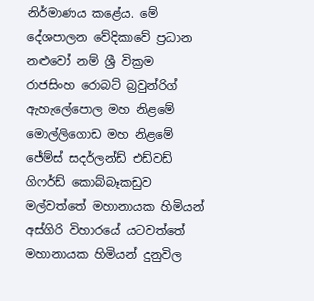නිර්මාණය කළේය. මේ දේශපාලන වේදිකාවේ ප්‍රධාන නළුවෝ නම් ශ්‍රී වික්‍රම රාජසිංහ රොබට් බ්‍රවුන්රිග් ඇහැලේපොල මහ නිළමේ මොල්ලිගොඩ මහ නිළමේ ජේම්ස් සදර්ලන්ඩ් එඩ්වඩ් ගිෆර්ඩ් කොබ්බෑකඩුව මල්වත්තේ මහානායක හිමියන් අස්ගිරි විහාරයේ යටවත්තේ මහානායක හිමියන් දුනුවිල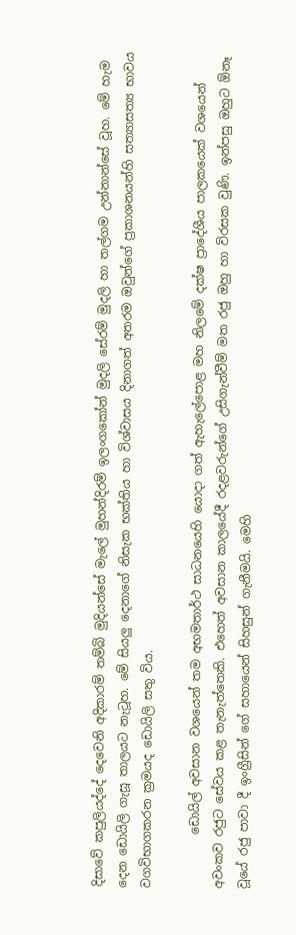දිසාවේ කපුලියද්දේ දෙවෙනි අදිකාරම් තම්බි මුදියන්සේ මැලේ මුහන්දිරම් ඉලංගකෝන් මුදලි සේරම් මුදලි හා තල්ගම උන්නාන්සේ වූහ. මේ හැම දෙන ඩොයිලි ගැසූ තාලයට නැටූහ. මේ සියලු දෙනාගේ නිසැක භක්තිය හා විශ්වාසය දිනාගත් අතරම ඔවුන්ගේ ප්‍රකාශනයන්හි සත්‍යාසත්‍ය භාවය වගවිභාගකරන ක්‍රමයද ඩොයිලි සතු විය.

         ඩොයිල් අවසාන වශයෙන් තම අභමතාර්ථ සාධනයෙහි යොදා ගත් ඇහැලේපොළ මහ නිලමේ දක්ෂ ප්‍රාදේශීය පාලකයෙක් වශයෙන් අවංකව රජුට සේවය කළ තැනැත්තෙකි. එහෙත් අවසාන කාලයේදී රදළවරුන්ගේ උසිගැන්වීම් මත රජු ඔහු හා විරසක වුණි. ඉන්පසු ඔහුට ඕනෑ වූයේ රජු පාවා දී ඉංග්‍රීසින් ගේ සහායෙන් සිහසුන් ගැනීමයි. මෙහි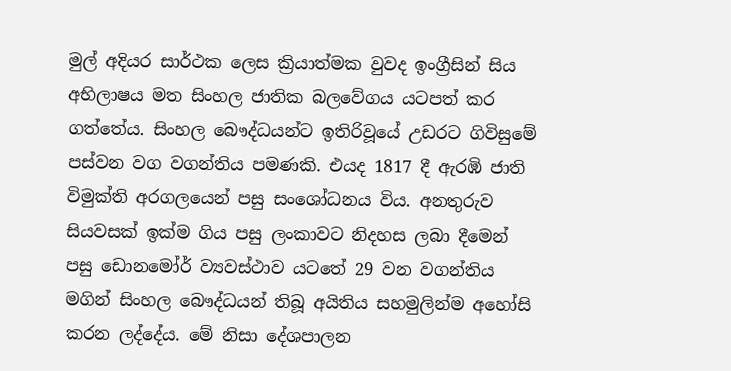මුල් අදියර සාර්ථක ලෙස ක්‍රියාත්මක වුවද ඉංග්‍රීසින් සිය අභිලාෂය මත සිංහල ජාතික බලවේගය යටපත් කර ගත්තේය. සිංහල බෞද්ධයන්ට ඉතිරිවූයේ උඩරට ගිවිසුමේ පස්වන වග වගන්තිය පමණකි. එයද 1817 දී ඇරඹි ජාති විමුක්ති අරගලයෙන් පසු සංශෝධනය විය. අනතුරුව සියවසක් ඉක්ම ගිය පසු ලංකාවට නිදහස ලබා දීමෙන් පසු ඩොනමෝර් ව්‍යවස්ථාව යටතේ 29 වන වගන්තිය මගින් සිංහල බෞද්ධයන් තිබූ අයිතිය සහමුලින්ම අහෝසි කරන ලද්දේය. මේ නිසා දේශපාලන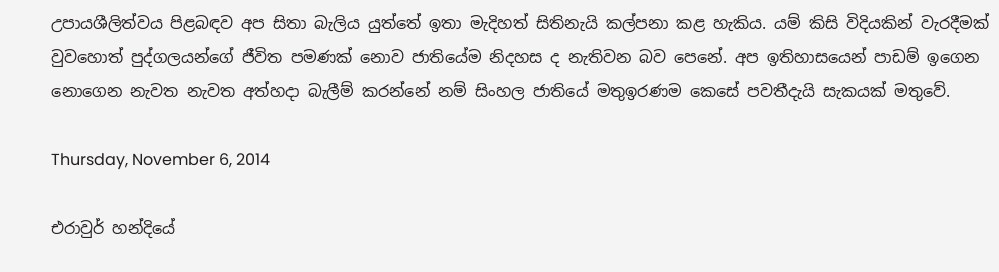උපායශීලිත්වය පිළබඳව අප සිතා බැලිය යුත්තේ ඉතා මැදිහත් සිතිනැයි කල්පනා කළ හැකිය. යම් කිසි විදියකින් වැරදීමක් වුවහොත් පුද්ගලයන්ගේ ජීවිත පමණක් නොව ජාතියේම නිදහස ද නැතිවන බව පෙනේ. අප ඉතිහාසයෙන් පාඩම් ඉගෙන නොගෙන නැවත නැවත අත්හදා බැලීම් කරන්නේ නම් සිංහල ජාතියේ මතුඉරණම කෙසේ පවතීදැයි සැකයක් මතුවේ.

Thursday, November 6, 2014

එරාවුර් හන්දියේ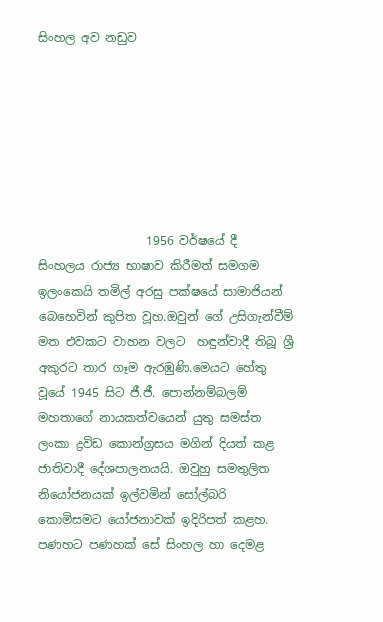සිංහල අව නඩුව







                  1956 වර්ෂයේ දී  සිංහලය රාජ්‍ය භාෂාව කිරීමත් සමගම ඉලංකෙයි තමිල් අරසු පක්ෂයේ සාමාජියන් බෙහෙවින් කුපිත වූහ.ඔවුන් ගේ උසිගැන්වීම් මත එවකට වාහන වලට  හඳුන්වාදී තිබූ ශ්‍රී අකුරට තාර ගෑම ඇරඹුණි.මෙයට හේතු වූයේ 1945 සිට ජී.ජී. පොන්නම්බලම් මහතාගේ නායකත්වයෙන් යුතු සමස්ත ලංකා ද්‍රවිඩ කොන්ග්‍රසය මගින් දියත් කළ ජාතිවාදී දේශපාලනයයි. ඔවුහු සමතුලිත නියෝජනයක් ඉල්වමින් සෝල්බරි කොමිසමට යෝජනාවක් ඉදිරිපත් කළහ. පණහට පණහක් සේ සිංහල හා දෙමළ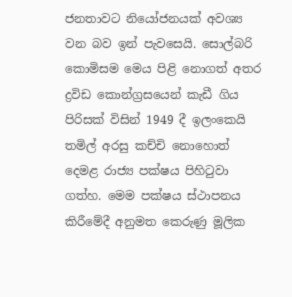ජනතාවට නියෝජනයක් අවශ්‍ය වන බව ඉන් පැවසෙයි. සොල්බරි කොමිසම මෙය පිළි නොගත් අතර ද්‍රවිඩ කොන්ග්‍රසයෙන් කැඩී ගිය පිරිසක් විසින් 1949 දී ඉලංකෙයි තමිල් අරසු කච්චි නොහොත් දෙමළ රාජ්‍ය පක්ෂය පිහිටුවා ගත්හ. මෙම පක්ෂය ස්ථාපනය කිරීමේදී අනුමත කෙරුණු මූලික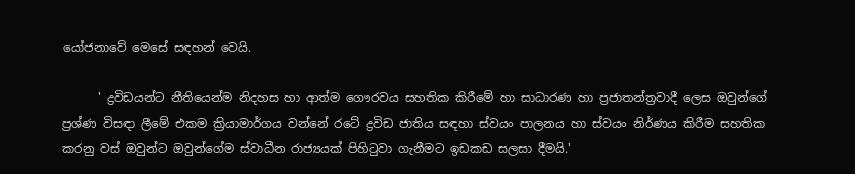යෝජනාවේ මෙසේ සඳහන් වෙයි.

      ' ද්‍රවිඩයන්ට නීතියෙන්ම නිදහස හා ආත්ම ගෞරවය සහතික කිරීමේ හා සාධාරණ හා ප්‍රජාතන්ත්‍රවාදී ලෙස ඔවුන්ගේ ප්‍රශ්ණ විසඳා ලීමේ එකම ක්‍රියාමාර්ගය වන්නේ රටේ ද්‍රවිඩ ජාතිය සඳහා ස්වයං පාලනය හා ස්වයං නිර්ණය කිරීම සහතික කරනු වස් ඔවුන්ට ඔවුන්ගේම ස්වාධීන රාජ්‍යයක් පිහිටුවා ගැනීමට ඉඩකඩ සලසා දීමයි.'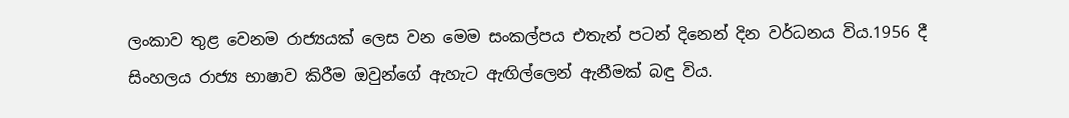ලංකාව තුළ වෙනම රාජ්‍යයක් ලෙස වන මෙම සංකල්පය එතැන් පටන් දිනෙන් දින වර්ධනය විය.1956 දී සිංහලය රාජ්‍ය භාෂාව කිරීම ඔවුන්ගේ ඇහැට ඇඟිල්ලෙන් ඇනීමක් බඳු විය.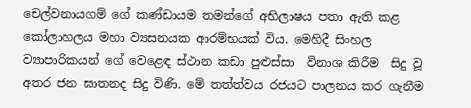චෙල්වනායගම් ගේ කණ්ඩායම තමන්ගේ අභිලාෂය පතා ඇති කළ කෝලාහලය මහා ව්‍යසනයක ආරම්භයක් විය. මෙහිදී සිංහල ව්‍යාපාරිකයන් ගේ වෙළෙඳ ස්ථාන කඩා පුළුස්සා  විනාශ කිරීම  සිදු වූ අතර ජන ඝාතනද සිදු විණි. මේ තත්ත්වය රජයට පාලනය කර ගැනීම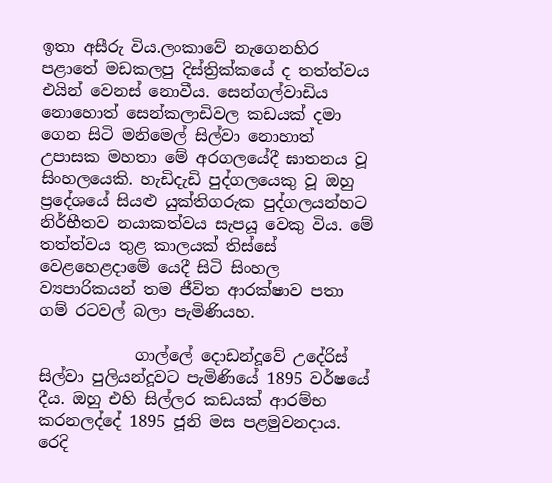ඉතා අසීරු විය.ලංකාවේ නැගෙනහිර පළාතේ මඩකලපු දිස්ත්‍රික්කයේ ද තත්ත්වය එයින් වෙනස් නොවීය. සෙන්ගල්වාඩිය නොහොත් සෙන්කලාඩිවල කඩයක් දමා ගෙන සිටි මනිමෙල් සිල්වා නොහාත් උපාසක මහතා මේ අරගලයේදී ඝාතනය වූ සිංහලයෙකි. හැඩිදැඩි පුද්ගලයෙකු වූ ඔහු ප්‍රදේශයේ සියළු යුක්තිගරුක පුද්ගලයන්හට නිර්භීතව නයාකත්වය සැපයූ වෙකු විය. මේ තත්ත්වය තුළ කාලයක් තිස්සේ වෙළහෙළදාමේ යෙදී සිටි සිංහල ව්‍යපාරිකයන් තම ජීවිත ආරක්ෂාව පතා ගම් රටවල් බලා පැමිණියහ.

            ගාල්ලේ දොඩන්දූවේ උදේරිස් සිල්වා පුලියන්දූවට පැමිණියේ 1895 වර්ෂයේ දීය. ඔහු එහි සිල්ලර කඩයක් ආරම්භ කරනලද්දේ 1895 ජූනි මස පළමුවනදාය. රෙදි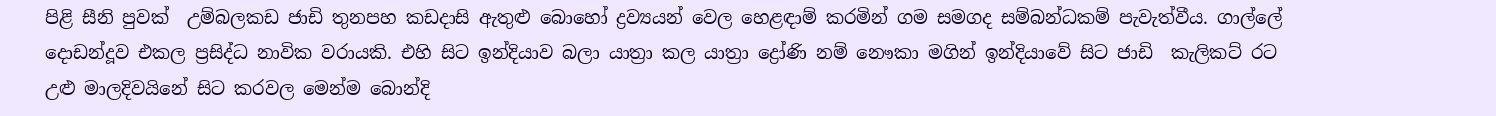පිළි සීනි පුවක්  උම්බලකඩ ජාඩි තුනපහ කඩදාසි ඇතුළු බොහෝ ද්‍රව්‍යයන් වෙල හෙළඳාම් කරමින් ගම සමගද සම්බන්ධකම් පැවැත්වීය. ගාල්ලේ දොඩන්දූව එකල ප්‍රසිද්ධ නාවික වරායකි. එහි සිට ඉන්දියාව බලා යාත්‍රා කල යාත්‍රා ද්‍රෝණි නම් නෞකා මගින් ඉන්දියාවේ සිට ජාඩි  කැලිකට් රට උළු මාලදිවයිනේ සිට කරවල මෙන්ම බොන්දි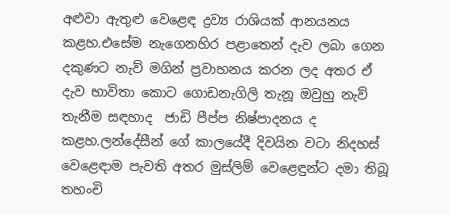අළුවා ඇතුළු වෙළෙඳ ද්‍රව්‍ය රාශියක් ආනයනය කළහ.එසේම නැගෙනහිර පළාතෙන් දැව ලබා ගෙන දකුණට නැව් මගින් ප්‍රවාහනය කරන ලද අතර ඒ දැව භාවිතා කොට ගොඩනැගිලි තැනූ ඔවුහු නැව් තැනීම සඳහාද  ජාඩි පීප්ප නිෂ්පාදනය ද කළහ.ලන්දේසීන් ගේ කාලයේදී දිවයින වටා නිදහස් වෙළෙඳාම පැවති අතර මුස්ලිම් වෙළෙඳුන්ට දමා තිබූ තහංචි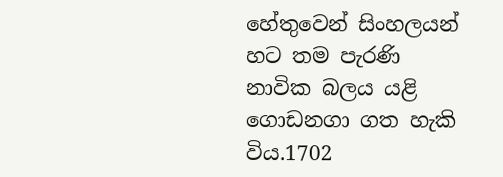හේතුවෙන් සිංහලයන් හට තම පැරණි නාවික බලය යළි ගොඩනගා ගත හැකි විය.1702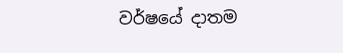වර්ෂයේ දාතම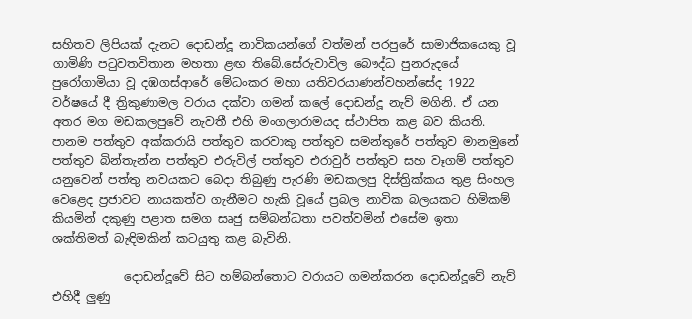සහිතව ලිපියක් දැනට දොඩන්දූ නාවිකයන්ගේ වත්මන් පරපුරේ සාමාජිකයෙකු වූ ගාමිණි පටුවතවිතාන මහතා ළඟ තිබේ.සේරුවාවිල බෞද්ධ පුනරුදයේ පුරෝගාමියා වූ දඹගස්ආරේ මේධංකර මහා යතිවරයාණන්වහන්සේද 1922 වර්ෂයේ දී ත්‍රිකුණාමල වරාය දක්වා ගමන් කලේ දොඩන්දූ නැව් මගිනි. ඒ යන අතර මග මඩකලපුවේ නැවතී එහි මංගලාරාමයද ස්ථාපිත කළ බව කියති. පානම පත්තුව අක්කරායි පත්තුව කරවාකු පත්තුව සමන්තුරේ පත්තුව මානමුනේ පත්තුව බින්තැන්න පත්තුව එරුවිල් පත්තුව එරාවුර් පත්තුව සහ වෑගම් පත්තුව යනුවෙන් පත්තු නවයකට බෙදා තිබුණු පැරණි මඩකලපු දිස්ත්‍රික්කය තුළ සිංහල වෙළෙද ප්‍රජාවට නායකත්ව ගැනීමට හැකි වූයේ ප්‍රබල නාවික බලයකට හිමිකම් කියමින් දකුණු පළාත සමග සෘජු සම්බන්ධතා පවත්වමින් එසේම ඉතා ශක්තිමත් බැඳිමකින් කටයුතු කළ බැවිනි.

            දොඩන්දූවේ සිට හම්බන්තොට වරායට ගමන්කරන දොඩන්දූවේ නැව් එහිදී ලුණු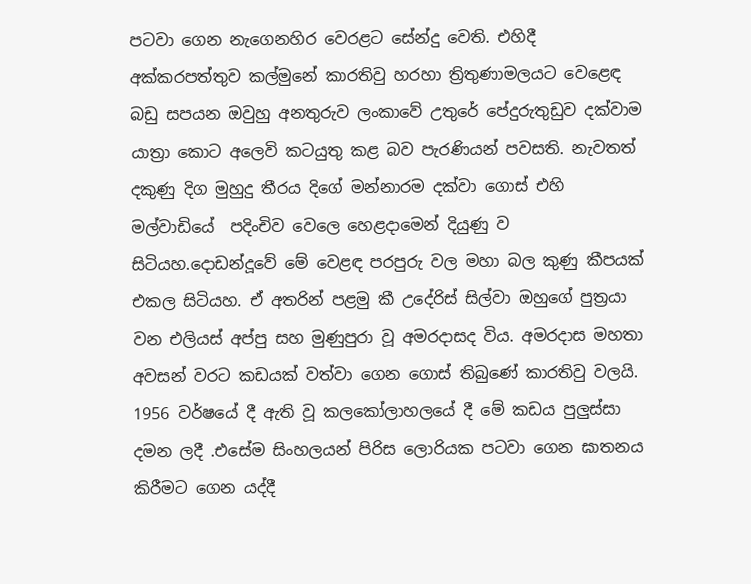පටවා ගෙන නැගෙනහිර වෙරළට සේන්දු වෙති. එහිදී අක්කරපත්තුව කල්මුනේ කාරතිවු හරහා ත්‍රිතුණාමලයට වෙළෙඳ බඩු සපයන ඔවුහු අනතුරුව ලංකාවේ උතුරේ පේදුරුතුඩුව දක්වාම යාත්‍රා කොට අලෙවි කටයුතු කළ බව පැරණියන් පවසති. නැවතත් දකුණු දිග මුහුදු තීරය දිගේ මන්නාරම දක්වා ගොස් එහි මල්වාඩියේ  පදිංචිව වෙලෙ හෙළදාමෙන් දියුණු ව සිටියහ.දොඩන්දූවේ මේ වෙළඳ පරපුරු වල මහා බල කුණු කීපයක් එකල සිටියහ. ඒ අතරින් පළමු කී උදේරිස් සිල්වා ඔහුගේ පුත්‍රයා වන එලියස් අප්පු සහ මුණුපුරා වූ අමරදාසද විය. අමරදාස මහතා අවසන් වරට කඩයක් වත්වා ගෙන ගොස් තිබුණේ කාරතිවු වලයි. 1956 වර්ෂයේ දී ඇති වූ කලකෝලාහලයේ දී මේ කඩය පුලුස්සා දමන ලදී .එසේම සිංහලයන් පිරිස ලොරියක පටවා ගෙන ඝාතනය කිරීමට ගෙන යද්දී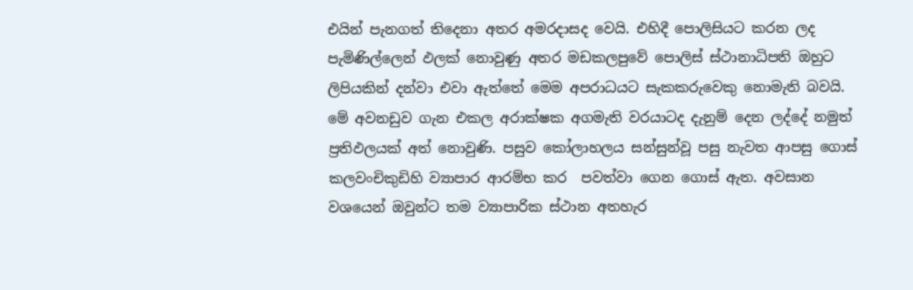එයින් පැනගත් තිදෙනා අතර අමරදාසද වෙයි. එහිදී පොලිසියට කරන ලද පැමිණිල්ලෙන් ඵලක් නොවුණු අතර මඩකලපුවේ පොලිස් ස්ථානාධිපති ඔහුට ලිපියකින් දන්වා එවා ඇත්තේ මෙම අපරාධයට සැකකරුවෙකු නොමැති බවයි. මේ අවනඩුව ගැන එකල අරාක්ෂක අගමැති වරයාටද දැනුම් දෙන ලද්දේ නමුත් ප්‍රතිඵලයක් අත් නොවුණි. පසුව කෝලාහලය සන්සුන්වූ පසු නැවත ආපසු ගොස් කලවංචිකුඩිහි ව්‍යාපාර ආරම්භ කර  පවත්වා ගෙන ගොස් ඇත. අවසාන වශයෙන් ඔවුන්ට තම ව්‍යාපාරික ස්ථාන අතහැර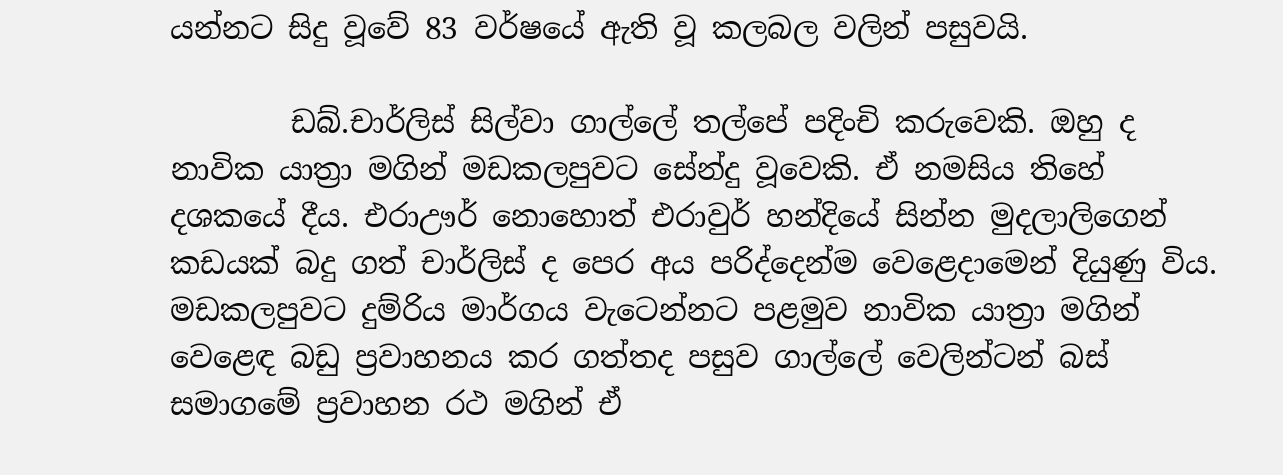යන්නට සිදු වූවේ 83 වර්ෂයේ ඇති වූ කලබල වලින් පසුවයි.

        ඩබ්.චාර්ලිස් සිල්වා ගාල්ලේ තල්පේ පදිංචි කරුවෙකි. ඔහු ද නාවික යාත්‍රා මගින් මඩකලපුවට සේන්දු වූවෙකි. ඒ නමසිය තිහේ දශකයේ දීය. එරාඌර් නොහොත් එරාවුර් හන්දියේ සින්න මුදලාලිගෙන් කඩයක් බදු ගත් චාර්ලිස් ද පෙර අය පරිද්දෙන්ම වෙළෙදාමෙන් දියුණු විය. මඩකලපුවට දුම්රිය මාර්ගය වැටෙන්නට පළමුව නාවික යාත්‍රා මගින් වෙළෙඳ බඩු ප්‍රවාහනය කර ගත්තද පසුව ගාල්ලේ වෙලින්ටන් බස් සමාගමේ ප්‍රවාහන රථ මගින් ඒ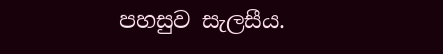පහසුව සැලසීය.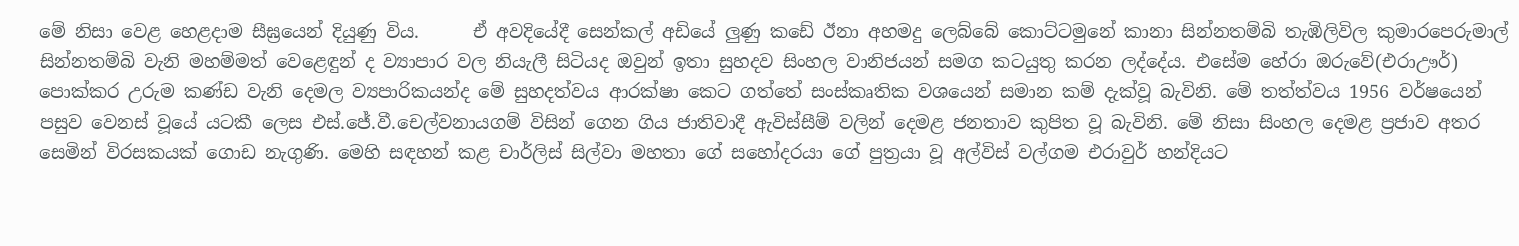මේ නිසා වෙළ හෙළදාම සීඝ්‍රයෙන් දියුණු විය.      ඒ අවදියේදී සෙන්කල් අඩියේ ලුණු කඩේ ඊනා අහමදු ලෙබ්බේ කොට්ටමුනේ කානා සින්නතම්බි තැඹිලිවිල කුමාරපෙරුමාල් සින්නතම්බි වැනි මහම්මත් වෙළෙඳුන් ද ව්‍යාපාර වල නියැලී සිටියද ඔවුන් ඉතා සුහදව සිංහල වානිජයන් සමග කටයුතු කරන ලද්දේය. එසේම හේරා ඔරුවේ(එරාඌර්) පොක්කර උරුම කණ්ඩ වැනි දෙමල ව්‍යපාරිකයන්ද මේ සුහදත්වය ආරක්ෂා කෙට ගත්තේ සංස්කෘතික වශයෙන් සමාන කම් දැක්වූ බැවිනි. මේ තත්ත්වය 1956 වර්ෂයෙන් පසුව වෙනස් වූයේ යටකී ලෙස එස්.ජේ.වී.චෙල්වනායගම් විසින් ගෙන ගිය ජාතිවාදී ඇවිස්සීම් වලින් දෙමළ ජනතාව කුපිත වූ බැවිනි. මේ නිසා සිංහල දෙමළ ප්‍රජාව අතර සෙමින් විරසකයක් ගොඩ නැගුණි. මෙහි සඳහන් කළ චාර්ලිස් සිල්වා මහතා ගේ සහෝදරයා ගේ පුත්‍රයා වූ අල්විස් වල්ගම එරාවුර් හන්දියට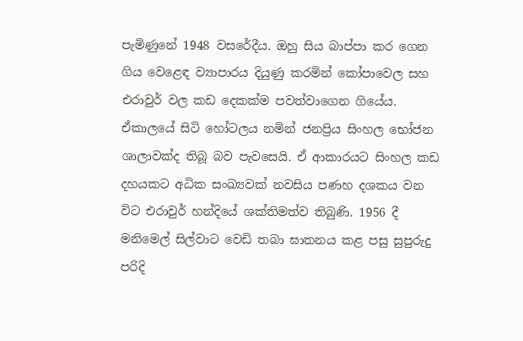පැමිණුනේ 1948 වසරේදීය. ඔහු සිය බාප්පා කර ගෙන ගිය වෙළෙඳ ව්‍යාපාරය දියුණු කරමින් කෝපාවෙල සහ එරාවුර් වල කඩ දෙකක්ම පවත්වාගෙන ගියේය. ඒකාලයේ සිටි හෝටලය නමින් ජනප්‍රිය සිංහල භෝජන ශාලාවක්ද තිබූ බව පැවසෙයි. ඒ ආකාරයට සිංහල කඩ දහයකට අධික සංඛ්‍යවක් නවසිය පණහ දශකය වන විට එරාවුර් හන්දියේ ශක්තිමත්ව තිබුණි. 1956 දී මනිමෙල් සිල්වාට වෙඩි තබා ඝාතනය කළ පසු සුපුරුදු පරිදි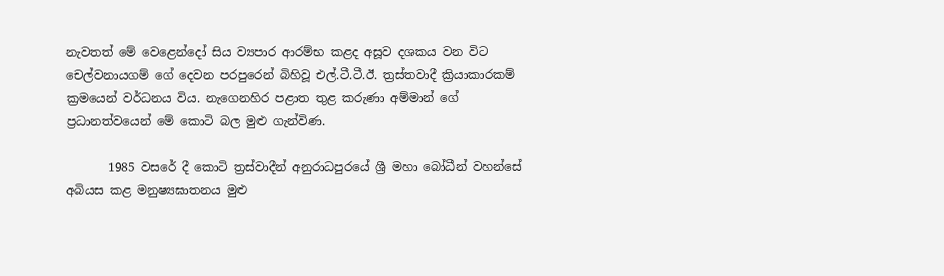නැවතත් මේ වෙළෙන්දෝ සිය ව්‍යපාර ආරම්භ කළද අසූව දශකය වන විට චෙල්වනායගම් ගේ දෙවන පරපුරෙන් බිහිවූ එල්.ටී.ටී.ඊ. ත්‍රස්තවාදී ක්‍රියාකාරකම් ක්‍රමයෙන් වර්ධනය විය. නැගෙනහිර පළාත තුළ කරුණා අම්මාන් ගේ ප්‍රධානත්වයෙන් මේ කොටි බල මුළු ගැන්විණ.

       1985 වසරේ දී කොටි ත්‍රස්වාදීන් අනුරාධපුරයේ ශ්‍රී මහා බෝධීන් වහන්සේ අබියස කළ මනුෂ්‍යඝාතනය මුළු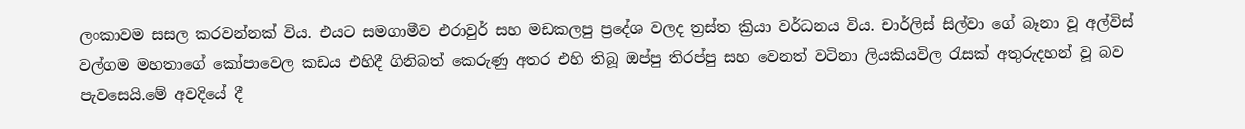ලංකාවම සසල කරවන්නක් විය. එයට සමගාමීව එරාවුර් සහ මඩකලපු ප්‍රදේශ වලද ත්‍රස්ත ක්‍රියා වර්ධනය විය. චාර්ලිස් සිල්වා ගේ බෑනා වූ අල්විස් වල්ගම මහතාගේ කෝපාවෙල කඩය එහිදී ගිනිබත් කෙරුණු අතර එහි තිබූ ඔප්පු තිරප්පු සහ වෙනත් වටිනා ලියකියවිල රැසක් අතුරුදහන් වූ බව පැවසෙයි.මේ අවදියේ දී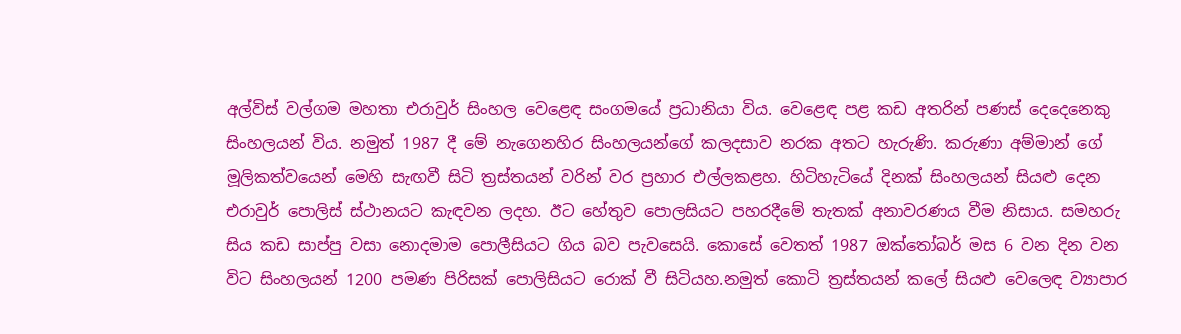අල්විස් වල්ගම මහතා එරාවුර් සිංහල වෙළෙඳ සංගමයේ ප්‍රධානියා විය. වෙළෙඳ පළ කඩ අතරින් පණස් දෙදෙනෙකු සිංහලයන් විය. නමුත් 1987 දී මේ නැගෙනහිර සිංහලයන්ගේ කලදසාව නරක අතට හැරුණි. කරුණා අම්මාන් ගේ මූලිකත්වයෙන් මෙහි සැඟවී සිටි ත්‍රස්තයන් වරින් වර ප්‍රහාර එල්ලකළහ. හිටිහැටියේ දිනක් සිංහලයන් සියළු දෙන එරාවුර් පොලිස් ස්ථානයට කැඳවන ලදහ. ඊට හේතුව පොලසියට පහරදීමේ තැතක් අනාවරණය වීම නිසාය. සමහරු සිය කඩ සාප්පු වසා නොදමාම පොලීසියට ගිය බව පැවසෙයි. කොසේ වෙතත් 1987 ඔක්තෝබර් මස 6 වන දින වන විට සිංහලයන් 1200 පමණ පිරිසක් පොලිසියට රොක් වී සිටියහ.නමුත් කොටි ත්‍රස්තයන් කලේ සියළු වෙලෙඳ ව්‍යාපාර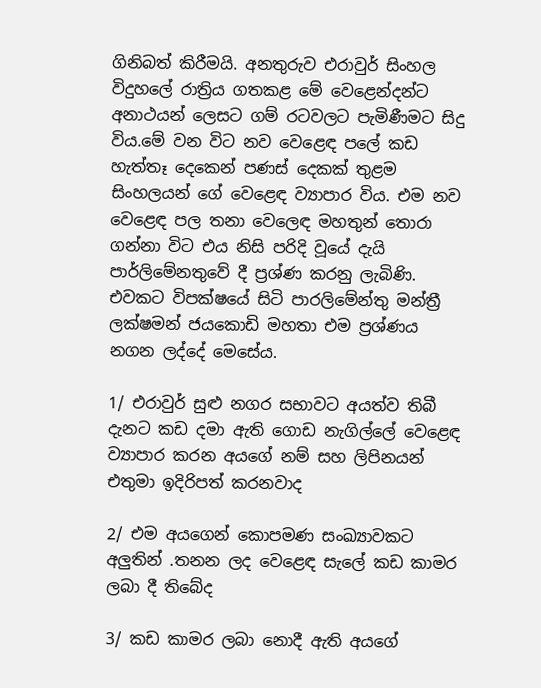ගිනිබත් කිරීමයි. අනතුරුව එරාවුර් සිංහල විදුහලේ රාත්‍රිය ගතකළ මේ වෙළෙන්දන්ට අනාථයන් ලෙසට ගම් රටවලට පැමිණීමට සිදු විය.මේ වන විට නව වෙළෙඳ පලේ කඩ හැත්තෑ දෙකෙන් පණස් දෙකක් තුළම සිංහලයන් ගේ වෙළෙඳ ව්‍යාපාර විය. එම නව වෙළෙඳ පල තනා වෙලෙඳ මහතුන් තොරා ගන්නා විට එය නිසි පරිදි වූයේ දැයි පාර්ලිමේනතුවේ දී ප්‍රශ්ණ කරනු ලැබිණි. එවකට විපක්ෂයේ සිටි පාරලිමේන්තු මන්ත්‍රී ලක්ෂමන් ජයකොඩි මහතා එම ප්‍රශ්ණය නගන ලද්දේ මෙසේය.

1/ එරාවුර් සුළු නගර සභාවට අයත්ව තිබී දැනට කඩ දමා ඇති ගොඩ නැගිල්ලේ වෙළෙඳ ව්‍යාපාර කරන අයගේ නම් සහ ලිපිනයන් එතුමා ඉදිරිපත් කරනවාද

2/ එම අයගෙන් කොපමණ සංඛ්‍යාවකට අලුතින් .තනන ලද වෙළෙඳ සැලේ කඩ කාමර ලබා දී තිබේද

3/ කඩ කාමර ලබා නොදී ඇති අයගේ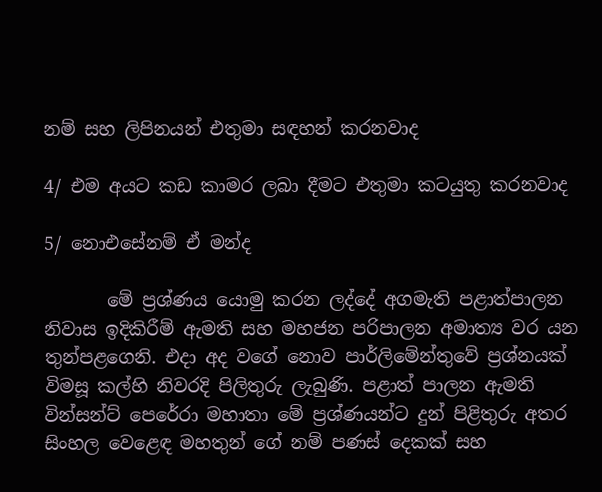නම් සහ ලිපිනයන් එතුමා සඳහන් කරනවාද

4/ එම අයට කඩ කාමර ලබා දීමට එතුමා කටයුතු කරනවාද

5/ නොඑසේනම් ඒ මන්ද‍

       මේ ප්‍රශ්ණය යොමු කරන ලද්දේ අගමැති පළාත්පාලන නිවාස ඉදිකිරීම් ඇමති සහ මහජන පරිපාලන අමාත්‍ය වර යන තුන්පළගෙනි. එදා අද වගේ නොව පාර්ලිමේන්තුවේ ප්‍රශ්නයක් විමසූ කල්හි නිවරදි පිලිතුරු ලැබුණි. පළාත් පාලන ඇමති වින්සන්ට් පෙරේරා මහාතා මේ ප්‍රශ්ණයන්ට දුන් පිළිතුරු අතර සිංහල වෙළෙඳ මහතුන් ගේ නම් පණස් දෙකක් සහ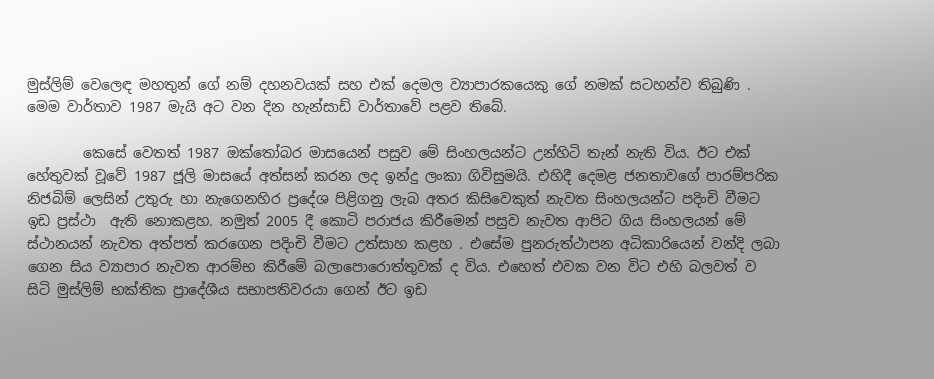මුස්ලිම් වෙලෙඳ මහතුන් ගේ නම් දහනවයක් සහ එක් දෙමල ව්‍යාපාරකයෙකු ගේ නමක් සටහන්ව තිබුණි . මෙම වාර්තාව 1987 මැයි අට වන දින හැන්සාඩ් වාර්තාවේ පළව තිබේ.

        කෙසේ වෙතත් 1987 ඔක්තෝබර මාසයෙන් පසුව මේ සිංහලයන්ට උන්හිටි තැන් නැති විය. ඊට එක් හේතුවක් වූවේ 1987 ජූලි මාසයේ අත්සන් කරන ලද ඉන්දු ලංකා ගිවිසුමයි. එහිදී දෙමළ ජනතාවගේ පාරම්පරික නිජබිම් ලෙසින් උතුරු හා නැගෙනහිර ප්‍රදේශ පිළිගනු ලැබ අතර කිසිවෙකුත් නැවත සිංහලයන්ට පදිංචි වීමට ඉඩ ප්‍රස්ථා  ඇති නොකළහ. නමුත් 2005 දී කොටි පරාජය කිරීමෙන් පසුව නැවත ආපිට ගිය සිංහලයන් මේ ස්ථානයන් නැවත අත්පත් කරගෙන පදිංචි වීමට උත්සාහ කළහ . එසේම පුනරුත්ථාපන අධිකාරියෙන් වන්දි ලබා ගෙන සිය ව්‍යාපාර නැවත ආරම්භ කිරීමේ බලාපොරොත්තුවක් ද විය. එහෙත් එවක වන විට එහි බලවත් ව සිටි මුස්ලිම් භක්තික ප්‍රාදේශීය සභාපතිවරයා ගෙන් ඊට ඉඩ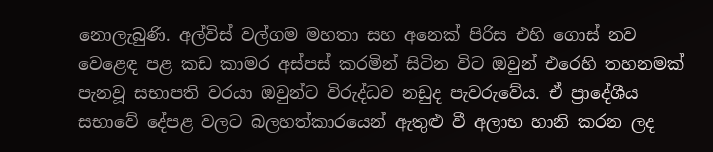නොලැබුණි. අල්විස් වල්ගම මහතා සහ අනෙක් පිරිස එහි ගොස් නව වෙළෙඳ පළ කඩ කාමර අස්පස් කරමින් සිටින විට ඔවුන් එරෙහි තහනමක් පැනවූ සභාපති වරයා ඔවුන්ට විරුද්ධව නඩුද පැවරුවේය. ඒ ප්‍රාදේශීය සභාවේ දේපළ වලට බලහත්කාරයෙන් ඇතුළු වී අලාභ හානි කරන ලද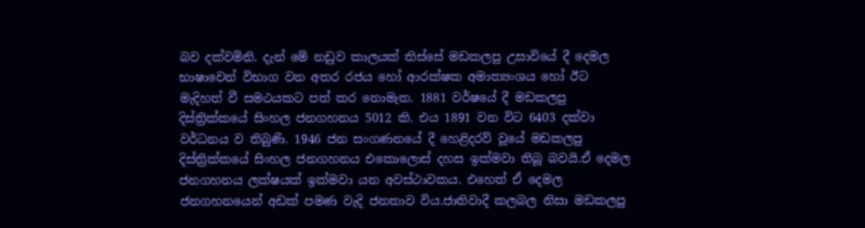බව දක්වමිනි. දැන් මේ නඩුව කාලයක් තිස්සේ මඩකලපු උසාවියේ දී දෙමල භාෂාවෙන් විභාග වන අතර රජය හෝ ආරක්ෂක අමාත්‍යංශය හෝ ඊට මැදිහත් වී සමථයකට පත් කර නොමැත. 1881 වර්ෂයේ දී මඩකලපු දිස්ත්‍රික්කයේ සිංහල ජනගහනය 5012 කි. එය 1891 වන විට 6403 දක්වා වර්ධනය ව තිබුණි. 1946 ජන සංගණනයේ දී හෙළිදරව් වූයේ මඩකලපු දිස්ත්‍රික්කයේ සිංහල ජනගහනය එකොලොස් දහස ඉක්මවා තිබූ බවයි.ඒ දෙමල ජනගහනය ලක්ෂයක් ඉක්මවා යන අවස්ථාවකය. එහෙත් ඒ දෙමල ජනගහනයෙන් අඩක් පමණ වැදි ජනතාව විය.ජාතිවාදී කලබල නිසා මඩකලපු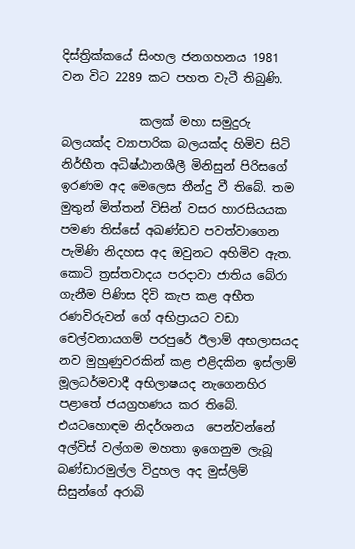දිස්ත්‍රික්කයේ සිංහල ජනගහනය 1981 වන විට 2289 කට පහත වැටී තිබුණි.

             කලක් මහා සමුදුරු බලයක්ද ව්‍යාපාරික බලයක්ද හිමිව සිටි නිර්භීත අධිෂ්ඨානශීලී මිනිසුන් පිරිසගේ ඉරණම අද මෙලෙස තීන්දු වී තිබේ. තම මුතුන් මිත්තන් විසින් වසර හාරසියයක පමණ තිස්සේ අඛණ්ඩව පවත්වාගෙන පැමිණි නිදහස අද ඔවුනට අහිමිව ඇත. කොටි ත්‍රස්තවාදය පරදාවා ජාතිය බේරා ගැනීම පිණිස දිවි කැප කළ අභීත රණවිරුවන් ගේ අභිප්‍රායට වඩා චෙල්වනායගම් පරපුරේ ඊලාම් අභලාසයද නව මුහුණුවරකින් කළ එළිදකින ඉස්ලාම් මූලධර්මවාදී අභිලාෂයද නැගෙනහිර පළාතේ ජයග්‍රහණය කර තිබේ. එයටහොඳම නිදර්ශනය  පෙන්වන්නේ අල්විස් වල්ගම මහතා ඉගෙනුම ලැබූ බණ්ඩාරමුල්ල විදුහල අද මුස්ලිම් සිසුන්ගේ අරාබි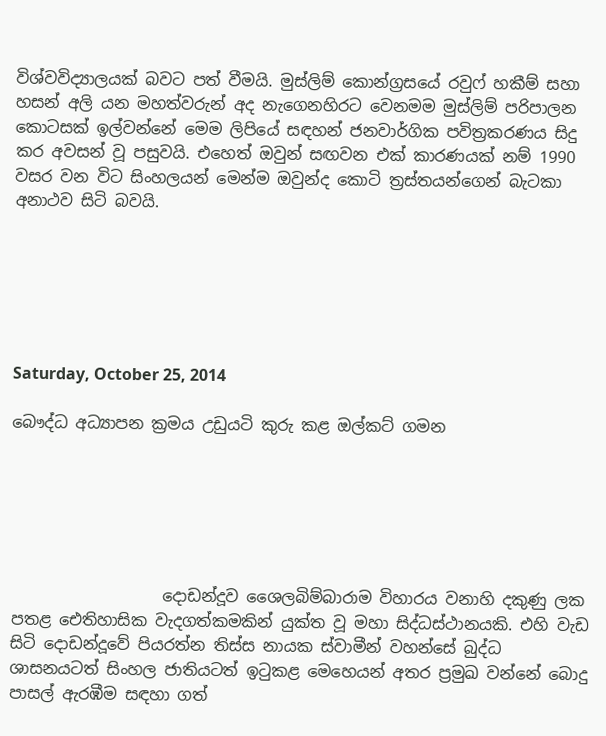විශ්වවිද්‍යාලයක් බවට පත් වීමයි. මුස්ලිම් කොන්ග්‍රසයේ රවුෆ් හකීම් සහා හසන් අලි යන මහත්වරුන් අද නැගෙනහිරට වෙනමම මුස්ලිම් පරිපාලන කොටසක් ඉල්වන්නේ මෙම ලිපියේ සඳහන් ජනවාර්ගික පවිත්‍රකරණය සිදු කර අවසන් වූ පසුවයි. එහෙත් ඔවුන් සඟවන එක් කාරණයක් නම් 1990 වසර වන විට සිංහලයන් මෙන්ම ඔවුන්ද කොටි ත්‍රස්තයන්ගෙන් බැටකා අනාථව සිටි බවයි.






Saturday, October 25, 2014

බෞද්ධ අධ්‍යාපන ක්‍රමය උඩුයටි කුරු කළ ඔල්කට් ගමන






                   දොඩන්දූව ශෛලබිම්බාරාම විහාරය වනාහි දකුණු ලක පතළ ඓතිහාසික වැදගත්කමකින් යුක්ත වූ මහා සිද්ධස්ථානයකි. එහි වැඩ සිටි දොඩන්දූවේ පියරත්න තිස්ස නායක ස්වාමීන් වහන්සේ බුද්ධ ශාසනයටත් සිංහල ජාතියටත් ඉටුකළ මෙහෙයන් අතර ප්‍රමුඛ වන්නේ බොදු පාසල් ඇරඹීම සඳහා ගත්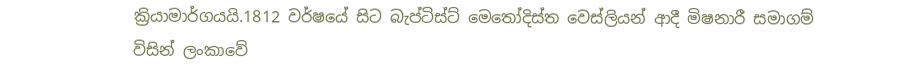ක්‍රියාමාර්ගයයි.1812 වර්ෂයේ සිට බැප්ටිස්ට් මෙතෝදිස්ත වෙස්ලියන් ආදී මිෂනාරී සමාගම් විසින් ලංකාවේ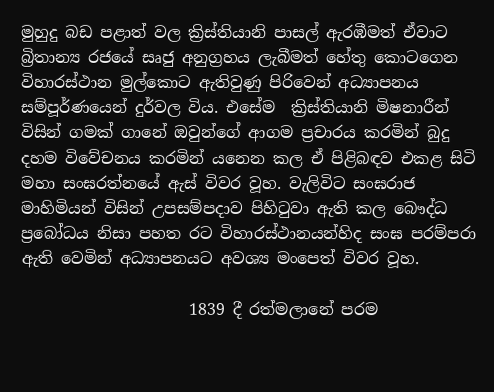මුහුදු බඩ පළාත් වල ක්‍රිස්තියානි පාසල් ඇරඹීමත් ඒවාට බ්‍රිතාන්‍ය රජයේ සෘජු අනුග්‍රහය ලැබීමත් හේතු කොටගෙන විහාරස්ථාන මුල්කොට ඇතිවුණු පිරිවෙන් අධ්‍යාපනය සම්පූර්ණයෙන් දුර්වල විය. එසේම  ක්‍රිස්තියානි මිෂනාරීන් විසින් ගමක් ගානේ ඔවුන්ගේ ආගම ප්‍රචාරය කරමින් බුදු දහම විවේචනය කරමින් යනෙන කල ඒ පිළිබඳව එකළ සිටි මහා සංඝරත්නයේ ඇස් විවර වූහ. වැලිවිට සංඝරාජ මාහිමියන් විසින් උපසම්පදාව පිහිටුවා ඇති කල බෞද්ධ ප්‍රබෝධය නිසා පහත රට විහාරස්ථානයන්හිද සංඝ පරම්පරා ඇති වෙමින් අධ්‍යාපනයට අවශ්‍ය මංපෙත් විවර වූහ.

                     1839 දී රත්මලානේ පරම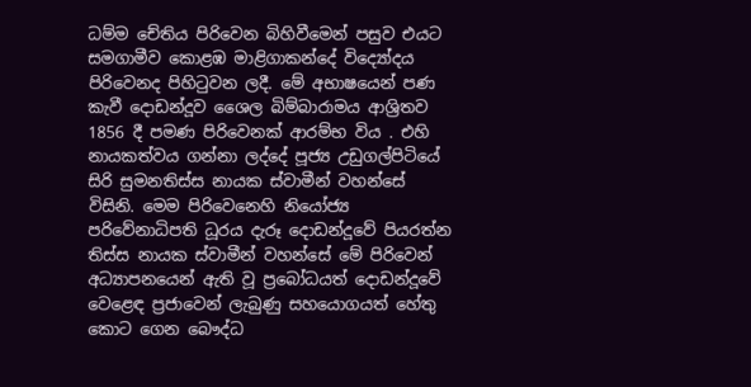ධම්ම චේතිය පිරිවෙන බිහිවීමෙන් පසුව එයට සමගාමීව කොළඹ මාළිගාකන්දේ විද්‍යෝදය පිරිවෙනද පිහිටුවන ලදී. මේ අභාෂයෙන් පණ කැවී දොඩන්දූව ශෛල බිම්බාරාමය ආශ්‍රිතව 1856 දී පමණ පිරිවෙනක් ආරම්භ විය . එහි නායකත්වය ගන්නා ලද්දේ පූජ්‍ය උඩුගල්පිටියේ සිරි සුමනතිස්ස නායක ස්වාමීන් වහන්සේ විසිනි. මෙම පිරිවෙනෙහි නියෝජ්‍ය පරිවේනාධිපති ධූරය දැරූ දොඩන්දූවේ පියරත්න තිස්ස නායක ස්වාමීන් වහන්සේ මේ පිරිවෙන් අධ්‍යාපනයෙන් ඇති වූ ප්‍රබෝධයත් දොඩන්දූවේ වෙළෙඳ ප්‍රජාවෙන් ලැබුණු සහයොගයත් හේතු කොට ගෙන බෞද්ධ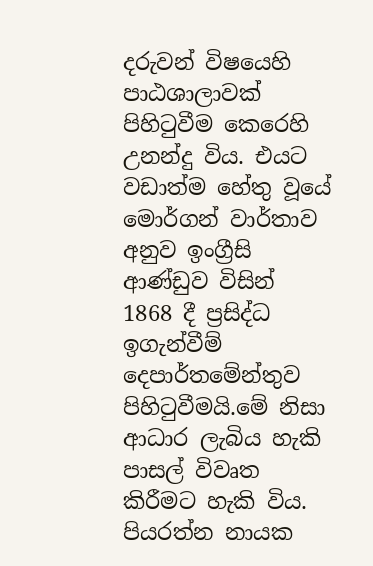දරුවන් විෂයෙහි පාඨශාලාවක් පිහිටුවීම කෙරෙහි උනන්දු විය. එයට වඩාත්ම හේතු වූයේ මොර්ගන් වාර්තාව අනුව ඉංග්‍රීසි ආණ්ඩුව විසින් 1868 දී ප්‍රසිද්ධ ඉගැන්වීම් දෙපාර්තමේන්තුව පිහිටුවීමයි.මේ නිසා ආධාර ලැබිය හැකි පාසල් විවෘත කිරීමට හැකි විය. පියරත්න නායක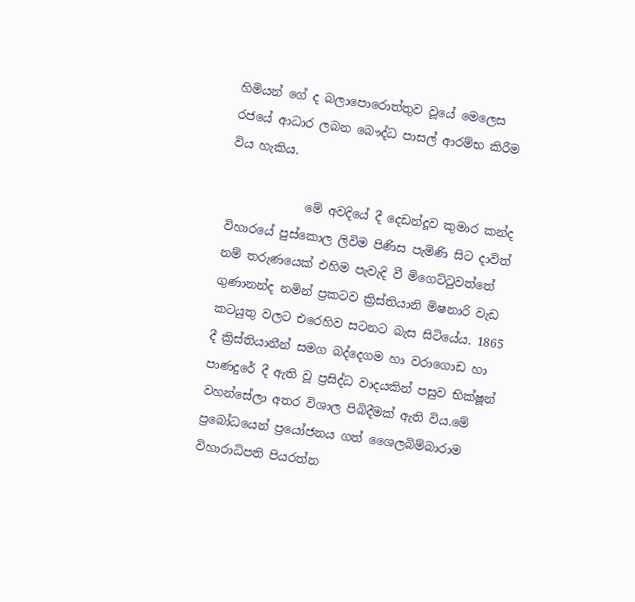හිමියන් ගේ ද බලාපොරොත්තුව වූයේ මෙලෙස රජයේ ආධාර ලබන බෞද්ධ පාසල් ආරම්භ කිරීම විය හැකිය.

             මේ අවදියේ දී දෙඩන්දූව කුමාර කන්ද විහාරයේ පුස්කොල ලිවිම පිණිස පැමිණි සිට දාවිත් නම් තරුණයෙක් එහිම පැවැදි වී මිගෙට්ටුවත්තේ ගුණානන්ද නමින් ප්‍රකටව ක්‍රිස්තියානි මිෂනාරි වැඩ කටයුතු වලට එරෙහිව සටනට බැස සිටියේය. 1865 දී ක්‍රිස්තියානීන් සමග බද්දෙගම හා වරාගොඩ හා  පාණදුරේ දී ඇති වූ ප්‍රසිද්ධ වාදයකින් පසුව භික්ෂූන් වහන්සේලා අතර විශාල පිබිදීමක් ඇති විය.මේ ප්‍රබෝධයෙන් ප්‍රයෝජනය ගත් ශෛලබිම්බාරාම විහාරාධිපති පියරත්න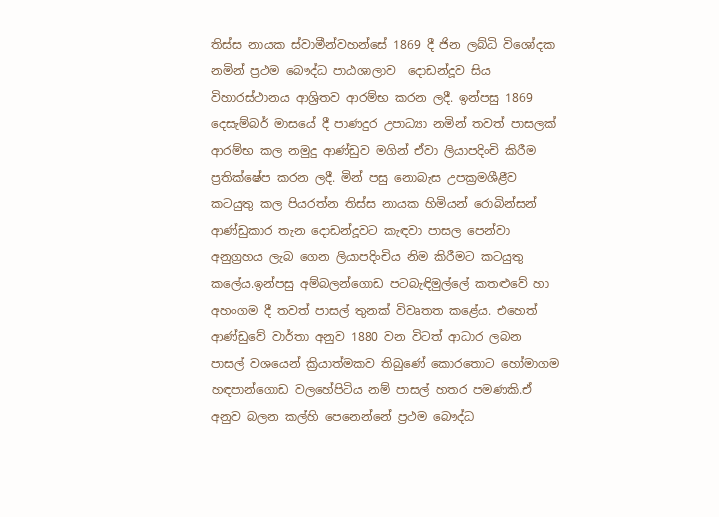තිස්ස නායක ස්වාමීන්වහන්සේ 1869 දී ජින ලබ්ධි විශෝදක  නමින් ප්‍රථම බෞද්ධ පාඨශාලාව  දොඩන්දූව සිය විහාරස්ථානය ආශ්‍රිතව ආරම්භ කරන ලදී. ඉන්පසු 1869 දෙසැම්බර් මාසයේ දී පාණදුර උපාධ්‍යා නමින් තවත් පාසලක් ආරම්භ කල නමුදු ආණ්ඩුව මගින් ඒවා ලියාපදිංචි කිරීම ප්‍රතික්ෂේප කරන ලදී. මින් පසු නොබැස උපක්‍රමශීළීව කටයුතු කල පියරත්න තිස්ස නායක හිමියන් රොබින්සන්  ආණ්ඩුකාර තැන දොඩන්දූවට කැඳවා පාසල පෙන්වා අනුග්‍රහය ලැබ ගෙන ලියාපදිංචිය නිම කිරීමට කටයුතු කලේය.ඉන්පසු අම්බලන්ගොඩ පටබැඳිමුල්ලේ කතළුවේ හා අහංගම දී තවත් පාසල් තුනක් විවෘතත කළේය. එහෙත් ආණ්ඩුවේ වාර්තා අනුව 1880 වන විටත් ආධාර ලබන පාසල් වශයෙන් ක්‍රියාත්මකව තිබුණේ කොරතොට හෝමාගම හඳපාන්ගොඩ වලහේපිටිය නම් පාසල් හතර පමණකි.ඒ අනුව බලන කල්හි පෙනෙන්නේ ප්‍රථම බෞද්ධ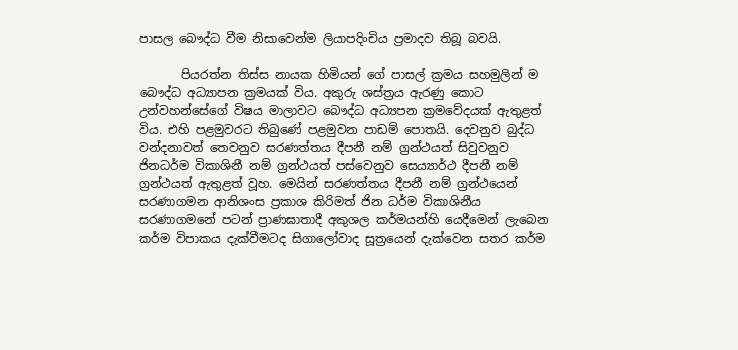පාසල බෞද්ධ වීම නිසාවෙන්ම ලියාපදිංචිය ප්‍රමාදව තිබූ බවයි.

       පියරත්න තිස්ස නායක හිමියන් ගේ පාසල් ක්‍රමය සහමුලින් ම බෞද්ධ අධ්‍යාපන ක්‍රමයක් විය. අකුරු ශස්ත්‍රය ඇරණු කොට උන්වහන්සේගේ විෂය මාලාවට බෞද්ධ අධ්‍යපන ක්‍රමවේදයක් ඇතුළත් විය. එහි පළමුවරට තිබුණේ පළමුවන පාඩම් පොතයි. දෙවනුව බුද්ධ වන්දනාවත් තෙවනුව සරණත්තය දීපනී නම් ග්‍රන්ථයත් සිවුවනුව ජිනධර්ම විකාශිනී නම් ග්‍රන්ථයත් පස්වෙනුව සෙය්‍යාර්ථ දීපනී නම් ග්‍රන්ථයත් ඇතුළත් වූහ. මෙයින් සරණත්තය දීපනී නම් ග්‍රන්ථයෙන් සරණාගමන ආනිශංස ප්‍රකාශ කිරිමත් ජින ධර්ම විකාශිනීය සරණාගමනේ පටන් ප්‍රාණඝාතාදී අකුශල කර්මයන්හි යෙදීමෙන් ලැබෙන කර්ම විපාකය දැක්වීමටද සිගාලෝවාද සූත්‍රයෙන් දැක්වෙන සතර කර්ම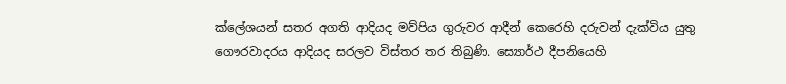ක්ලේශයන් සතර අගති ආදියද මව්පිය ගුරුවර ආදීන් කෙරෙහි දරුවන් දැක්විය යුතු ගෞරවාදරය ආදියද සරලව විස්තර තර තිබුණි. ස්‍යොර්ථ දීපනියෙහි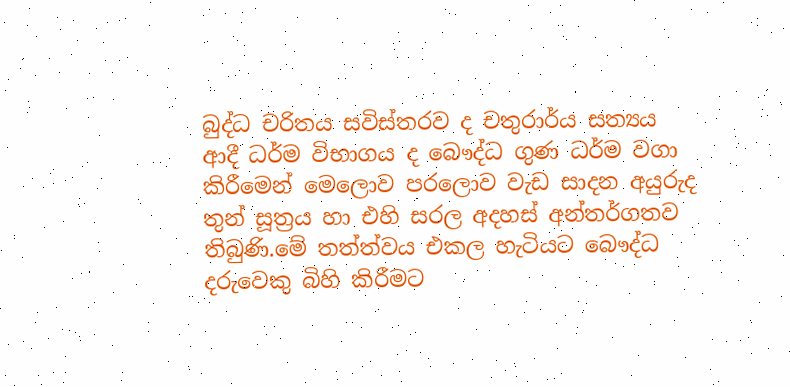බුද්ධ චරිතය සවිස්තරව ද චතුරාර්ය සත්‍යය ආදී ධර්ම විභාගය ද බෞද්ධ ගුණ ධර්ම වගා කිරීමෙන් මෙලොව පරලොව වැඩ සාදන අයුරුද තුන් සූත්‍රය හා එහි සරල අදහස් අන්තර්ගතව තිබුණි.මේ තත්ත්වය එකල හැටියට බෞද්ධ දරුවෙකු බිහි කිරීමට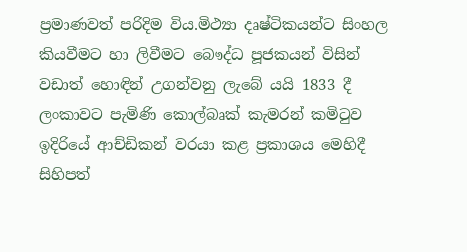ප්‍රමාණවත් පරිදිම විය.මිථ්‍යා දෘෂ්ටිකයන්ට සිංහල කියවීමට හා ලිවීමට බෞද්ධ පූජකයන් විසින් වඩාත් හොඳින් උගන්වනු ලැබේ යයි 1833 දී ලංකාවට පැමිණි කොල්බෘක් කැමරන් කමිටුව ඉදිරියේ ආච්ඩිකන් වරයා කළ ප්‍රකාශය මෙහිදී සිහිපත්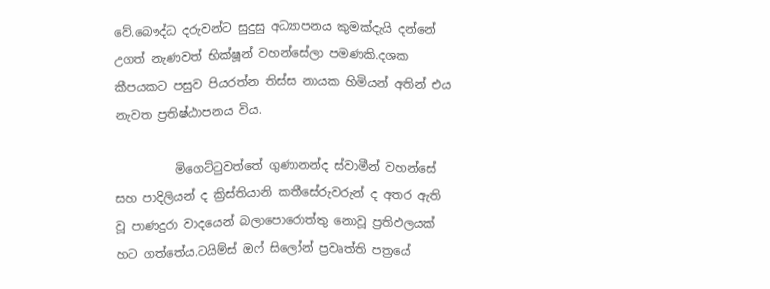වේ.බෞද්ධ දරුවන්ට සුදුසු අධ්‍යාපනය කුමක්දැයි දන්නේ උගත් නැණවත් භික්ෂූන් වහන්සේලා පමණකි.දශක කීපයකට පසුව පියරත්න තිස්ස නායක හිමියන් අතින් එය නැවත ප්‍රතිෂ්ඨාපනය විය.

          මිගෙට්ටුවත්තේ ගුණානන්ද ස්වාමීන් වහන්සේ සහ පාදිලියන් ද ක්‍රිස්තියානි කතීසේරුවරුන් ද අතර ඇති වූ පාණදුරා වාදයෙන් බලාපොරොත්තු නොවූ ප්‍රතිඵලයක් හට ගත්තේය.ටයිම්ස් ඔෆ් සිලෝන් ප්‍රවෘත්ති පත්‍රයේ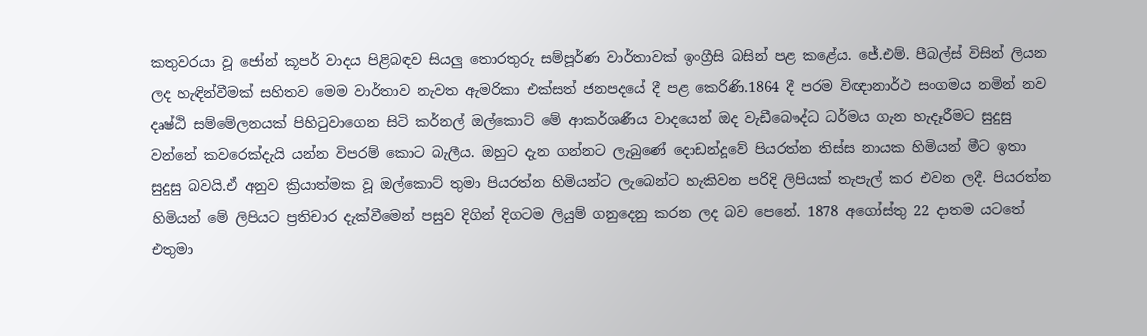කතුවරයා වූ ජෝන් කූපර් වාදය පිළිබඳව සියලු තොරතුරු සම්පූර්ණ වාර්තාවක් ඉංග්‍රීසි බසින් පළ කළේය. ජේ.එම්. පීබල්ස් විසින් ලියන ලද හැඳින්වීමක් සහිතව මෙම වාර්තාව නැවත ඇමරිකා එක්සත් ජනපදයේ දී පළ කෙරිණි.1864 දී පරම විඥානාර්ථ සංගමය නමින් නව දෘෂ්ඨි සම්මේලනයක් පිහිටුවාගෙන සිටි කර්නල් ඔල්කොට් මේ ආකර්ශණීය වාදයෙන් ඔද වැඩීබෞද්ධ ධර්මය ගැන හැදෑරීමට සුදුසු වන්නේ කවරෙක්දැයි යන්න විපරම් කොට බැලීය. ඔහුට දැන ගන්නට ලැබුණේ දොඩන්දූවේ පියරත්න තිස්ස නායක හිමියන් මීට ඉතා සුදුසු බවයි.ඒ අනුව ක්‍රියාත්මක වූ ඔල්කොට් තුමා පියරත්න හිමියන්ට ලැබෙන්ට හැකිවන පරිදි ලිපියක් තැපැල් කර එවන ලදී. පියරත්න හිමියන් මේ ලිපියට ප්‍රතිචාර දැක්වීමෙන් පසුව දිගින් දිගටම ලියුම් ගනුදෙනු කරන ලද බව පෙනේ. 1878 අගෝස්තු 22 දාතම යටතේ එතුමා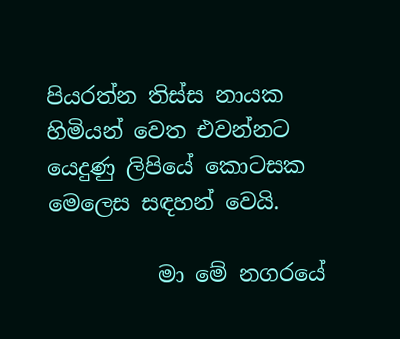පියරත්න තිස්ස නායක හිමියන් වෙත එවන්නට යෙදුණු ලිපියේ කොටසක මෙලෙස සඳහන් වෙයි.

          මා මේ නගරයේ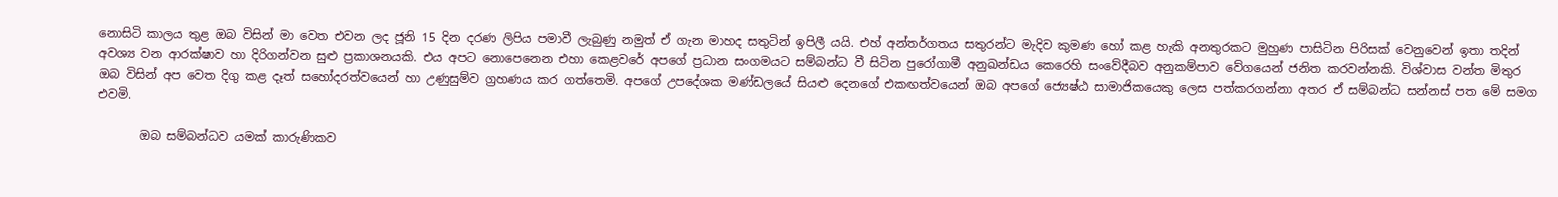නොසිටි කාලය තුළ ඔබ විසින් මා වෙත එවන ලද ජූනි 15 දින දරණ ලිපිය පමාවී ලැබුණු නමුත් ඒ ගැන මාහද සතුටින් ඉපිලී යයි. එහ් අන්තර්ගතය සතුරන්ට මැදිව කුමණ හෝ කළ හැකි අනතුරකට මුහුණ පාසිටින පිරිසක් වෙනුවෙන් ඉතා තදින් අවශ්‍ය වන ආරක්ෂාව හා දිරිගන්වන සුළු ප්‍රකාශනයකි. එය අපට නොපෙනෙන එහා කෙළවරේ අපගේ ප්‍රධාන සංගමයට සම්බන්ධ වී සිටින පුරෝගාමී අනුඛන්ඩය කෙරෙහි සංවේදීබව අනුකම්පාව වේගයෙන් ජනිත කරවන්නකි. විශ්වාස වන්ත මිතුර ඔබ විසින් අප වෙත දිගු කළ දෑත් සහෝදරත්වයෙන් හා උණුසුම්ව ග්‍රහණය කර ගත්තෙමි. අපගේ උපදේශක මණ්ඩලයේ සියළු දෙනගේ එකඟත්වයෙන් ඔබ අපගේ ජ්‍යෙෂ්ඨ සාමාජිකයෙකු ලෙස පත්කරගන්නා අතර ඒ සම්බන්ධ සන්නස් පත මේ සමග එවමි.

       ඔබ සම්බන්ධව යමක් කාරුණිකව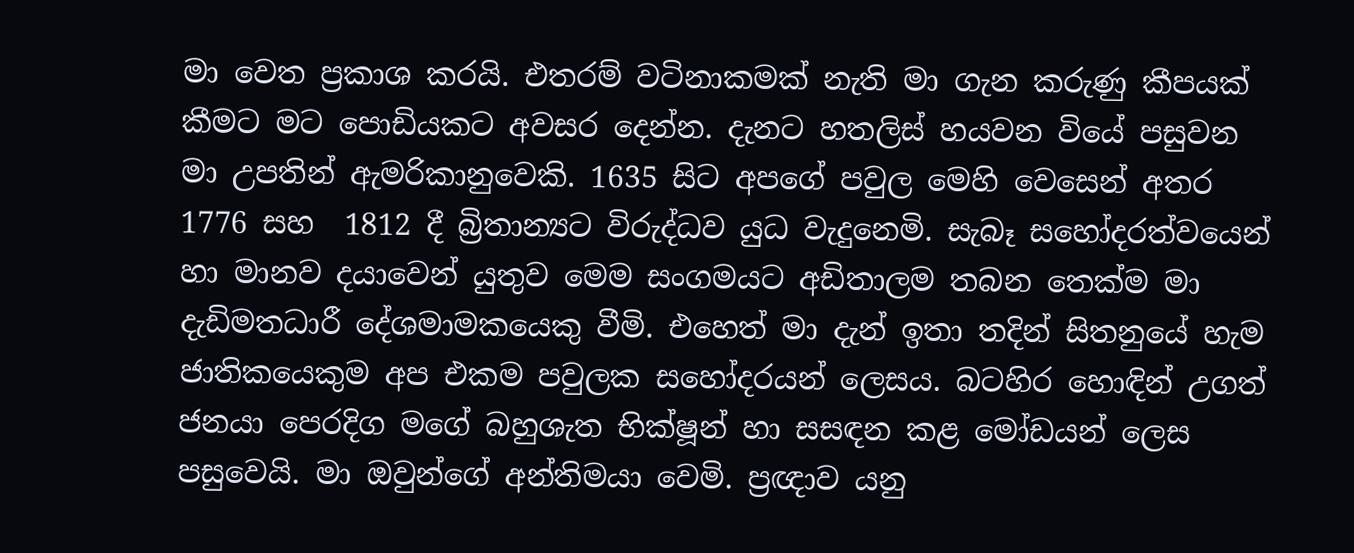මා වෙත ප්‍රකාශ කරයි. එතරම් වටිනාකමක් නැති මා ගැන කරුණු කීපයක් කීමට මට පොඩියකට අවසර දෙන්න. දැනට හතලිස් හයවන වියේ පසුවන මා උපතින් ඇමරිකානුවෙකි. 1635 සිට අපගේ පවුල මෙහි වෙසෙන් අතර 1776 සහ  1812 දී බ්‍රිතාන්‍යට විරුද්ධව යුධ වැදුනෙමි. සැබෑ සහෝදරත්වයෙන් හා මානව දයාවෙන් යුතුව මෙම සංගමයට අඩිතාලම තබන තෙක්ම මා දැඩිමතධාරී දේශමාමකයෙකු වීමි. එහෙත් මා දැන් ඉතා තදින් සිතනුයේ හැම ජාතිකයෙකුම අප එකම පවුලක සහෝදරයන් ලෙසය. බටහිර හොඳින් උගත් ජනයා පෙරදිග මගේ බහුශැත භික්ෂූන් හා සසඳන කළ මෝඩයන් ලෙස පසුවෙයි. මා ඔවුන්ගේ අන්තිමයා වෙමි. ප්‍රඥාව යනු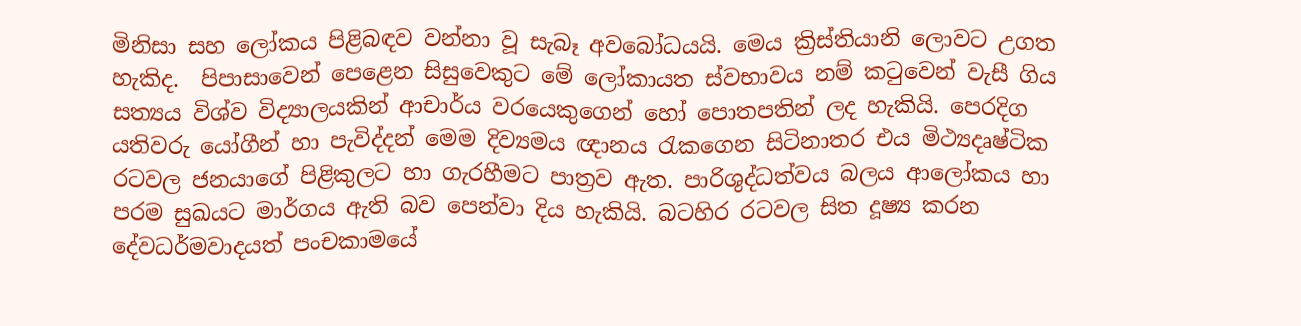මිනිසා සහ ලෝකය පිළිබඳව වන්නා වූ සැබෑ අවබෝධයයි. මෙය ක්‍රිස්තියානි ලොවට උගත හැකිද.  පිපාසාවෙන් පෙළෙන සිසුවෙකුට මේ ලෝකායත ස්වභාවය නම් කටුවෙන් වැසී ගිය සත්‍යය විශ්ව විද්‍යාලයකින් ආචාර්ය වරයෙකුගෙන් හෝ පොතපතින් ලද හැකියි. පෙරදිග යතිවරු යෝගීන් හා පැවිද්දන් මෙම දිව්‍යමය ඥානය රැකගෙන සිටිනාතර එය මිථ්‍යදෘෂ්ටික රටවල ජනයාගේ පිළිකුලට හා ගැරහීමට පාත්‍රව ඇත. පාරිශුද්ධත්වය බලය ආලෝකය හා පරම සුඛයට මාර්ගය ඇති බව පෙන්වා දිය හැකියි. බටහිර රටවල සිත දූෂ්‍ය කරන දේවධර්මවාදයත් පංචකාමයේ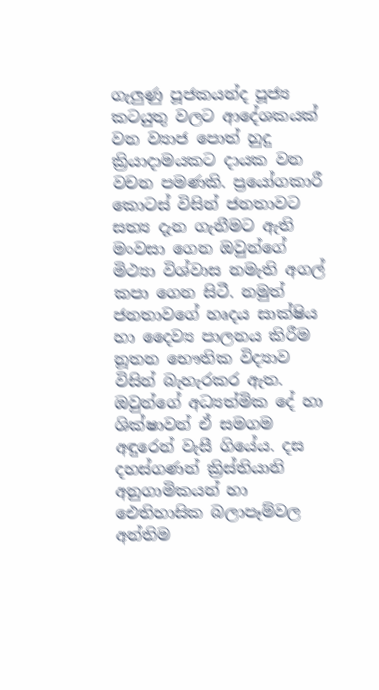ගැලුණු පූජකයන්ද පූජ්‍ය කටයුතු වලට ආදේශකයක් වන ව්‍යාජ පොත් හුදු ක්‍රියාදාමයකට දායක වන වචන පමණකි. ප්‍රයෝගකාරී කොටස් විසින් ජනතාවට සත්‍ය දැන ගැනීමට ඇති මංවසා ගෙන ඔවුන්ගේ මිථ්‍යා විශ්වාස නමැති අගල් කපා ගෙන සිටී. නමුත් ජනතාවගේ හෘදය සාක්ෂිය හා දෛව්‍ය පාලනය කිරීම නූතන භෞතික විද්‍යාව විසින් බැහැරකර ඇත. ඔවුන්ගේ අධ්‍යත්මික දේ හා ශික්ෂාවන් ඒ සමගම අඳුරෙන් වැසී ගියේය. දස දහස්ගණන් ක්‍රිස්තියානි අනුගාමිකයන් හා ඓතිහාසික බලාපෑම්වල අන්තිම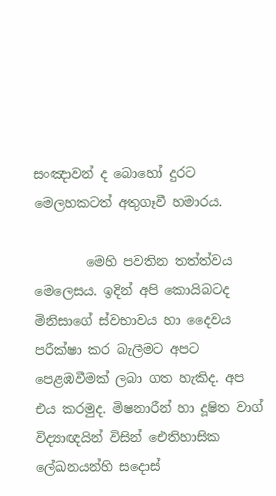සංඤාවන් ද බොහෝ දුරට මෙලහකටත් අතුගෑවී හමාරය.

        මෙහි පවතින තත්ත්වය මෙලෙසය. ඉදින් අපි කොයිබටද මිනිසාගේ ස්වභාවය හා දෛවය පරීක්ෂා කර බැලීමට අපට පෙළඹවීමක් ලබා ගත හැකිද. අප එය කරමුද. මිෂනාරීන් හා දූෂිත වාග් විද්‍යාඥයින් විසින් ඓතිහාසික ලේඛනයන්හි සදොස්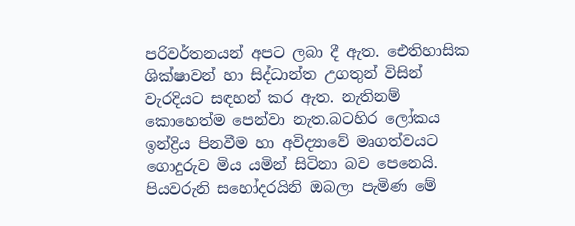පරිවර්තනයන් අපට ලබා දී ඇත. ඓතිහාසික ශික්ෂාවන් හා සිද්ධාන්ත උගතුන් විසින් වැරදියට සඳහන් කර ඇත. නැතිනම් කොහෙත්ම පෙන්වා නැත.බටහිර ලෝකය ඉන්ද්‍රිය පිනවීම හා අවිද්‍යාවේ මෘගත්වයට ගොදුරුව මිය යමින් සිටිනා බව පෙනෙයි. පියවරුනි සහෝදරයිනි ඔබලා පැමිණ මේ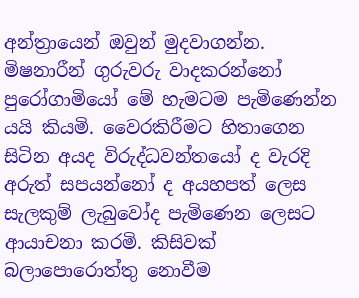අන්ත්‍රායෙන් ඔවුන් මුදවාගන්න. මිෂනාරීන් ගුරුවරු වාදකරන්නෝ පුරෝගාමියෝ මේ හැමටම පැමිණෙන්න යයි කියමි. වෛරකිරීමට හිතාගෙන සිටින අයද විරුද්ධවන්තයෝ ද වැරදි අරුත් සපයන්නෝ ද අයහපත් ලෙස සැලකුම් ලැබුවෝද පැමිණෙන ලෙසට ආයාචනා කරමි. කිසිවක් බලාපොරොත්තු නොවීම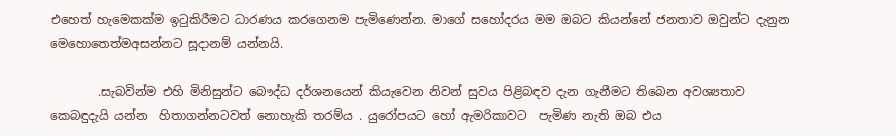එහෙත් හැමෙකක්ම ඉටුකිරීමට ධාරණය කරගෙනම පැමිණෙන්න. මාගේ සහෝදරය මම ඔබට කියන්නේ ජනතාව ඔවුන්ට දැනුන මෙහොතෙත්මඅසන්නට සූදානම් යන්නයි.

        .සැබවින්ම එහි මිනිසුන්ට බෞද්ධ දර්ශනයෙන් කියැවෙන නිවන් සුවය පිළිබඳව දැන ගැනීමට තිබෙන අවශ්‍යතාව කෙබඳුදැයි යන්න  හිතාගන්නටවත් නොහැකි තරම්ය . යුරෝපයට හෝ ඇමරිකාවට  පැමිණ නැති ඔබ එය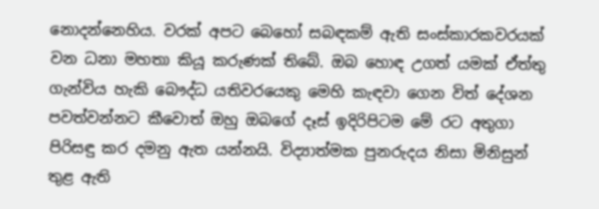නොදන්නෙහිය. වරක් අපට බෙහෝ සබඳකම් ඇති සංස්කාරකවරයක් වන ධනා මහතා කියූ කරුණක් තිබේ. ඔබ හොඳ උගත් යමක් ඒත්තු ගැන්විය හැකි බෞද්ධ යතිවරයෙකු මෙහි කැඳවා ගෙන විත් දේශන පවත්වන්නට කීවොත් ඔහු ඔබගේ දෑස් ඉදිරිපිටම මේ රට අතුගා පිරිසඳු කර දමනු ඇත යන්නයි. විද්‍යාත්මක පුනරුදය නිසා මිනිසුන් තුළ ඇති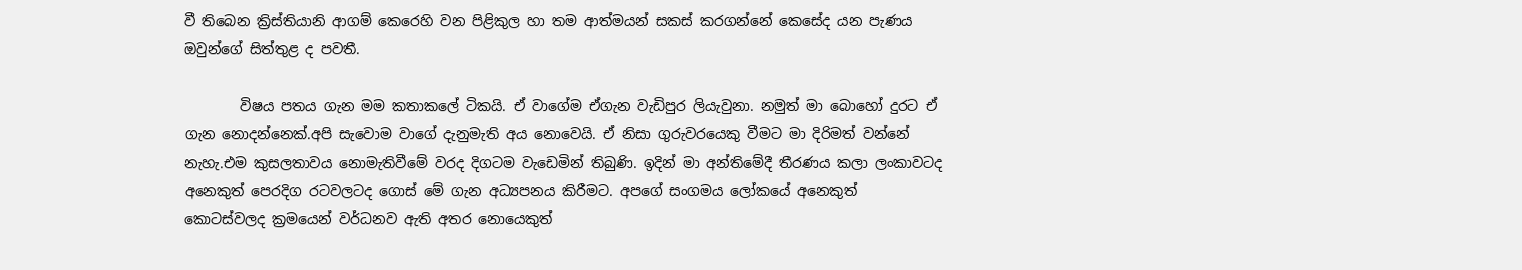වී තිබෙන ක්‍රිස්තියානි ආගම් කෙරෙහි වන පිළිකුල හා තම ආත්මයන් සකස් කරගන්නේ කෙසේද යන පැණය ඔවුන්ගේ සිත්තුළ ද පවතී.

        විෂය පතය ගැන මම කතාකලේ ටිකයි. ඒ වාගේම ඒගැන වැඩිපුර ලියැවුනා. නමුත් මා බොහෝ දුරට ඒ ගැන නොදන්නෙක්.අපි සැවොම වාගේ දැනුමැති අය නොවෙයි. ඒ නිසා ගුරුවරයෙකු වීමට මා දිරිමත් වන්නේ නැහැ.එම කුසලතාවය නොමැතිවීමේ වරද දිගටම වැඩෙමින් තිබුණි. ඉදින් මා අන්තිමේදී තීරණය කලා ලංකාවටද අනෙකුත් පෙරදිග රටවලටද ගොස් මේ ගැන අධ්‍යපනය කිරීමට. අපගේ සංගමය ලෝකයේ අනෙකුත් කොටස්වලද ක්‍රමයෙන් වර්ධනව ඇති අතර නොයෙකුත්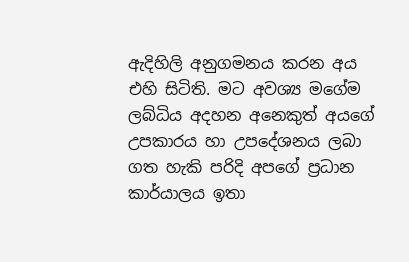ඇදිහිලි අනුගමනය කරන අය එහි සිටිති. මට අවශ්‍ය මගේම ලබ්ධිය අදහන අනෙකුත් අයගේ උපකාරය හා උපදේශනය ලබා ගත හැකි පරිදි අපගේ ප්‍රධාන කාර්යාලය ඉතා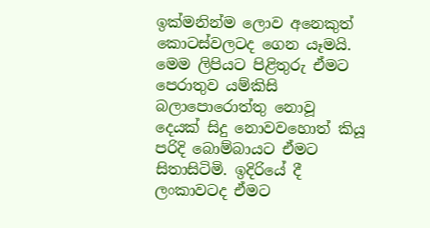ඉක්මනින්ම ලොව අනෙකුත් කොටස්වලටද ගෙන යෑමයි. මෙම ලිපියට පිළිතුරු ඒමට පෙරාතුව යම්කිසි බලාපොරොත්තු නොවූ දෙයක් සිදු නොවවහොත් කියූ පරිදි බොම්බායට ඒමට සිතාසිටිමි. ඉදිරියේ දී ලංකාවටද ඒමට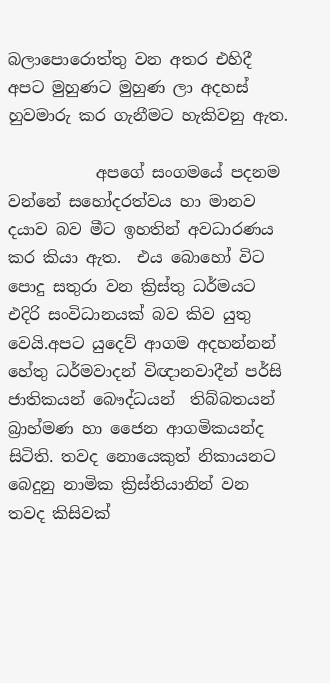බලාපොරොත්තු වන අතර එහිදී අපට මුහුණට මුහුණ ලා අදහස් හුවමාරු කර ගැනීමට හැකිවනු ඇත.

           අපගේ සංගමයේ පදනම වන්නේ සහෝදරත්වය හා මානව දයාව බව මීට ඉහතින් අවධාරණය කර කියා ඇත.  එය බොහෝ විට පොදු සතුරා වන ක්‍රිස්තු ධර්මයට එදිරි සංවිධානයක් බව කිව යුතු වෙයි.අපට යුදෙව් ආගම අදහන්නන් හේතු ධර්මවාදන් විඥානවාදීන් පර්සි ජාතිකයන් බෞද්ධයන්  තිබ්බතයන් බ්‍රාහ්මණ හා ජෛන ආගමිකයන්ද සිටිති. තවද නොයෙකුත් නිකායනට බෙදුනු නාමික ක්‍රිස්තියානින් වන තවද කිසිවක්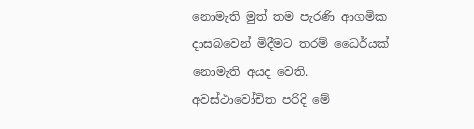නොමැති මුත් තම පැරණි ආගමික දාසබවෙන් මිදීමට තරම් ධෛර්යක් නොමැති අයද වෙති. අවස්ථාවෝචිත පරිදි මේ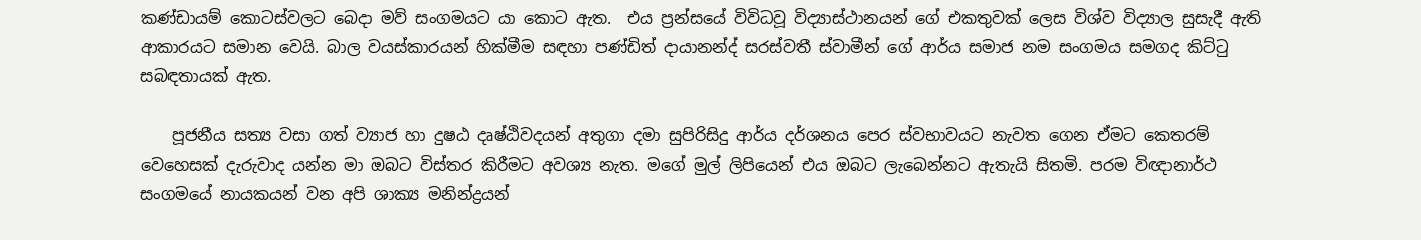කණ්ඩායම් කොටස්වලට බෙදා මව් සංගමයට යා කොට ඇත.  එය ප්‍රන්සයේ විවිධවූ විද්‍යාස්ථානයන් ගේ එකතුවක් ලෙස විශ්ව විද්‍යාල සුසැදී ඇති ආකාරයට සමාන වෙයි. බාල වයස්කාරයන් හික්මීම සඳහා පණ්ඩිත් දායානන්ද් සරස්වතී ස්වාමීන් ගේ ආර්ය සමාජ නම සංගමය සමගද කිට්ටු  සබඳතායක් ඇත.

    පූජනීය සත්‍ය වසා ගත් ව්‍යාජ හා දුෂඨ දෘෂ්ඨිවදයන් අතුගා දමා සුපිරිසිදු ආර්ය දර්ශනය පෙර ස්වභාවයට නැවත ගෙන ඒමට කෙතරම් වෙහෙසක් දැරුවාද යන්න මා ඔබට විස්තර කිරීමට අවශ්‍ය නැත. මගේ මුල් ලිපියෙන් එය ඔබට ලැබෙන්නට ඇතැයි සිතමි. පරම විඥානාර්ථ සංගමයේ නායකයන් වන අපි ශාක්‍ය මනින්ද්‍රයන්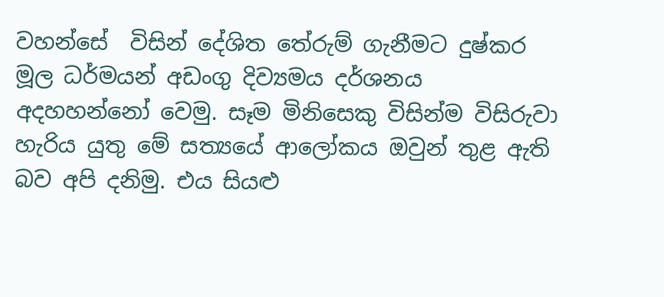වහන්සේ  විසින් දේශිත තේරුම් ගැනීමට දුෂ්කර මූල ධර්මයන් අඩංගු දිව්‍යමය දර්ශනය අදහහන්නෝ වෙමු. සෑම මිනිසෙකු විසින්ම විසිරුවා හැරිය යුතු මේ සත්‍යයේ ආලෝකය ඔවුන් තුළ ඇති බව අපි දනිමු. එය සියළු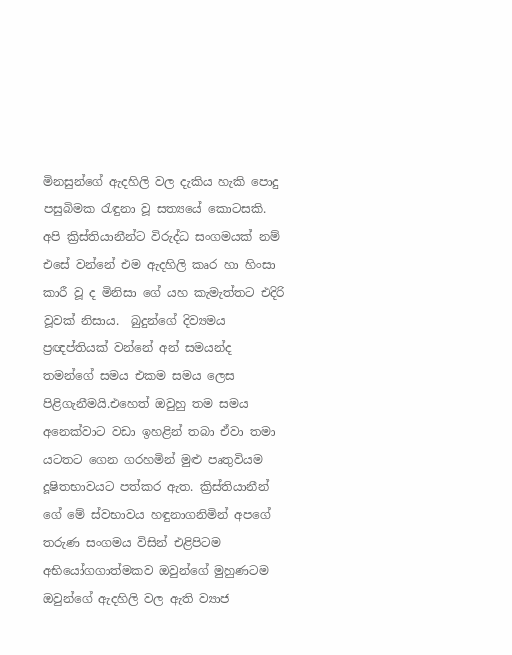මිනසුන්ගේ ඇදහිලි වල දැකිය හැකි පොදු පසුබිමක රැඳුනා වූ සත්‍යයේ කොටසකි. අපි ක්‍රිස්තියානීන්ට විරුද්ධ සංගමයක් නම් එසේ වන්නේ එම ඇදහිලි කෘර හා හිංසා කාරී වූ ද මිනිසා ගේ යහ කැමැත්තට එදිරි වූවක් නිසාය.  බුදුන්ගේ දිව්‍යමය ප්‍රඥප්තියක් වන්නේ අන් සමයන්ද තමන්ගේ සමය එකම සමය ලෙස පිළිගැනීමයි.එහෙත් ඔවුහු තම සමය අනෙක්වාට වඩා ඉහළින් තබා ඒවා තමා යටතට ගෙන ගරහමින් මුළු පෘතුවියම දූෂිතභාවයට පත්කර ඇත. ක්‍රිස්තියානීන් ගේ මේ ස්වභාවය හඳුනාගනිමින් අපගේ තරුණ සංගමය විසින් එළිපිටම අභියෝගගාත්මකව ඔවුන්ගේ මුහුණටම ඔවුන්ගේ ඇදහිලි වල ඇති ව්‍යාජ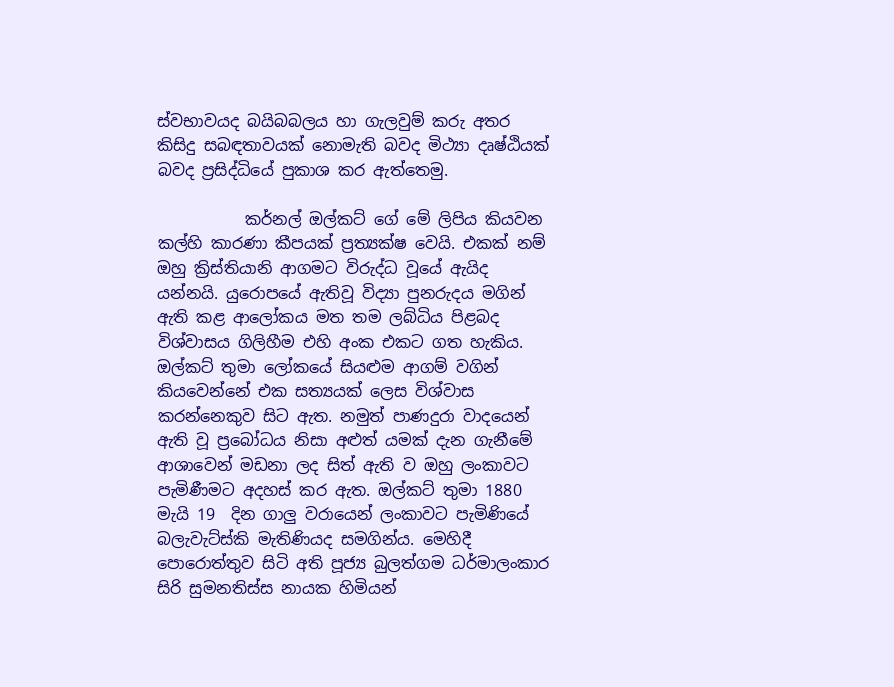ස්වභාවයද බයිබබලය හා ගැලවුම් කරු අතර කිසිදු සබඳතාවයක් නොමැති බවද මිථ්‍යා දෘෂ්ඨියක් බවද ප්‍රසිද්ධියේ පුකාශ කර ඇත්තෙමු.

           කර්නල් ඔල්කට් ගේ මේ ලිපිය කියවන කල්හි කාරණා කීපයක් ප්‍රත්‍යක්ෂ වෙයි. එකක් නම් ඔහු ක්‍රිස්තියානි ආගමට විරුද්ධ වූයේ ඇයිද යන්නයි. යුරොපයේ ඇතිවූ විද්‍යා පුනරුදය මගින් ඇති කළ ආලෝකය මත තම ලබ්ධිය පිළබද විශ්වාසය ගිලිහීම එහි අංක එකට ගත හැකිය. ඔල්කට් තුමා ලෝකයේ සියළුම ආගම් වගින් කියවෙන්නේ එක සත්‍යයක් ලෙස විශ්වාස කරන්නෙකුව සිට ඇත. නමුත් පාණදුරා වාදයෙන් ඇති වූ ප්‍රබෝධය නිසා අළුත් යමක් දැන ගැනීමේ ආශාවෙන් මඩනා ලද සිත් ඇති ව ඔහු ලංකාවට පැමිණීමට අදහස් කර ඇත. ඔල්කට් තුමා 1880 මැයි 19  දින ගාලු වරායෙන් ලංකාවට පැමිණියේ බලැවැට්ස්කි මැතිණියද සමගින්ය. මෙහිදී පොරොත්තුව සිටි අති පූජ්‍ය බුලත්ගම ධර්මාලංකාර සිරි සුමනතිස්ස නායක හිමියන්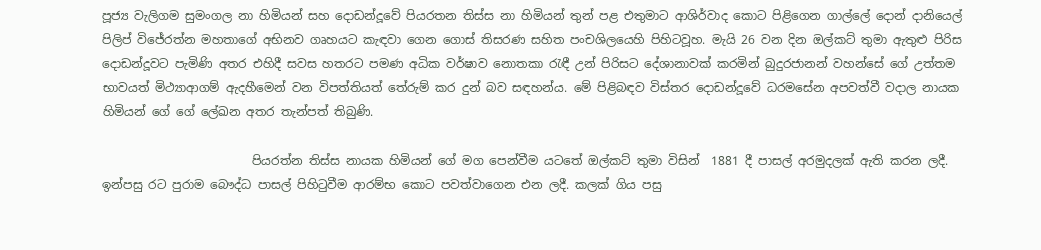පූජ්‍ය වැලිගම සුමංගල නා හිමියන් සහ දොඩන්දූවේ පියරතන තිස්ස නා හිමියන් තුන් පළ එතුමාට ආශිර්වාද කොට පිළිගෙන ගාල්ලේ දොන් දානියෙල් පිලිප් විජේරත්න මහතාගේ අභිනව ගෘහයට කැඳවා ගෙන ගොස් තිසරණ සහිත පංචශිලයෙහි පිහිටවූහ. මැයි 26 වන දින ඔල්කට් තුමා ඇතුළු පිරිස දොඩන්දූවට පැමිණි අතර එහිදී සවස හතරට පමණ අධික වර්ෂාව නොතකා රැඳී උන් පිරිසට දේශානාවක් කරමින් බුදුරජානන් වහන්සේ ගේ උත්තම භාවයත් මිථ්‍යාආගම් ඇදහීමෙන් වන විපත්තියත් තේරුම් කර දුන් බව සඳහන්ය. මේ පිළිබඳව විස්තර දොඩන්දූවේ ධරමසේන අපවත්වී වදාල නායක හිමියන් ගේ ගේ ලේඛන අතර තැන්පත් තිබුණි.

                         පියරත්න තිස්ස නායක හිමියන් ගේ මග පෙන්වීම යටතේ ඔල්කට් තුමා විසින්  1881 දී පාසල් අරමුදලක් ඇති කරන ලදී. ඉන්පසු රට පුරාම බෞද්ධ පාසල් පිහිටුවීම ආරම්භ කොට පවත්වාගෙන එන ලදී. කලක් ගිය පසු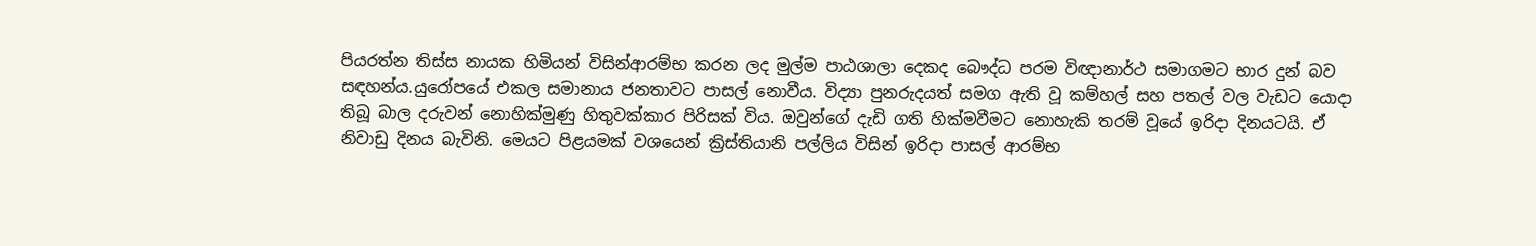පියරත්න තිස්ස නායක හිමියන් විසින්ආරම්භ කරන ලද මුල්ම පාඨශාලා දෙකද බෞද්ධ පරම විඥානාර්ථ සමාගමට භාර දුන් බව සඳහන්ය.යුරෝපයේ එකල සමානාය ජනතාවට පාසල් නොවීය. විද්‍යා පුනරුදයත් සමග ඇති වූ කම්හල් සහ පතල් වල වැඩට යොදා තිබූ බාල දරුවන් නොහික්මුණු හිතුවක්කාර පිරිසක් විය. ඔවුන්ගේ දැඩි ගති හික්මවීමට නොහැකි තරම් වූයේ ඉරිදා දිනයටයි. ඒ  නිවාඩු දිනය බැවිනි. මෙයට පිළයමක් වශයෙන් ක්‍රිස්තියානි පල්ලිය විසින් ඉරිදා පාසල් ආරම්භ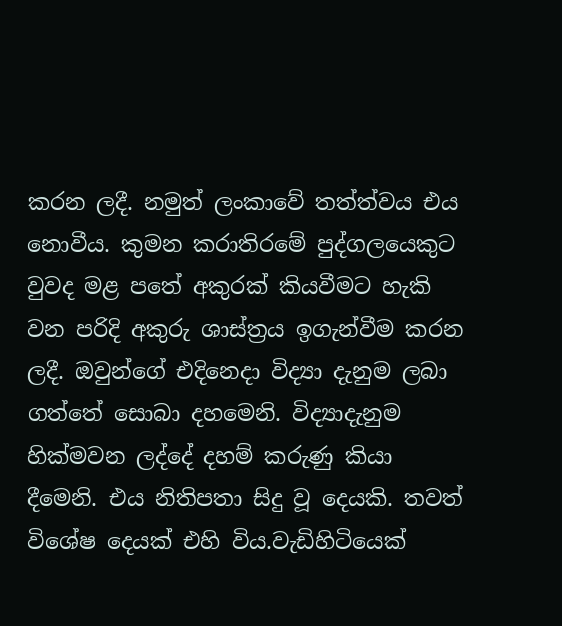කරන ලදී. නමුත් ලංකාවේ තත්ත්වය එය නොවීය. කුමන කරාතිරමේ පුද්ගලයෙකුට වුවද මළ පතේ අකුරක් කියවීමට හැකි වන පරිදි අකුරු ශාස්ත්‍රය ඉගැන්වීම කරන ලදී. ඔවුන්ගේ එදිනෙදා විද්‍යා දැනුම ලබා ගත්තේ සොබා දහමෙනි. විද්‍යාදැනුම හික්මවන ලද්දේ දහම් කරුණු කියා දීමෙනි. එය නිතිපතා සිදු වූ දෙයකි. තවත් විශේෂ දෙයක් එහි විය.වැඩිහිටියෙක්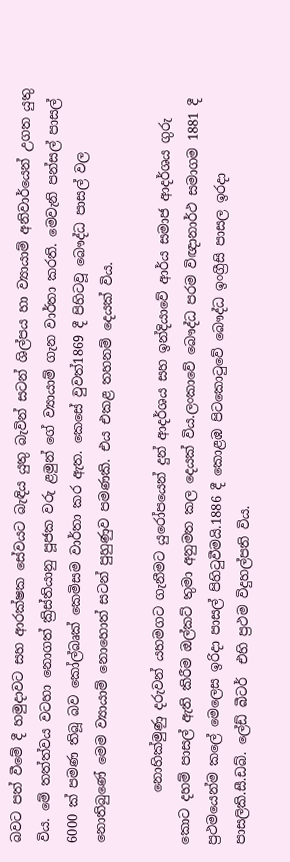බවට පත් වීමේ දී හමුදාවට සහ ආරක්ෂක සේවයට බැඳිය යුතු බැවින් සටන් ශිල්පය හා ව්‍යායාම් අනිවාර්යෙන් උගත යුතු විය. මේ තත්ත්වය වටහා නොගත් ක්‍රිස්තියානු පූජක වරු ළමුන් ගේ ව්‍යායාම් ගැන වාර්තා කරති. මෙවැනි පන්සල් පාසල් 6000 ක් පමණ තිබූ බව කෝල්බෘක් කෙමිසම වාර්තා කර ඇත. කෙසේ වුවත්1869 දී පිහිටවූ බෞද්ධ පාසල් වල නොතිබුණේ මෙම ව්‍යායාම් නොහොත් සටන් පුහුණුව පමණකි. එය එකළ තහනම් දෙයක් විය.

        නොහික්මුණු දරුවන් යහමගට ගැනීමට යුරෝපයෙන් දුන් ආදර්ශය සහ ඉන්දියාවේ ආර්ය සමාජ ආදර්ශය ගුරු කොට දහම් පාසල් ඇති කිරීම ඔල්කට් තුමා අනුමත කල දෙයක් විය.ලංකාවේ බෞද්ධ පරම විඥානාර්ථ සමාගම 1881 දී  ප්‍රථමයෙන්ම කලේ මෙලෙස ඉරිදා පාසල් පිහිටුවීමයි.1886 දී කොළඹ පිටකොටුවේ බෞද්ධ ඉංග්‍රීසි පාසල ඉරදා පාසලිකි.සී.ඩබ්. ලේඩ් බීටර්  එහි ප්‍රථම විදුහල්පති විය.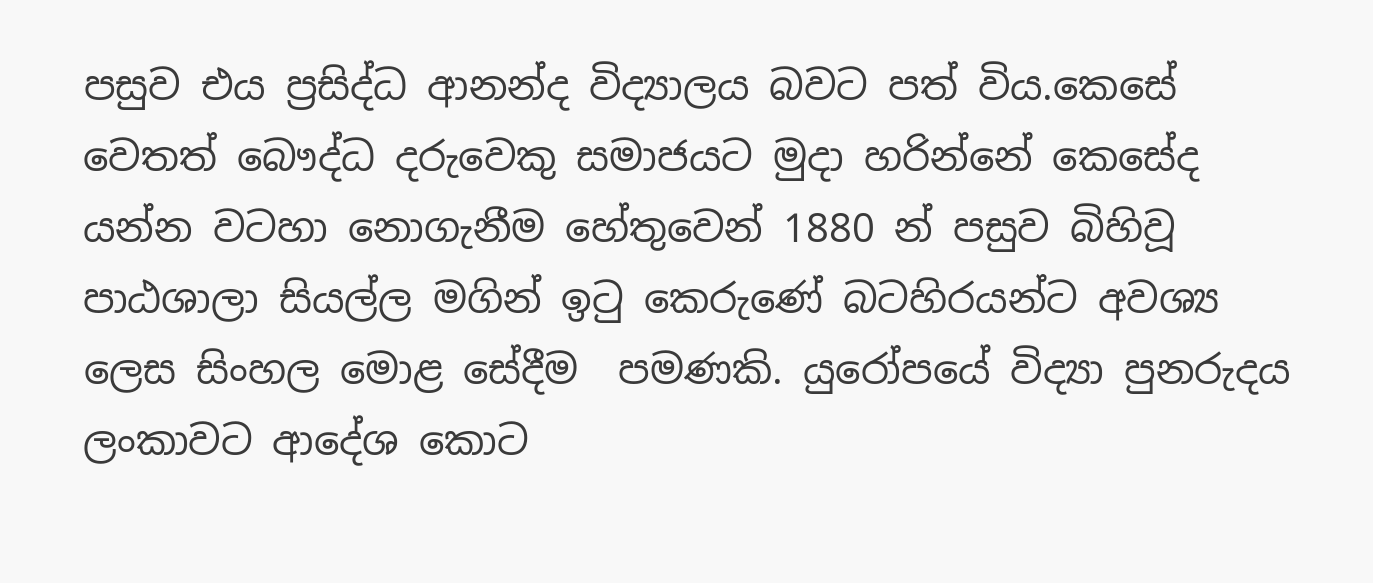පසුව එය ප්‍රසිද්ධ ආනන්ද විද්‍යාලය බවට පත් විය.කෙසේ වෙතත් බෞද්ධ දරුවෙකු සමාජයට මුදා හරින්නේ කෙසේද යන්න වටහා නොගැනීම හේතුවෙන් 1880 න් පසුව බිහිවූ පාඨශාලා සියල්ල මගින් ඉටු කෙරුණේ බටහිරයන්ට අවශ්‍ය ලෙස සිංහල මොළ සේදීම  පමණකි. යුරෝපයේ විද්‍යා පුනරුදය ලංකාවට ආදේශ කොට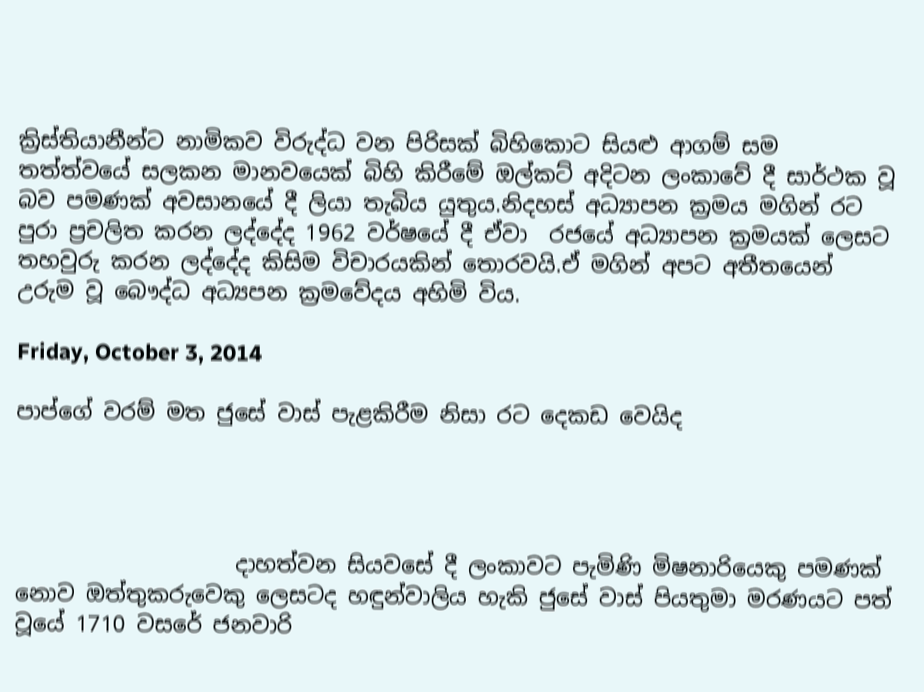ක්‍රිස්තියානීන්ට නාමිකව විරුද්ධ වන පිරිසක් බිහිකොට සියළු ආගම් සම තත්ත්වයේ සලකන මානවයෙක් බිහි කිරීමේ ඔල්කට් අදිටන ලංකාවේ දී සාර්ථක වූ බව පමණක් අවසානයේ දී ලියා තැබිය යුතුය.නිදහස් අධ්‍යාපන ක්‍රමය මගින් රට පුරා ප්‍රචලිත කරන ලද්දේද 1962 වර්ෂයේ දී ඒවා  රජයේ අධ්‍යාපන ක්‍රමයක් ලෙසට තහවුරු කරන ලද්දේද කිසිම විචාරයකින් තොරවයි.ඒ මගින් අපට අතීතයෙන් උරුම වූ බෞද්ධ අධ්‍යපන ක්‍රමවේදය අහිමි විය.

Friday, October 3, 2014

පාප්ගේ වරම් මත ජුසේ වාස් පැළකිරීම නිසා රට දෙකඩ වෙයිද




                    දාහත්වන සියවසේ දී ලංකාවට පැමිණි මිෂනාරියෙකු පමණක් නොව ඔත්තුකරුවෙකු ලෙසටද හඳුන්වාලිය හැකි ජුසේ වාස් පියතුමා මරණයට පත් වූයේ 1710 වසරේ ජනවාරි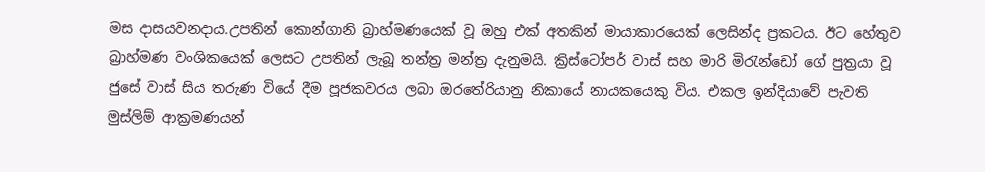මස දාසයවනදාය.උපතින් කොන්ගානි බ්‍රාහ්මණයෙක් වූ ඔහු එක් අතකින් මායාකාරයෙක් ලෙසින්ද ප්‍රකටය. ඊට හේතුව බ්‍රාහ්මණ වංශිකයෙක් ලෙසට උපතින් ලැබූ තන්ත්‍ර මන්ත්‍ර දැනුමයි. ක්‍රිස්ටෝපර් වාස් සහ මාරි මිරැන්ඩෝ ගේ පුත්‍රයා වූ ජුසේ වාස් සිය තරුණ වියේ දීම පූජකවරය ලබා ඔරතේරියානු නිකායේ නායකයෙකු විය. එකල ඉන්දියාවේ පැවති මුස්ලිම් ආක්‍රමණයන්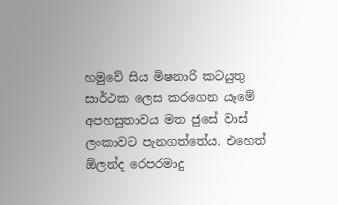හමුවේ සිය මිෂනාරි කටයුතු සාර්ථක ලෙස කරගෙන යෑමේ අපහසුතාවය මත ජුසේ වාස් ලංකාවට පැනගත්තේය. එහෙත් ඕලන්ද රෙපරමාදු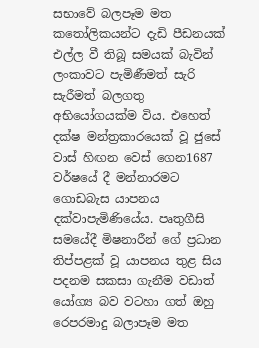සභාවේ බලපෑම මත කතෝලිකයන්ට දැඩි පීඩනයක් එල්ල වී තිබූ සමයක් බැවින් ලංකාවට පැමිණීමත් සැරි සැරීමත් බලගතු අභියෝගයක්ම විය. එහෙත් දක්ෂ මන්ත්‍රකාරයෙක් වූ ජුසේ වාස් හිඟන වෙස් ගෙන1687 වර්ෂයේ දී මන්නාරමට ගොඩබැස යාපනය දක්වාපැමිණියේය. පෘතුගීසි සමයේදී මිෂනාරීන් ගේ ප්‍රධාන තිප්පළක් වූ යාපනය තුළ සිය පදනම සකසා ගැනීම වඩාත් යෝග්‍ය බව වටහා ගත් ඔහු රෙපරමාදු බලාපෑම මත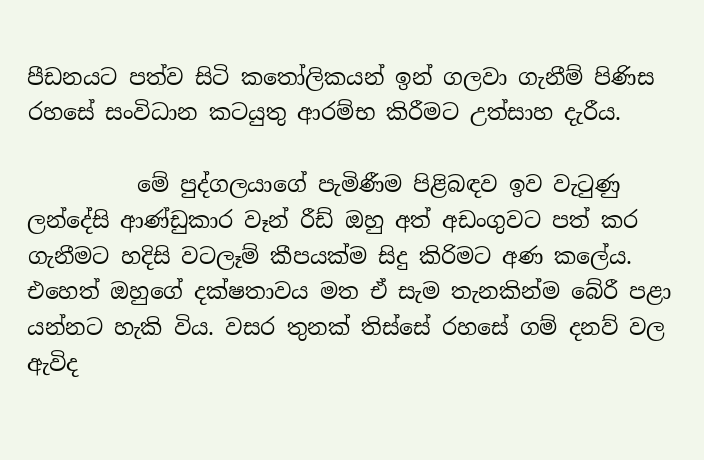පීඩනයට පත්ව සිටි කතෝලිකයන් ඉන් ගලවා ගැනීම් පිණිස රහසේ සංවිධාන කටයුතු ආරම්භ කිරීමට උත්සාහ දැරීය.

          මේ පුද්ගලයාගේ පැමිණීම පිළිබඳව ඉව වැටුණු ලන්දේසි ආණ්ඩුකාර වෑන් රීඩ් ඔහු අත් අඩංගුවට පත් කර ගැනීමට හදිසි වටලෑම් කීපයක්ම සිදු කිරිමට අණ කලේය. එහෙත් ඔහුගේ දක්ෂතාවය මත ඒ සැම තැනකින්ම බේරී පළා යන්නට හැකි විය. වසර තුනක් තිස්සේ රහසේ ගම් දනව් වල ඇවිද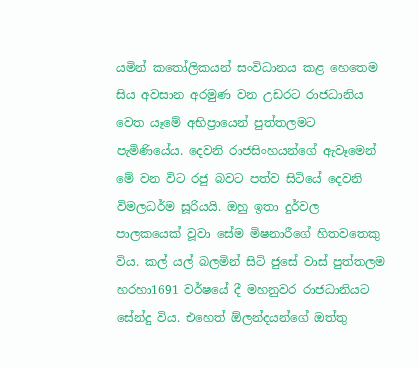යමින් කතෝලිකයන් සංවිධානය කළ හෙතෙම සිය අවසාන අරමුණ වන උඩරට රාජධානිය වෙත යෑමේ අභිප්‍රායෙන් පුත්තලමට පැමිණියේය. දෙවනි රාජසිංහයන්ගේ ඇවෑමෙන්  මේ වන විට රජු බවට පත්ව සිටියේ දෙවනි විමලධර්ම සූරියයි. ඔහු ඉතා දුර්වල පාලකයෙක් වූවා සේම මිෂනාරීගේ හිතවතෙකු විය. කල් යල් බලමින් සිටි ජුසේ වාස් පුත්තලම හරහා1691 වර්ෂයේ දී මහනුවර රාජධානියට සේන්දු විය. එහෙත් ඕලන්දයන්ගේ ඔත්තු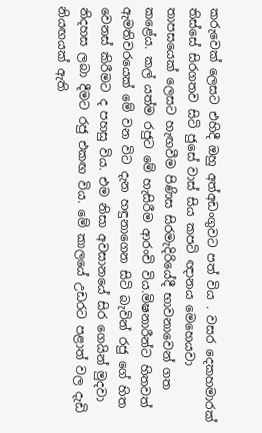කරුවෙක් ලෙසට එහිදී ඔහු අත්අඩංගුවට පත් විය . වසර දෙකහමාරක් තිස්සේ සිරගතව සිටි ජුසේ වාස් සිය කපටි ඥානය මෙහෙයවා තාපසයෙක් ලෙසට හැඟවීම පිණිස සිරමැදිරියේදී භාවනාවෙන් ගත කළේය. කල් යත්ම රජුට මේ හැසිරීම ආරංචි විය.මිෂනාරීන්ට හිතවත් ඇමතිවරයෙක් මේ වන විට දැන හඳුනාගෙන සිටි බැවින් රජු ගේ හිත වෙනස් කිරීමට ද පහසු විය. එම නිසා අවසානයේ සිර ගෙයින් මුදවා නිදහස ලබා දීමට රජු එකඟ විය. මේ කාලයේ උඩරට පළාත් වල දැඩි නියඟයක් ඇති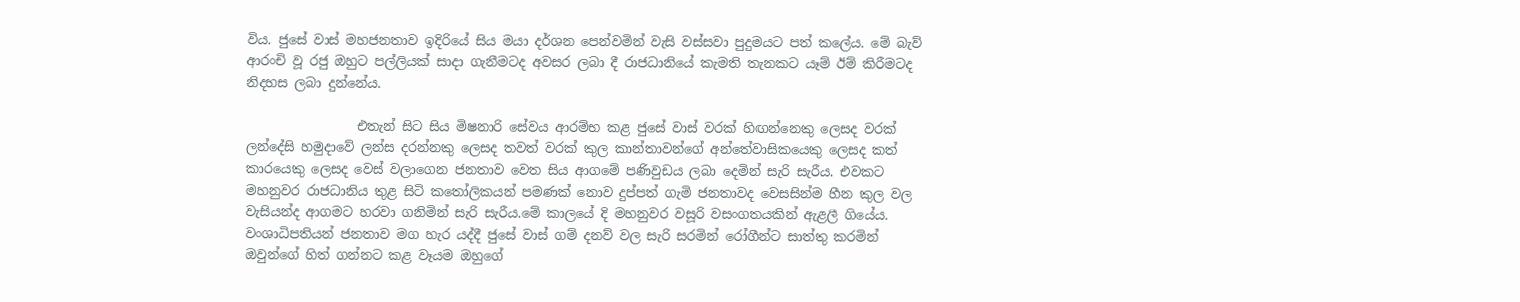විය. ජුසේ වාස් මහජනතාව ඉදිරියේ සිය මයා දර්ශන පෙන්වමින් වැසි වස්සවා පුදුමයට පත් කලේය. මේ බැව් ආරංචි වූ රජු ඔහුට පල්ලියක් සාදා ගැනීමටද අවසර ලබා දී රාජධානියේ කැමති තැනකට යෑම් ඊම් කිරීමටද නිදහස ලබා දුන්නේය.

                 එතැන් සිට සිය මිෂනාරි සේවය ආරම්භ කළ ජුසේ වාස් වරක් හිඟන්නෙකු ලෙසද වරක් ලන්දේසි හමුදාවේ ලන්ස දරන්නකු ලෙසද තවත් වරක් කුල කාන්තාවන්ගේ අන්තේවාසිකයෙකු ලෙසද කත් කාරයෙකු ලෙසද වෙස් වලාගෙන ජනතාව වෙත සිය ආගමේ පණිවුඩය ලබා දෙමින් සැරි සැරීය. එවකට මහනුවර රාජධානිය තුළ සිටි කතෝලිකයන් පමණක් නොව දුප්පත් ගැමි ජනතාවද වෙසසින්ම හීන කුල වල වැසියන්ද ආගමට හරවා ගනිමින් සැරි සැරීය.මේ කාලයේ දි මහනුවර වසූරි වසංගතයකින් ඇළලී ගියේය. වංශාධිපතියන් ජනතාව මග හැර යද්දී ජුසේ වාස් ගම් දනව් වල සැරි සරමින් රෝගීන්ට සාත්තු කරමින් ඔවුන්ගේ හිත් ගන්නට කළ වෑයම ඔහුගේ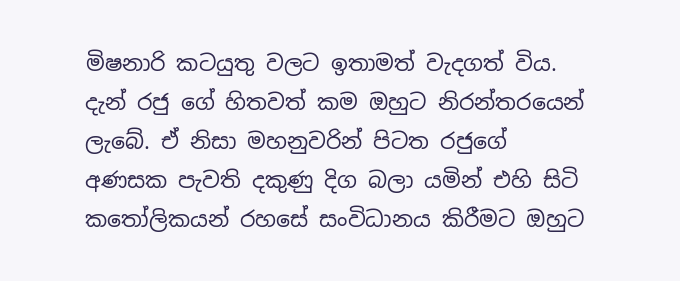මිෂනාරි කටයුතු වලට ඉතාමත් වැදගත් විය. දැන් රජු ගේ හිතවත් කම ඔහුට නිරන්තරයෙන් ලැබේ. ඒ නිසා මහනුවරින් පිටත රජුගේ අණසක පැවති දකුණු දිග බලා යමින් එහි සිටි කතෝලිකයන් රහසේ සංවිධානය කිරීමට ඔහුට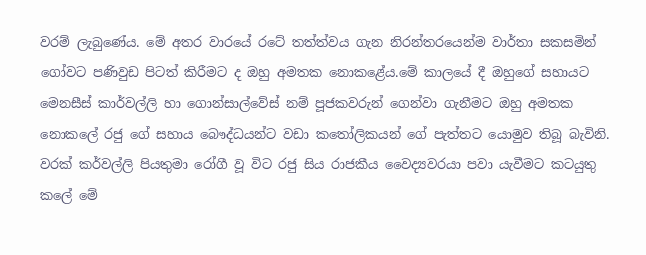වරම් ලැබුණේය. මේ අතර වාරයේ රටේ තත්ත්වය ගැන නිරන්තරයෙන්ම වාර්තා සකසමින් ගෝවට පණිවුඩ පිටත් කිරීමට ද ඔහු අමතක නොකළේය.මේ කාලයේ දී ඔහුගේ සහායට මෙනසීස් කාර්වල්ලි හා ගොන්සාල්වේස් නම් පූජකවරුන් ගෙන්වා ගැනීමට ඔහු අමතක නොකලේ රජු ගේ සහාය බෞද්ධයන්ට වඩා කතෝලිකයන් ගේ පැත්තට යොමුව තිබූ බැවිනි. වරක් කර්වල්ලි පියතුමා රෝගී වූ විට රජු සිය රාජකීය වෛද්‍යවරයා පවා යැවීමට කටයුතු කලේ මේ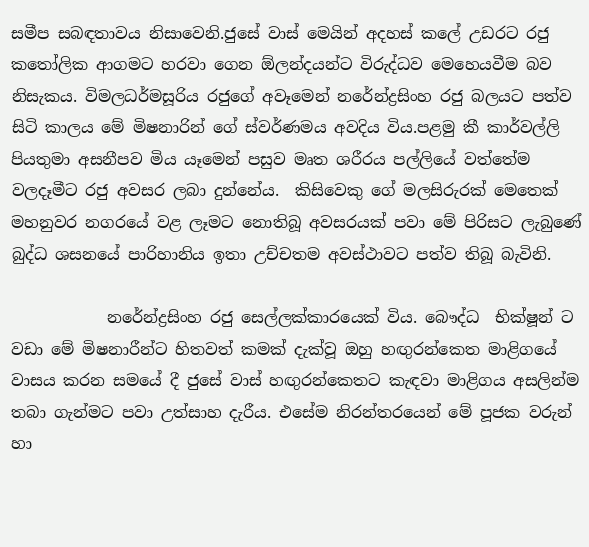සමීප සබඳතාවය නිසාවෙනි.ජුසේ වාස් මෙයින් අදහස් කලේ උඩරට රජු කතෝලික ආගමට හරවා ගෙන ඕලන්දයන්ට විරුද්ධව මෙහෙයවීම බව නිසැකය. විමලධර්මසූරිය රජුගේ අවෑමෙන් නරේන්ද්‍රසිංහ රජු බලයට පත්ව සිටි කාලය මේ මිෂනාරින් ගේ ස්වර්ණමය අවදිය විය.පළමු කී කාර්වල්ලි පියතුමා අසනීපව මිය යෑමෙන් පසුව මෘත ශරීරය පල්ලියේ වත්තේම වලදෑමීට රජු අවසර ලබා දුන්නේය.  කිසිවෙකු ගේ මලසිරුරක් මෙතෙක් මහනුවර නගරයේ වළ ලෑමට නොතිබූ අවසරයක් පවා මේ පිරිසට ලැබුණේ බුද්ධ ශසනයේ පාරිහානිය ඉතා උච්චතම අවස්ථාවට පත්ව තිබූ බැවිනි.

            නරේන්ද්‍රසිංහ රජු සෙල්ලක්කාරයෙක් විය. බෞද්ධ  භික්ෂූන් ට වඩා මේ මිෂනාරීන්ට හිතවත් කමක් දැක්වූ ඔහු හඟුරන්කෙත මාළිගයේ වාසය කරන සමයේ දී ජුසේ වාස් හඟුරන්කෙතට කැඳවා මාළිගය අසලින්ම තබා ගැන්මට පවා උත්සාහ දැරීය. එසේම නිරන්තරයෙන් මේ පූජක වරුන් හා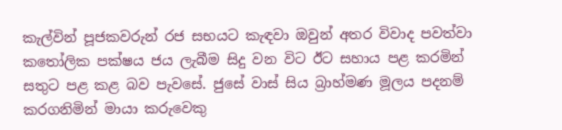කැල්වින් පූජකවරුන් රජ සභයට කැඳවා ඔවුන් අතර විවාද පවත්වා කතෝලික පක්ෂය ජය ලැබීම සිදු වන විට ඊට සහාය පළ කරමින් සතුට පළ කළ බව පැවසේ. ජුසේ වාස් සිය බ්‍රාහ්මණ මූලය පදනම් කරගනිමින් මායා කරුවෙකු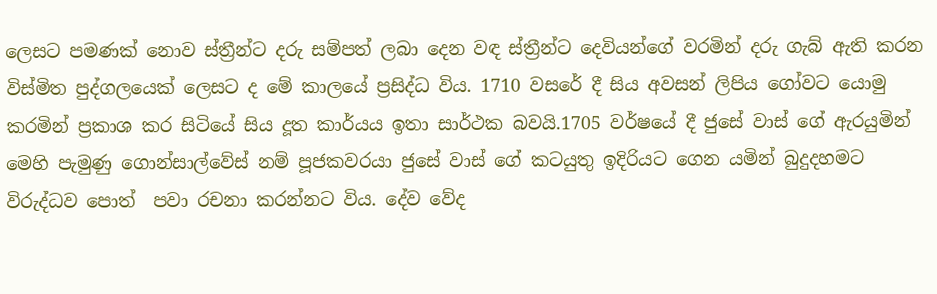ලෙසට පමණක් නොව ස්ත්‍රීන්ට දරු සම්පත් ලබා දෙන වඳ ස්ත්‍රීන්ට දෙවියන්ගේ වරමින් දරු ගැබ් ඇති කරන විස්මිත පුද්ගලයෙක් ලෙසට ද මේ කාලයේ ප්‍රසිද්ධ විය. 1710 වසරේ දී සිය අවසන් ලිපිය ගෝවට යොමු කරමින් ප්‍රකාශ කර සිටියේ සිය දූත කාර්යය ඉතා සාර්ථක බවයි.1705 වර්ෂයේ දී ජුසේ වාස් ගේ ඇරයුමින් මෙහි පැමුණු ගොන්සාල්වේස් නම් පූජකවරයා ජුසේ වාස් ගේ කටයුතු ඉදිරියට ගෙන යමින් බුදුදහමට විරුද්ධව පොත්  පවා රචනා කරන්නට විය. දේව වේද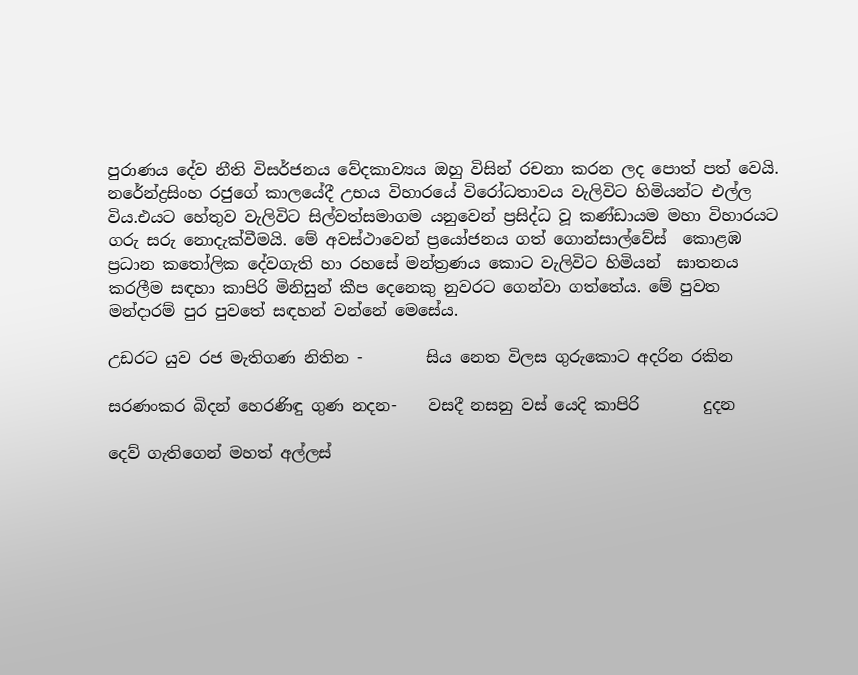පුරාණය දේව නීති විසර්ජනය වේදකාව්‍යය ඔහු විසින් රචනා කරන ලද පොත් පත් වෙයි.  නරේන්ද්‍රසිංහ රජුගේ කාලයේදී උභය විහාරයේ විරෝධතාවය වැලිවිට හිමියන්ට එල්ල විය.එයට හේතුව වැලිවිට සිල්වත්සමාගම යනුවෙන් ප්‍රසිද්ධ වූ කණ්ඩායම මහා විහාරයට ගරු සරු නොදැක්වීමයි. මේ අවස්ථාවෙන් ප්‍රයෝජනය ගත් ගොන්සාල්වේස්  කොළඹ ප්‍රධාන කතෝලික දේවගැති හා රහසේ මන්ත්‍රණය කොට වැලිවිට හිමියන්  ඝාතනය කරලීම සඳහා කාපිරි මිනිසුන් කීප දෙනෙකු නුවරට ගෙන්වා ගත්තේය. මේ පුවත මන්දාරම් පුර පුවතේ සඳහන් වන්නේ මෙසේය.

උඩරට යුව රජ මැතිගණ නිතින -        සිය නෙත විලස ගුරුකොට අදරින රකින

සරණංකර බිදන් හෙරණිඳු ගුණ නදන-    වසදී නසනු වස් යෙදි කාපිරි        දුදන

දෙව් ගැතිගෙන් මහත් අල්ලස්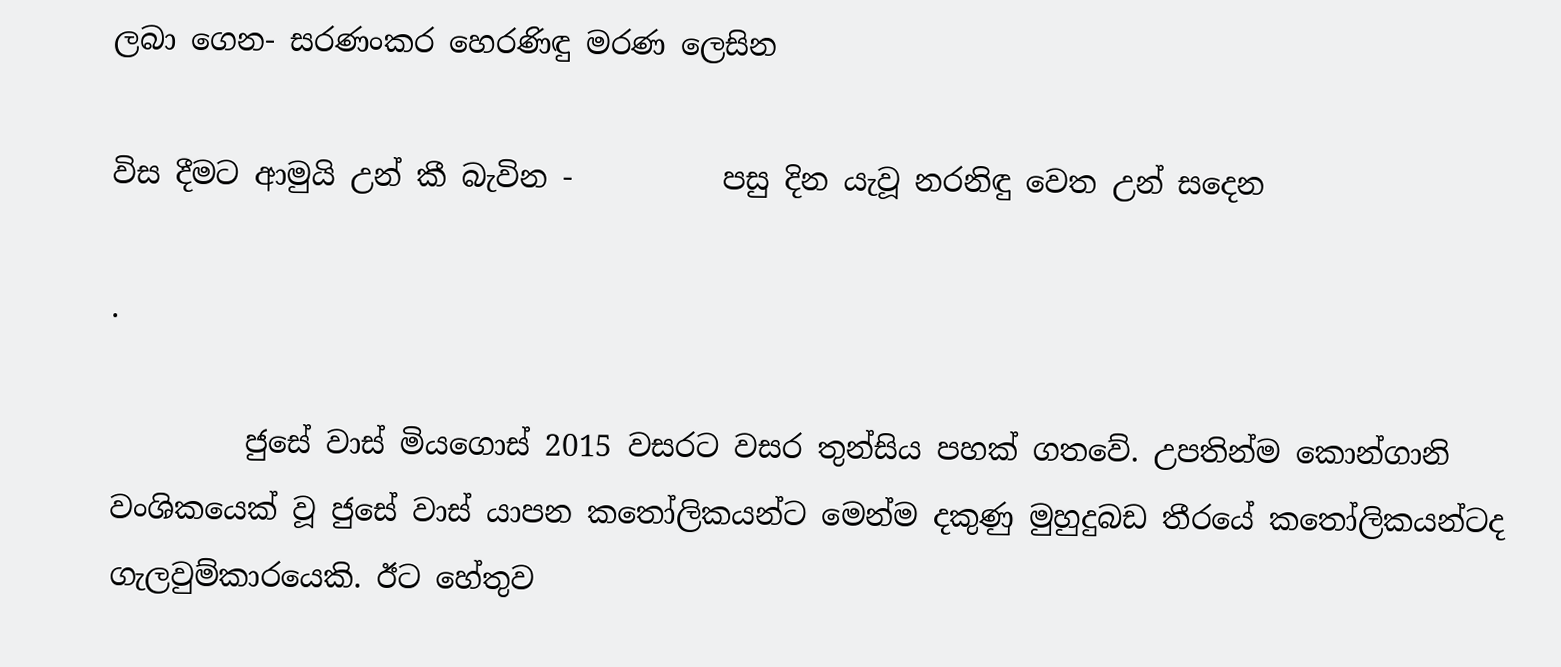ලබා ගෙන- සරණංකර හෙරණිඳු මරණ ලෙසින

විස දීමට ආමුයි උන් කී බැවින -          පසු දින යැවූ නරනිඳු වෙත උන් සදෙන

.

         ජුසේ වාස් මියගොස් 2015 වසරට වසර තුන්සිය පහක් ගතවේ. උපතින්ම කොන්ගානි වංශිකයෙක් වූ ජුසේ වාස් යාපන කතෝලිකයන්ට මෙන්ම දකුණු මුහුදුබඩ තීරයේ කතෝලිකයන්ටද ගැලවුම්කාරයෙකි. ඊට හේතුව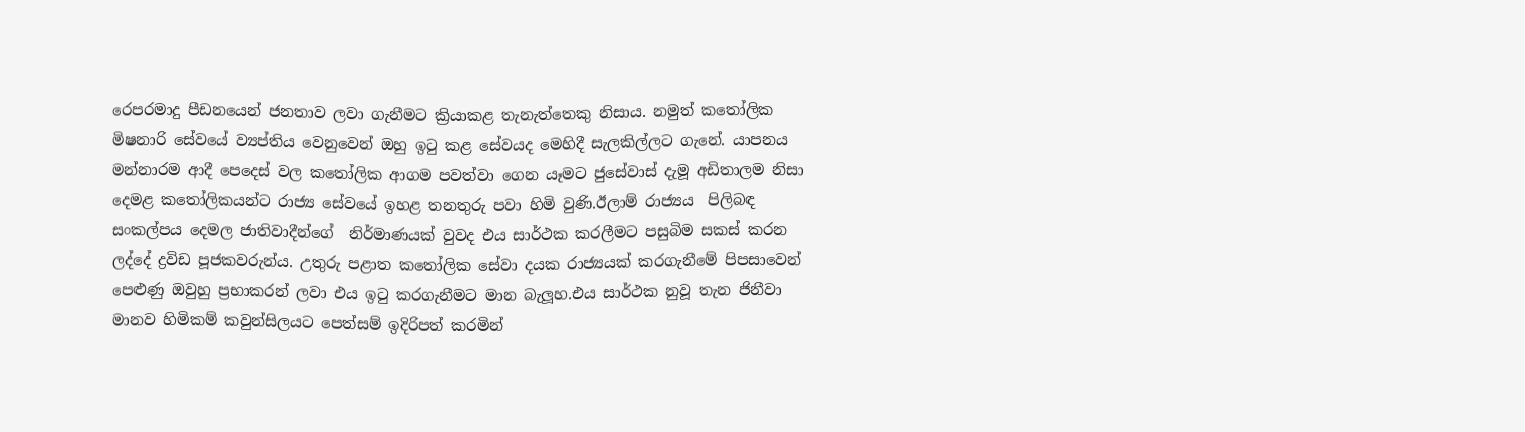රෙපරමාදු පීඩනයෙන් ජනතාව ලවා ගැනීමට ක්‍රියාකළ තැනැත්තෙකු නිසාය. නමුත් කතෝලික මිෂනාරි සේවයේ ව්‍යප්තිය වෙනුවෙන් ඔහු ඉටු කළ සේවයද මෙහිදී සැලකිල්ලට ගැනේ. යාපනය මන්නාරම ආදී පෙදෙස් වල කතෝලික ආගම පවත්වා ගෙන යෑමට ජුසේවාස් දැමූ අඩිතාලම නිසා දෙමළ කතෝලිකයන්ට රාජ්‍ය සේවයේ ඉහළ තනතුරු පවා හිමි වුණි.ඊලාම් රාජ්‍යය  පිලිබඳ සංකල්පය දෙමල ජාතිවාදීන්ගේ  නිර්මාණයක් වුවද එය සාර්ථක කරලීමට පසුබිම සකස් කරන ලද්දේ ද්‍රවිඩ පූජකවරුන්ය. උතුරු පළාත කතෝලික සේවා දයක රාජ්‍යයක් කරගැනීමේ පිපසාවෙන් පෙළුණු ඔවුහු ප්‍රභාකරන් ලවා එය ඉටු කරගැනීමට මාන බැලූහ.එය සාර්ථක නුවූ තැන ජිනීවා මානව හිමිකම් කවුන්සිලයට පෙත්සම් ඉදිරිපත් කරමින්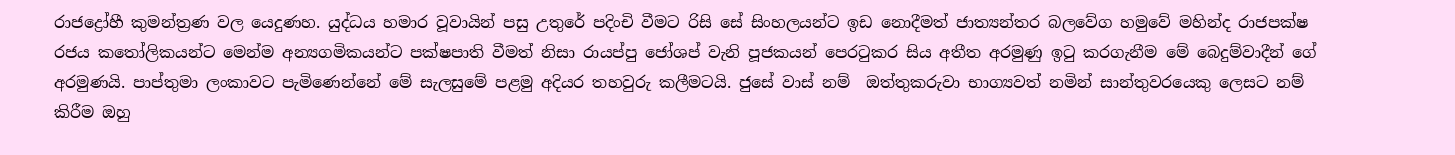රාජද්‍රෝහී කුමන්ත්‍රණ වල යෙදුණහ. යුද්ධය හමාර වූවායින් පසු උතුරේ පදිංචි වීමට රිසි සේ සිංහලයන්ට ඉඩ නොදීමත් ජාත්‍යන්තර බලවේග හමුවේ මහින්ද රාජපක්ෂ රජය කතෝලිකයන්ට මෙන්ම අන්‍යගමිකයන්ට පක්ෂපාති වීමත් නිසා රායප්පු ජෝශප් වැනි පූජකයන් පෙරටුකර සිය අතීත අරමුණු ඉටු කරගැනීම මේ බෙදුම්වාදීන් ගේ අරමුණයි. පාප්තුමා ලංකාවට පැමිණෙන්නේ මේ සැලසුමේ පළමු අදියර තහවුරු කලීමටයි. ජුසේ වාස් නම්  ඔත්තුකරුවා භාග්‍යවත් නමින් සාන්තුවරයෙකු ලෙසට නම් කිරීම ඔහු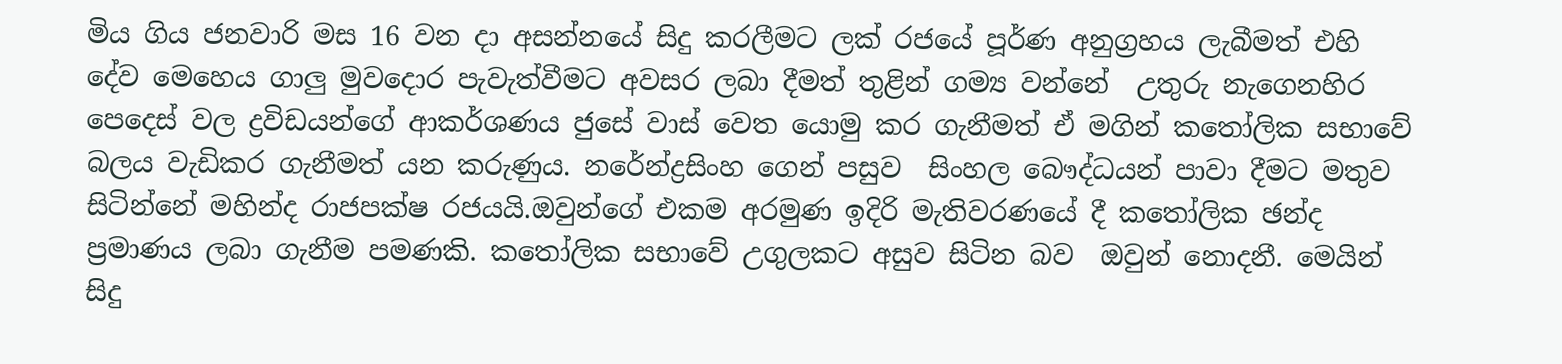මිය ගිය ජනවාරි මස 16 වන දා අසන්නයේ සිදු කරලීමට ලක් රජයේ පූර්ණ අනුග්‍රහය ලැබීමත් එහි දේව මෙහෙය ගාලු මුවදොර පැවැත්වීමට අවසර ලබා දීමත් තුළින් ගම්‍ය වන්නේ  උතුරු නැගෙනහිර පෙදෙස් වල ද්‍රවිඩයන්ගේ ආකර්ශණය ජුසේ වාස් වෙත යොමු කර ගැනීමත් ඒ මගින් කතෝලික සභාවේ බලය වැඩිකර ගැනීමත් යන කරුණුය. නරේන්ද්‍රසිංහ ගෙන් පසුව  සිංහල බෞද්ධයන් පාවා දීමට මතුව සිටින්නේ මහින්ද රාජපක්ෂ රජයයි.ඔවුන්ගේ එකම අරමුණ ඉදිරි මැතිවරණයේ දී කතෝලික ඡන්ද ප්‍රමාණය ලබා ගැනීම පමණකි. කතෝලික සභාවේ උගුලකට අසුව සිටින බව  ඔවුන් නොදනී. මෙයින් සිදු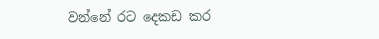වන්නේ රට දෙකඩ කර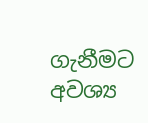ගැනීමට අවශ්‍ය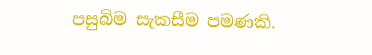පසුබිම සැකසීම පමණකි.